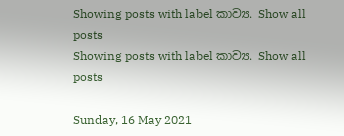Showing posts with label කාව්‍ය. Show all posts
Showing posts with label කාව්‍ය. Show all posts

Sunday, 16 May 2021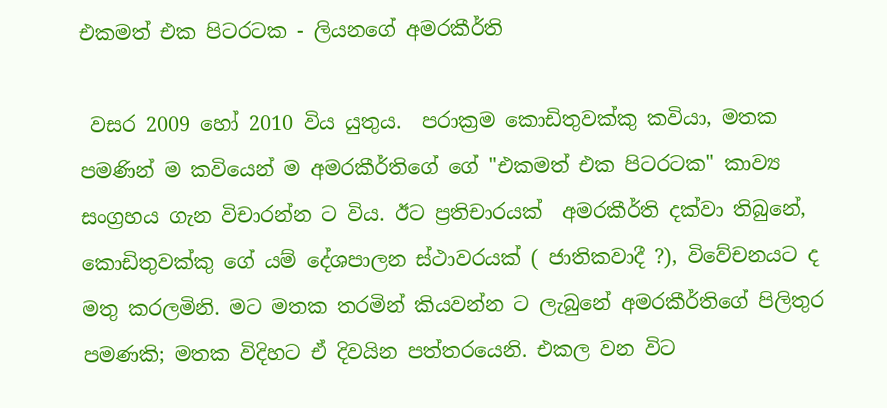එකමත් එක පිටරටක - ලියනගේ අමරකීර්ති

 වසර 2009 හෝ 2010 විය යුතුය.  පරාක්‍රම කොඩිතුවක්කු කවියා, මතක පමණින් ම කවියෙන් ම අමරකීර්තිගේ ගේ "එකමත් එක පිටරටක" කාව්‍ය සංග්‍රහය ගැන විචාරන්න ට විය. ඊට ප්‍රතිචාරයක්  අමරකීර්ති දක්වා තිබුනේ, කොඩිතුවක්කු ගේ යම් දේශපාලන ස්ථාවරයක් ( ජාතිකවාදී ?), විවේචනයට ද මතු කරලමිනි. මට මතක තරමින් කියවන්න ට ලැබුනේ අමරකීර්තිගේ පිලිතුර පමණකි; මතක විදිහට ඒ දිවයින පත්තරයෙනි. එකල වන විට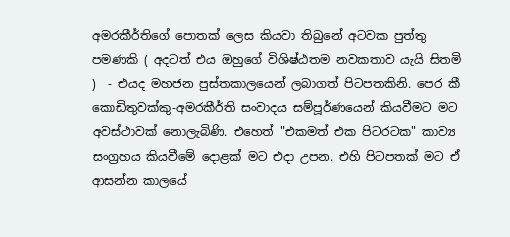අමරකීර්තිගේ පොතක් ලෙස කියවා තිබුනේ අටවක පුත්තු පමණකි ( අදටත් එය ඔහුගේ විශිෂ්ඨතම නවකතාව යැයි සිතමි )  - එයද මහජන පුස්තකාලයෙන් ලබාගත් පිටපතකිනි. පෙර කී කොඩිතුවක්කු-අමරකීර්ති සංවාදය සම්පූර්ණයෙන් කියවීමට මට අවස්ථාවක් නොලැබිණි. එහෙත් "එකමත් එක පිටරටක" කාව්‍ය සංග්‍රහය කියවීමේ දොළක් මට එදා උපන. එහි පිටපතක් මට ඒ ආසන්න කාලයේ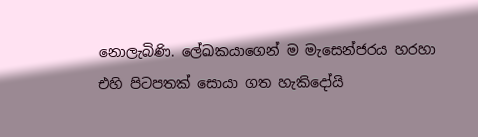නොලැබිණි. ලේඛකයාගෙන් ම මැසෙන්ජරය හරහා එහි පිටපතක් සොයා ගත හැකිදෝයි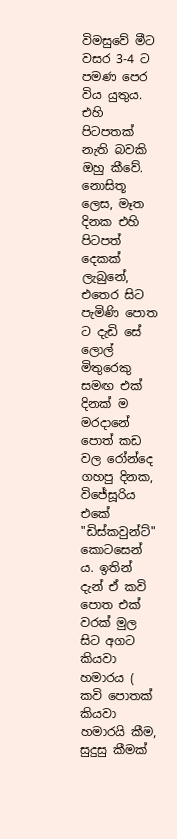විමසුවේ මීට වසර 3-4 ට පමණ පෙර විය යුතුය. එහි පිටපතක් නැති බවකි ඔහු කීවේ. නොසිතූ ලෙස, මෑත දිනක එහි පිටපත් දෙකක් ලැබුනේ, එතෙර සිට පැමිණි පොත ට දැඩි සේ ලොල් මිතුරෙකු සමඟ එක් දිනක් ම මරදානේ පොත් කඩ වල රෝන්දෙ ගහපු දිනක, විජේසූරිය එකේ "ඩිස්කවුන්ට්" කොටසෙන් ය. ඉතින් දැන් ඒ කවි පොත එක් වරක් මුල සිට අගට කියවා හමාරය ( කවි පොතක් කියවා හමාරයි කීම, සුදුසු කීමක්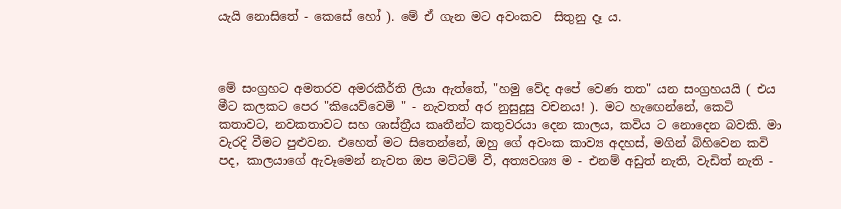යැයි නොසිතේ - කෙසේ හෝ ). මේ ඒ ගැන මට අවංකව  සිතුනු දෑ ය.



මේ සංග්‍රහට අමතරව අමරකීර්ති ලියා ඇත්තේ, "හමු වේද අපේ වෙණ තත" යන සංග්‍රහයයි ( එය මීට කලකට පෙර "කියෙව්වෙමි " - නැවතත් අර නුසුදුසු වචනය! ). මට හැඟෙන්නේ, කෙටි කතාවට, නවකතාවට සහ ශාස්ත්‍රීය කෘතීන්ට කතුවරයා දෙන කාලය, කවිය ට නොදෙන බවකි. මා වැරදි වීමට පුළුවන. එහෙත් මට සිතෙන්නේ, ඔහු ගේ අවංක කාව්‍ය අදහස්, මගින් බිහිවෙන කවි පද, කාලයාගේ ඇවෑමෙන් නැවත ඔප මට්ටම් වී, අත්‍යවශ්‍ය ම - එනම් අඩුත් නැති, වැඩිත් නැති -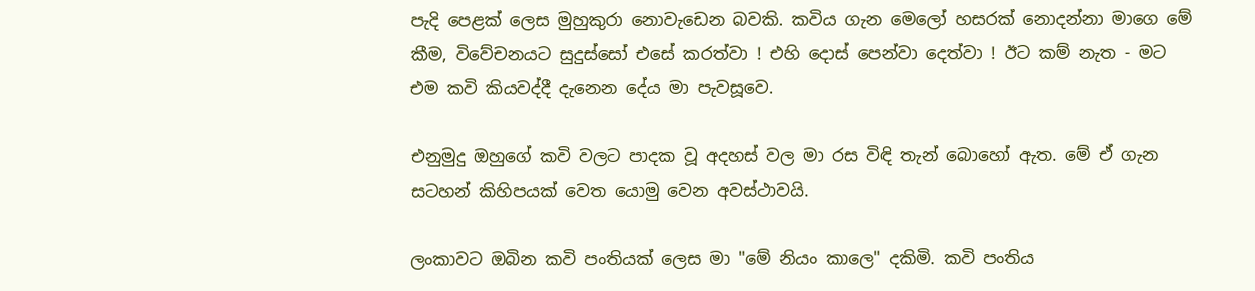පැදි පෙළක් ලෙස මුහුකුරා නොවැඩෙන බවකි. කවිය ගැන මෙලෝ හසරක් නොදන්නා මාගෙ මේ කීම, විවේචනයට සුදුස්සෝ එසේ කරත්වා ! එහි දොස් පෙන්වා දෙත්වා ! ඊට කම් නැත - මට එම කවි කියවද්දී දැනෙන දේය මා පැවසූවෙ.

එනුමුදු ඔහුගේ කවි වලට පාදක වූ අදහස් වල මා රස විඳි තැන් බොහෝ ඇත. මේ ඒ ගැන සටහන් කිහිපයක් වෙත යොමු වෙන අවස්ථාවයි.

ලංකාවට ඔබින කවි පංතියක් ලෙස මා "මේ නියං කාලෙ" දකිමි. කවි පංතිය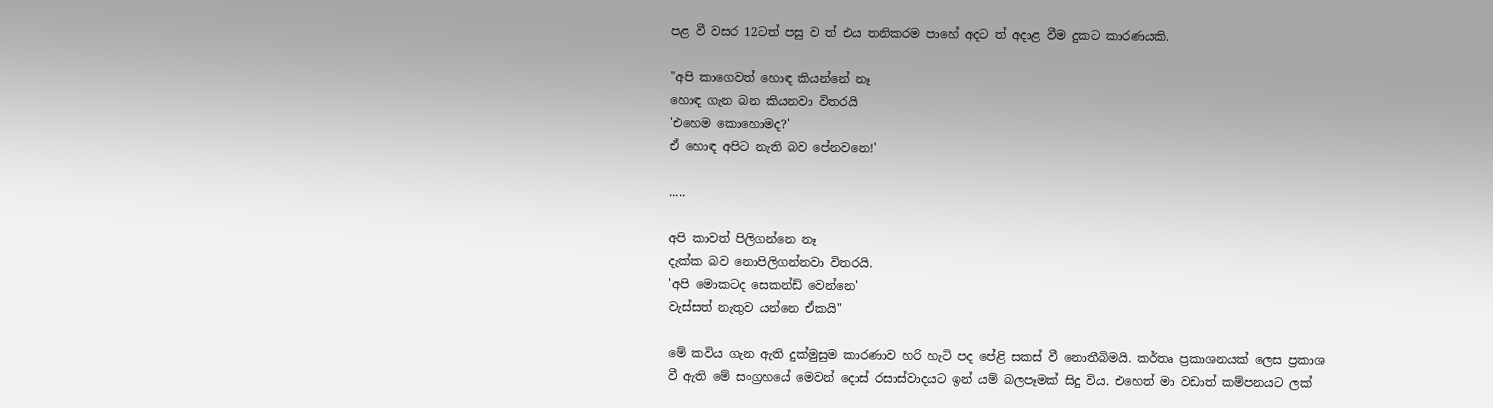පළ වී වසර 12ටත් පසු ව ත් එය තනිකරම පාහේ අදට ත් අදාළ වීම දුකට කාරණයකි.

"අපි කාගෙවත් හොඳ කියන්නේ නෑ
හොඳ ගැන බන කියනවා විතරයි
'එහෙම කොහොමද?'
ඒ හොඳ අපිට නැති බව පේනවනෙ!'

.....

අපි කාවත් පිලිගන්නෙ නෑ
දැක්ක බව නොපිලිගන්නවා විතරයි.
'අපි මොකටද සෙකන්ඩ් වෙන්නෙ'
වැස්සත් නැතුව යන්නෙ ඒකයි"

මේ කවිය ගැන ඇති දුක්මුසුම කාරණාව හරි හැටි පද පේළි සකස් වී නොතීබිමයි. කර්තෘ ප්‍රකාශනයක් ලෙස ප්‍රකාශ වී ඇති මේ සංග්‍රහයේ මෙවන් දොස් රසාස්වාදයට ඉන් යම් බලපෑමක් සිදු විය. එහෙත් මා වඩාත් කම්පනයට ලක්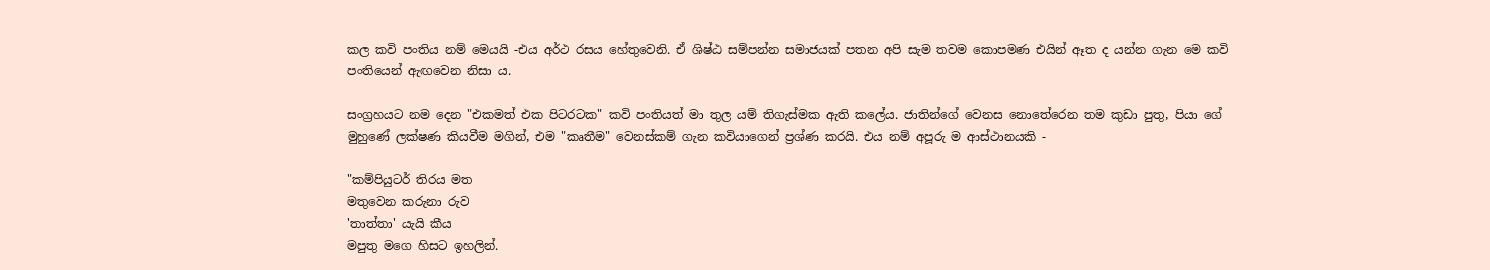කල කවි පංතිය නම් මෙයයි -එය අර්ථ රසය හේතුවෙනි. ඒ ශිෂ්ඨ සම්පන්න සමාජයක් පතන අපි සැම තවම කොපමණ එයින් ඈත ද යන්න ගැන මෙ කවි පංතියෙන් ඇඟවෙන නිසා ය.

සංග්‍රහයට නම දෙන "එකමත් එක පිටරටක" කවි පංතියත් මා තුල යම් තිගැස්මක ඇති කලේය. ජාතින්ගේ වෙනස නොතේරෙන තම කුඩා පුතු, පියා ගේ මුහුණේ ලක්ෂණ කියවීම මගින්, එම "කෘතීම" වෙනස්කම් ගැන කවියාගෙන් ප්‍රශ්ණ කරයි. එය නම් අපූරු ම ආස්ථානයකි -

"කම්පියුටර් තිරය මත
මතුවෙන කරුනා රුව
'තාත්තා' යැයි කීය
මපුතු මගෙ හිසට ඉහලින්.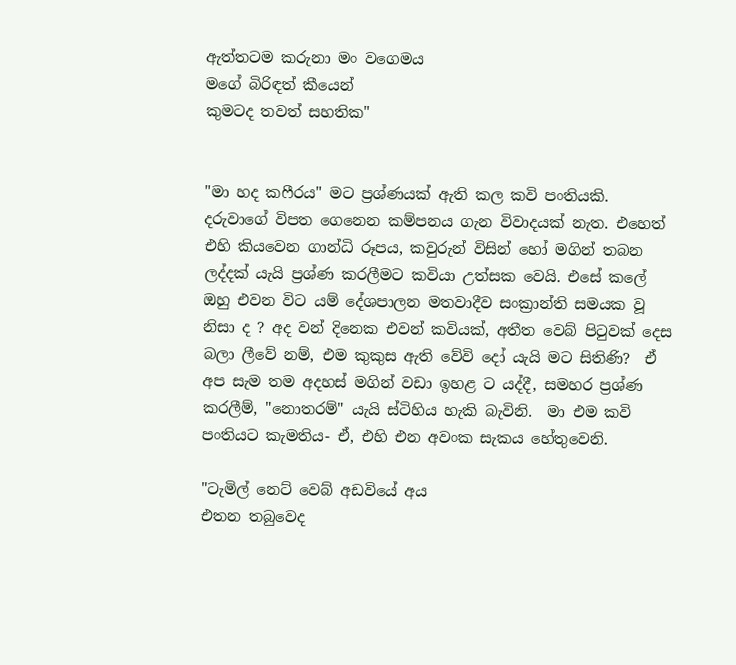ඇත්තටම කරුනා මං වගෙමය
මගේ බිරිඳත් කීයෙන්
කුමටද තවත් සහතික"


"මා හද කෆීරය" මට ප්‍රශ්ණයක් ඇති කල කවි පංතියකි. දරුවාගේ විපත ගෙනෙන කම්පනය ගැන විවාදයක් නැත. එහෙත් එහි කියවෙන ගාන්ධි රූපය, කවුරුන් විසින් හෝ මගින් තබන ලද්දක් යැයි ප්‍රශ්ණ කරලීමට කවියා උත්සක වෙයි. එසේ කලේ ඔහු එවන විට යම් දේශපාලන මතවාදීව සංක්‍රාන්ති සමයක වූ නිසා ද ? අද වන් දිනෙක එවන් කවියක්, අතීත වෙබ් පිටුවක් දෙස බලා ලීවේ නම්, එම කුකුස ඇති වේවි දෝ යැයි මට සිතිණි?  ඒ අප සැම තම අදහස් මගින් වඩා ඉහළ ට යද්දී, සමහර ප්‍රශ්ණ කරලීම්, "නොතරම්" යැයි ස්ටිහිය හැකි බැවිනි.  මා එම කවි පංතියට කැමතිය- ඒ, එහි එන අවංක සැකය හේතුවෙනි.

"ටැමිල් නෙට් වෙබ් අඩවියේ අය
එතන තබුවෙද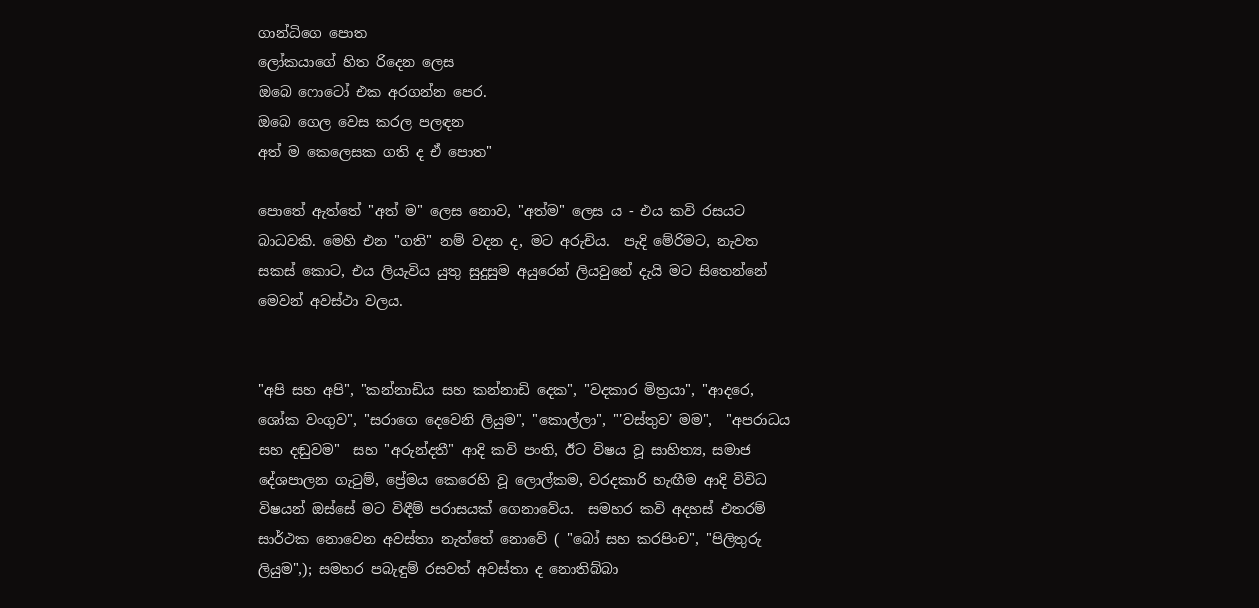ගාන්ධිගෙ පොත
ලෝකයාගේ හිත රිදෙන ලෙස
ඔබෙ ෆොටෝ එක අරගන්න පෙර.
ඔබෙ ගෙල වෙස කරල පලඳන
අත් ම කෙලෙසක ගති ද ඒ පොත"

පොතේ ඇත්තේ "අත් ම" ලෙස නොව, "අත්ම" ලෙස ය - එය කවි රසයට බාධවකි. මෙහි එන "ගති" නම් වදන ද, මට අරුචිය.  පැදි මේරිමට, නැවත සකස් කොට, එය ලියැවිය යුතු සුදුසුම අයුරෙන් ලියවුනේ දැයි මට සිතෙන්නේ මෙවන් අවස්ථා වලය.


"අපි සහ අපි", "කන්නාඩිය සහ කන්නාඩි දෙක", "වදකාර මිත්‍රයා", "ආදරෙ, ශෝක වංගුව", "සරාගෙ දෙවෙනි ලියුම", "කොල්ලා", "'වස්තුව' මම",  "අපරාධය සහ දඬුවම"  සහ "අරුන්දතී" ආදි කවි පංති, ඊට විෂය වූ සාහිත්‍ය, සමාජ දේශපාලන ගැටුම්, ප්‍රේමය කෙරෙහි වූ ලොල්කම, වරදකාරි හැඟීම ආදි විවිධ විෂයන් ඔස්සේ මට විඳීම් පරාසයක් ගෙනාවේය.  සමහර කවි අදහස් එතරම් සාර්ථක නොවෙන අවස්තා නැත්තේ නොවේ ( "බෝ සහ කරපිංච", "පිලිතුරු ලියුම",); සමහර පබැඳුම් රසවත් අවස්තා ද නොතිබ්බා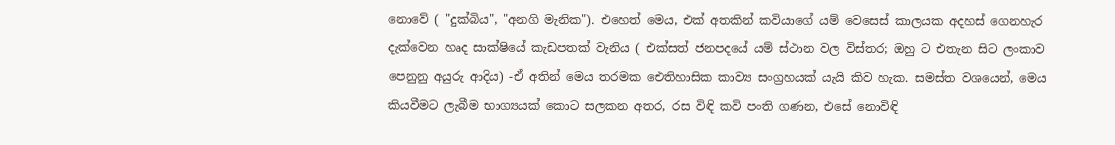නොවේ ( "දුක්බිය", "අනගි මැනික"). එහෙත් මෙය, එක් අතකින් කවියාගේ යම් වෙසෙස් කාලයක අදහස් ගෙනහැර දැක්වෙන හෘද සාක්ෂියේ කැඩපතක් වැනිය ( එක්සත් ජනපදයේ යම් ස්ථාන වල විස්තර; ඔහු ට එතැන සිට ලංකාව පෙනුනු අයුරු ආදිය) -ඒ අතින් මෙය තරමක ඓතිහාසික කාව්‍ය සංග්‍රහයක් යැයි කිව හැක. සමස්ත වශයෙන්, මෙය කියවීමට ලැබීම භාග්‍යයක් කොට සලකන අතර, රස විඳි කවි පංති ගණන, එසේ නොවිඳි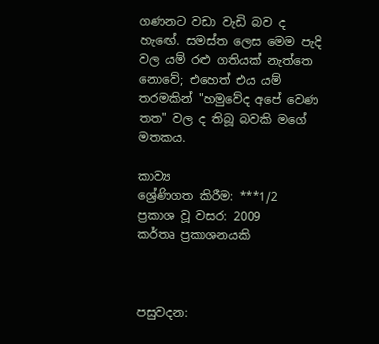ගණනට වඩා වැඩි බව ද හැඟේ. සමස්ත ලෙස මෙම පැදි වල යම් රළු ගතියක් නැත්තෙ නොවේ; එහෙත් එය යම් තරමකින් "හමුවේද අපේ වෙණ තත" වල ද තිබූ බවකි මගේ මතකය.

කාව්‍ය
ශ්‍රේණිගත කිරීම: ***1/2
ප්‍රකාශ වූ වසර: 2009
කර්තෘ ප්‍රකාශනයකි



පසුවදන: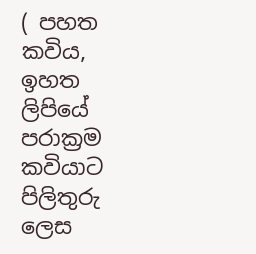( පහත කවිය, ඉහත ලිපියේ පරාක්‍රම කවියාට පිලිතුරු ලෙස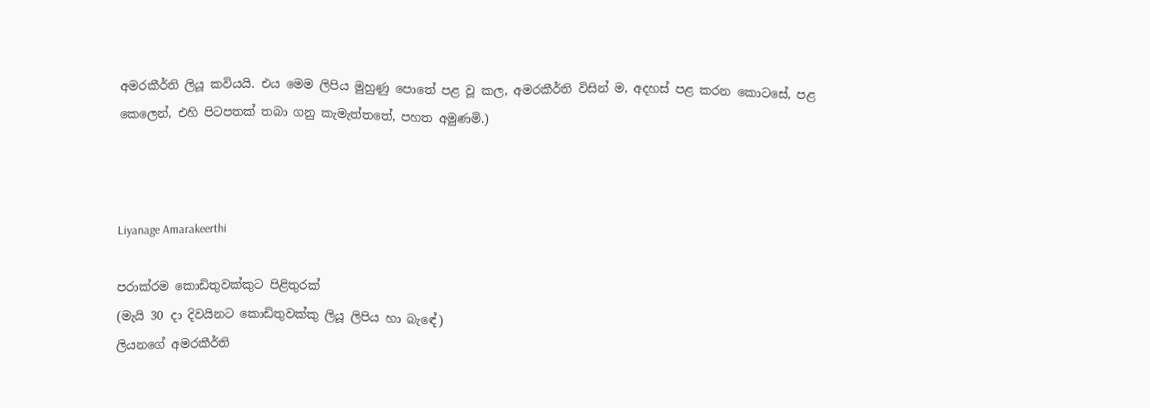අමරකීර්ති ලියූ කවියයි. එය මෙම ලිපිය මුහුණු පොතේ පළ වූ කල, අමරකීර්ති විසින් ම, අදහස් පළ කරන කොටසේ, පළ කෙලෙන්, එහි පිටපතක් තබා ගනු කැමැත්තතේ, පහත අමුණමි.)



Liyanage Amarakeerthi

පරාක්රම කොඩිතුවක්කුට පිළිතුරක්
(මැයි 30 දා දිවයිනට කොඩිතුවක්කු ලියූ ලිපිය හා බැඳේ)
ලියනගේ අමරකීර්ති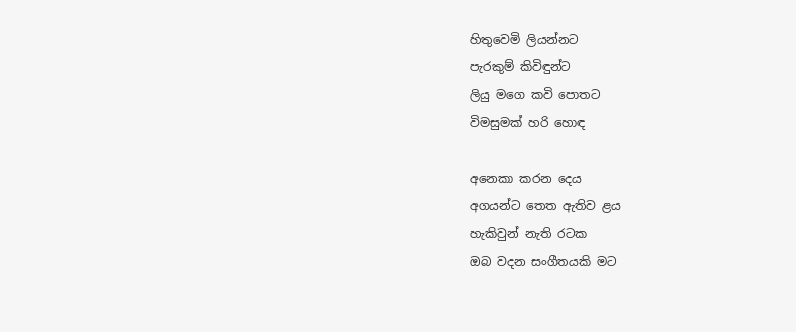හිතුවෙමි ලියන්නට
පැරකුම් කිවිඳුන්ට
ලියු මගෙ කවි පොතට
විමසුමක් හරි හොඳ

අනෙකා කරන දෙය
අගයන්ට තෙත ඇතිව ළය
හැකිවුන් නැති රටක
ඔබ වදන සංගීතයකි මට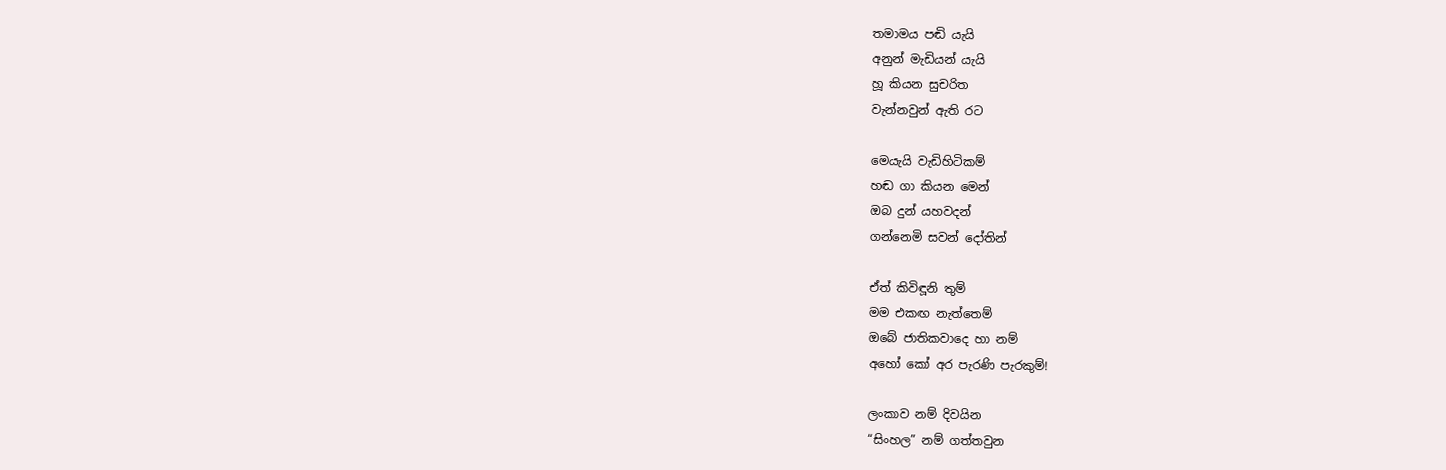තමාමය පඬි යැයි
අනුන් මැඩියන් යැයි
හූ කියන සුචරිත
වැන්නවුන් ඇති රට

මෙයැයි වැඩිහිටිකම්
හඬ ගා කියන මෙන්
ඔබ දුන් යහවදන්
ගන්නෙමි සවන් දෝතින්

ඒත් කිවිඳූනි තුම්
මම එකඟ නැත්තෙම්
ඔබේ ජාතිකවාදෙ හා නම්
අහෝ කෝ අර පැරණි පැරකුම්!

ලංකාව නම් දිවයින
“සිංහල” නම් ගත්තවුන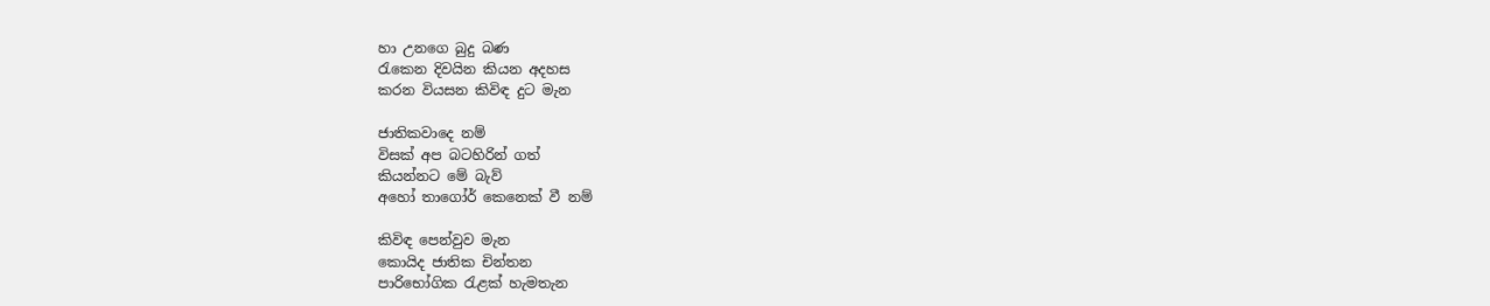හා උනගෙ බුදු බණ
රැකෙන දිවයින කියන අදහස
කරන වියසන කිවිඳ දුට මැන

ජාතිකවාදෙ නම්
විසක් අප බටහිරින් ගත්
කියන්නට මේ බැව්
අහෝ තාගෝර් කෙනෙක් වී නම්

කිවිඳ පෙන්වුව මැන
කොයිද ජාතික චින්තන
පාරිභෝගික රැළක් හැමතැන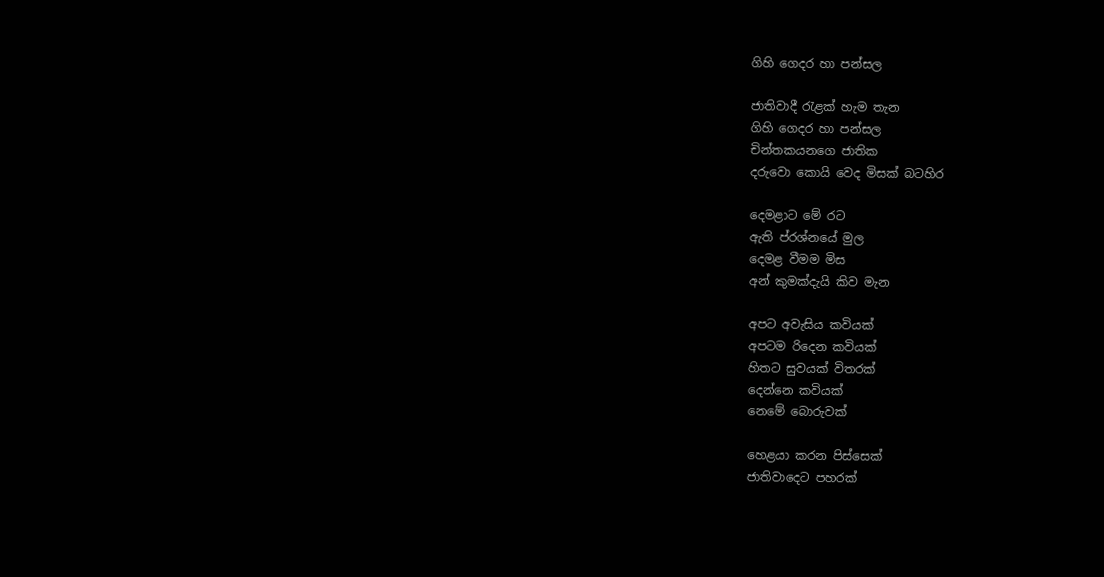ගිහි ගෙදර හා පන්සල

ජාතිවාදී රැළක් හැම තැන
ගිහි ගෙදර හා පන්සල
චින්තකයනගෙ ජාතික
දරුවො කොයි වෙද මිසක් බටහිර

දෙමළාට මේ රට
ඇති ප්රශ්නයේ මුල
දෙමළ වීමම මිස
අන් කුමක්දැයි කිව මැන

අපට අවැසිය කවියක්
අපටම රිදෙන කවියක්
හිතට සුවයක් විතරක්
දෙන්නෙ කවියක්
නෙමේ බොරුවක්

හෙළයා කරන පිස්සෙක්
ජාතිවාදෙට පහරක්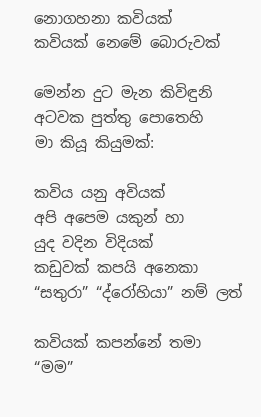නොගහනා කවියක්
කවියක් නෙමේ බොරුවක්

මෙන්න දුට මැන කිවිඳුනි
අටවක පුත්තු පොතෙහි
මා කියූ කියුමක්:

කවිය යනු අවියක්
අපි අපෙම යකුන් හා
යුද වදින විදියක්
කඩුවක් කපයි අනෙකා
“සතුරා” “ද්රෝහියා” නම් ලත්

කවියක් කපන්නේ තමා
“මම”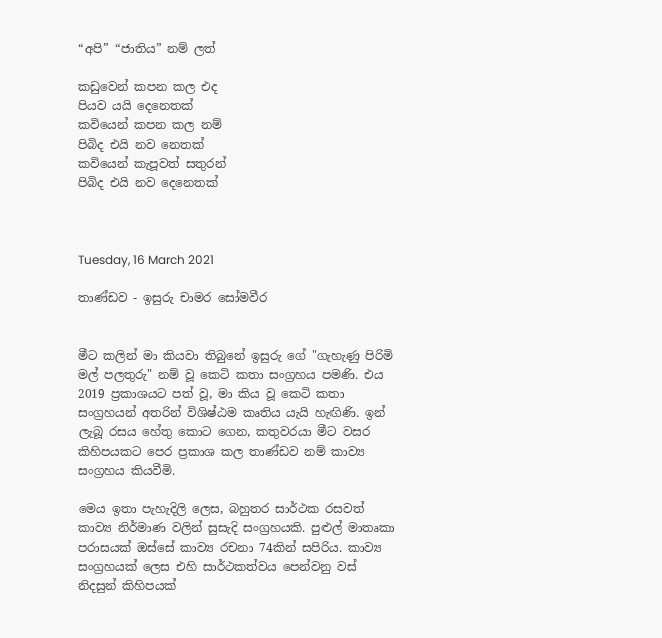“අපි” “ජාතිය” නම් ලත්

කඩුවෙන් කපන කල එද
පියව යයි දෙනෙතක්
කවියෙන් කපන කල නම්
පිබිද එයි නව නෙතක්
කවියෙන් කැපූවත් සතුරන්
පිබිද එයි නව දෙනෙතක්



Tuesday, 16 March 2021

තාණ්ඩව - ඉසුරු චාමර සෝමවීර


මීට කලින් මා කියවා තිබුනේ ඉසුරු ගේ "ගැහැණු පිරිමි මල් පලතුරු" නම් වූ කෙටි කතා සංග්‍රහය පමණි. එය 2019 ප්‍රකාශයට පත් වූ, මා කිය වූ කෙටි කතා සංග්‍රහයන් අතරින් විශිෂ්ඨම කෘතිය යැයි හැඟිණි. ඉන් ලැබූ රසය හේතු කොට ගෙන, කතුවරයා මීට වසර කිහිපයකට පෙර ප්‍රකාශ කල තාණ්ඩව නම් කාව්‍ය සංග්‍රහය කියවීමි.

මෙය ඉතා පැහැදිලි ලෙස, බහුතර සාර්ථක රසවත් කාව්‍ය නිර්මාණ වලින් සුසැදි සංග්‍රහයකි. පුළුල් මාතෘකා පරාසයක් ඔස්සේ කාව්‍ය රචනා 74කින් සපිරිය. කාව්‍ය සංග්‍රහයක් ලෙස එහි සාර්ථකත්වය පෙන්වනු වස් නිදසුන් කිහිපයක්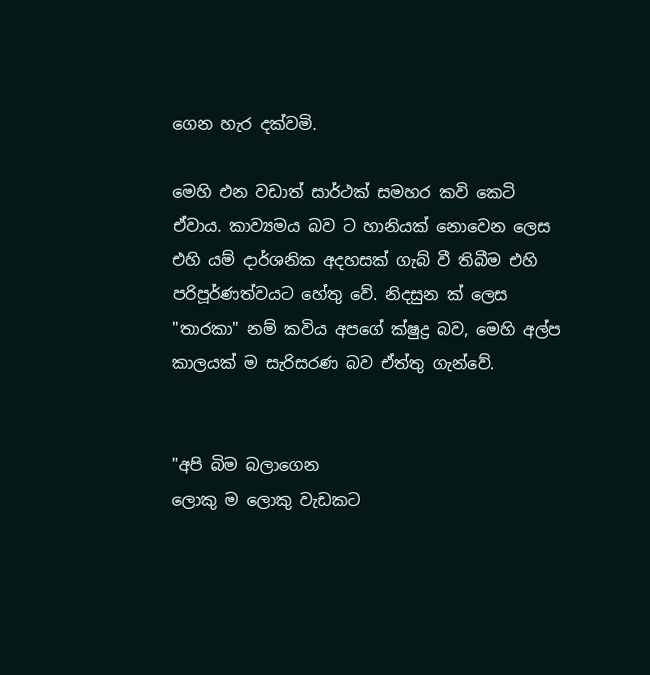ගෙන හැර දක්වමි.

මෙහි එන වඩාත් සාර්ථක් සමහර කවි කෙටි ඒවාය. කාව්‍යමය බව ට හානියක් නොවෙන ලෙස එහි යම් දාර්ශනික අදහසක් ගැබ් වී තිබීම එහි පරිපූර්ණත්වයට හේතු වේ. නිදසුන ක් ලෙස "තාරකා" නම් කවිය අපගේ ක්ෂුද්‍ර බව, මෙහි අල්ප කාලයක් ම සැරිසරණ බව ඒත්තු ගැන්වේ.


"අපි බිම බලාගෙන
ලොකු ම ලොකු වැඩකට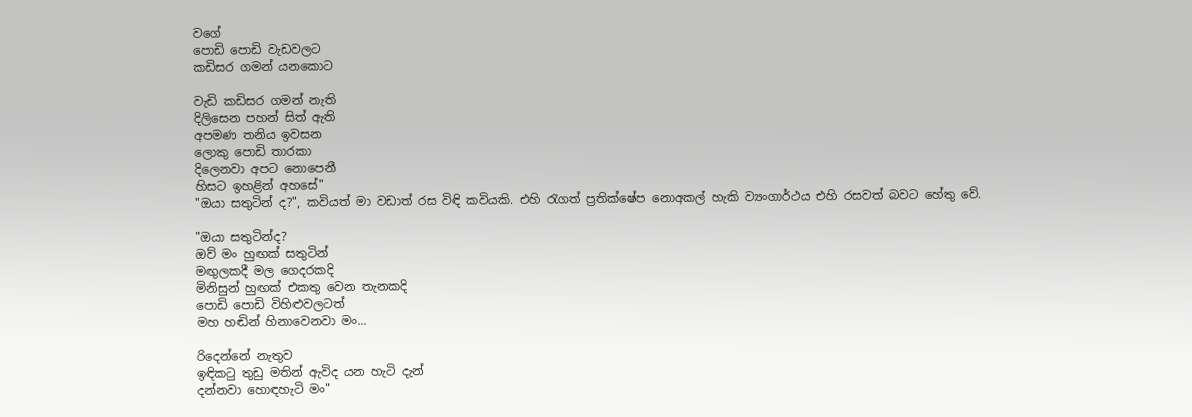වගේ
පොඩි පොඩි වැඩවලට
කඩිසර ගමන් යනකොට

වැඩි කඩිසර ගමන් නැති
දිලිසෙන පහන් සිත් ඇති
අපමණ තනිය ඉවසන
ලොකු පොඩි තාරකා
දිලෙනවා අපට නොපෙනී
හිසට ඉහළින් අහසේ"
"ඔයා සතුටින් ද?", කවියත් මා වඩාත් රස විඳි කවියකි. එහි රැගත් ප්‍රතික්ෂේප නොඅකල් හැකි ව්‍යංගාර්ථය එහි රසවත් බවට හේතු වේ.

"ඔයා සතුටින්ද?
ඔව් මං හුඟක් සතුටින්
මඟුලකදී මල ගෙදරකදි
මිනිසුන් හුඟක් එකතු වෙන තැනකදි
පොඩි පොඩි විහිළුවලටත්
මහ හඬින් හිනාවෙනවා මං...

රිදෙන්නේ නැතුව
ඉඳිකටු තුඩු මතින් ඇවිද යන හැටි දැන්
දන්නවා හොඳහැටි මං"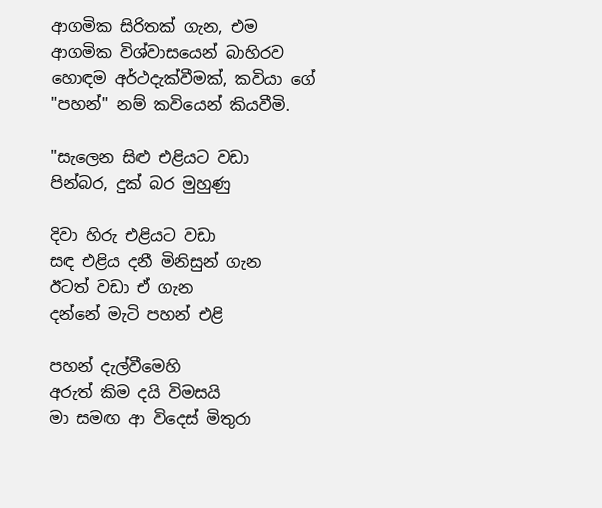ආගමික සිරිතක් ගැන, එම ආගමික විශ්වාසයෙන් බාහිරව හොඳම අර්ථදැක්වීමක්, කවියා ගේ "පහන්" නම් කවියෙන් කියවීමි.

"සැලෙන සිළු එළියට වඩා
පින්බර, දුක් බර මුහුණු

දිවා හිරු එළියට වඩා
සඳ එළිය දනී මිනිසුන් ගැන
ඊටත් වඩා ඒ ගැන
දන්නේ මැටි පහන් එළි

පහන් දැල්වීමෙහි
අරුත් කිම දයි විමසයි
මා සමඟ ආ විදෙස් මිතුරා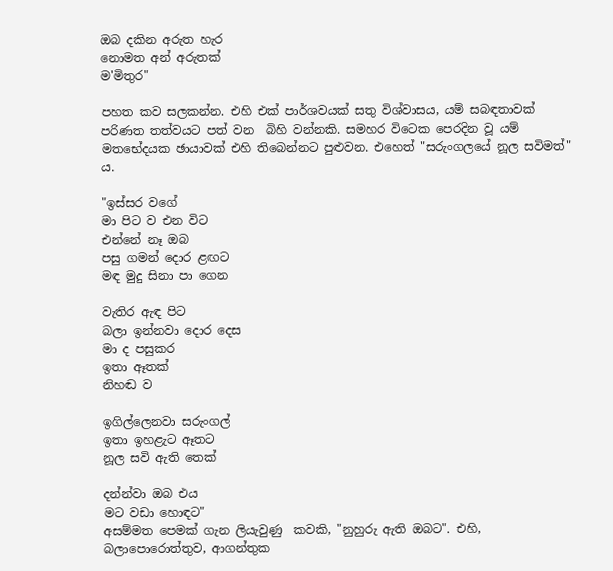ඔබ දකින අරුත හැර
නොමත අන් අරුතක්
ම'මිතුර"

පහත කව සලකන්න. එහි එක් පාර්ශවයක් සතු විශ්වාසය, යම් සබඳතාවක් පරිණත තත්වයට පත් වන  බිහි වන්නකි. සමහර විටෙක පෙරදින වූ යම් මතභේදයක ඡායාවක් එහි තිබෙන්නට පුළුවන. එහෙත් "සරුංගලයේ නූල සවිමත්" ය.

"ඉස්සර වගේ
මා පිට ව එන විට
එන්නේ නෑ ඔබ
පසු ගමන් දොර ළඟට
මඳ මුදු සිනා පා ගෙන

වැතිර ඇඳ පිට
බලා ඉන්නවා දොර දෙස
මා ද පසුකර
ඉතා ඈතක්
නිහඬ ව

ඉගිල්ලෙනවා සරුංගල්
ඉතා ඉහළැට ඈතට
නූල සවි ඇති තෙක්

දන්න්වා ඔබ එය
මට වඩා හොඳට"
අසම්මත පෙමක් ගැන ලියැවුණු  කවකි, "නුහුරු ඇති ඔබට". එහි, බලාපොරොත්තුව, ආගන්තුක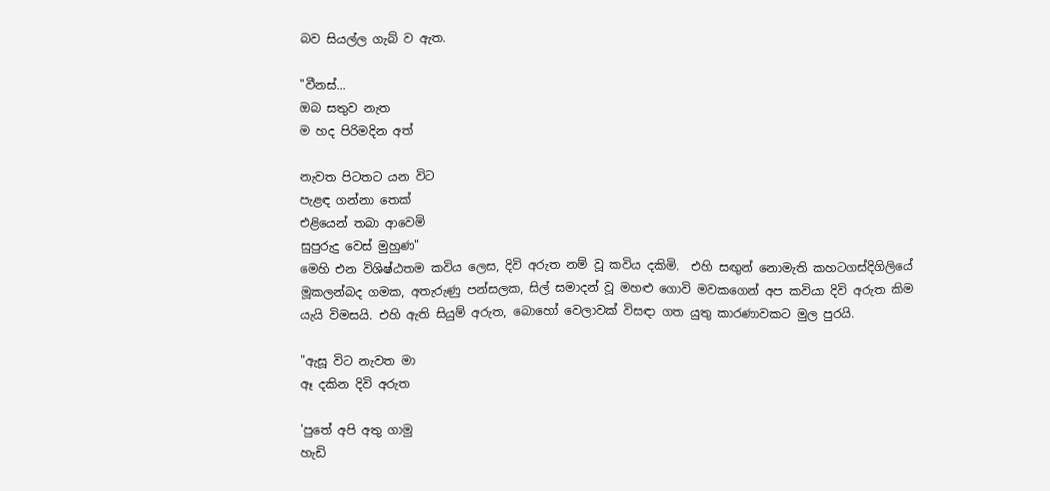බව සියල්ල ගැබ් ව ඇත.

"වීනස්...
ඔබ සතුව නැත
ම හද පිරිමදින අත්

නැවත පිටතට යන විට
පැළඳ ගන්නා තෙක්
එළියෙන් තබා ආවෙමි
සුපුරුදු වෙස් මුහුණ"
මෙහි එන විශිෂ්ඨතම කවිය ලෙස, දිවි අරුත නම් වූ කවිය දකිමි.  එහි සඟුන් නොමැති කහටගස්දිගිලියේ මූකලන්බද ගමක, අතැරුණු පන්සලක, සිල් සමාදන් වූ මහළු ගොවි මවකගෙන් අප කවියා දිවි අරුත කිම යැයි විමසයි. එහි ඇති සියුම් අරුත, බොහෝ වෙලාවක් විසඳා ගත යුතු කාරණාවකට මුල පුරයි.

"ඇසූ විට නැවත මා
ඈ දකින දිවි අරුත

'පුතේ අපි අතු ගාමු
හැඩි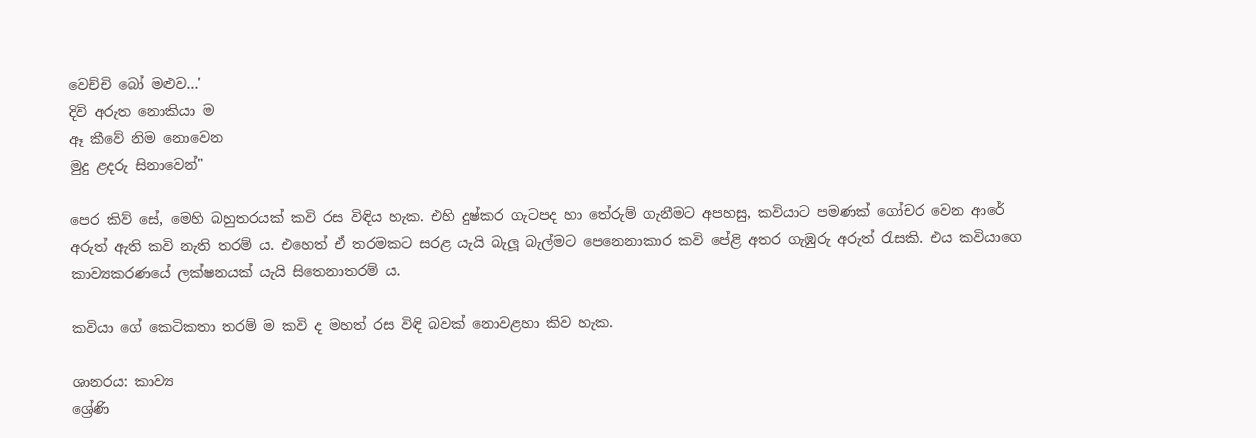වෙච්චි බෝ මළුව...'
දිවි අරුත නොකියා ම
ඈ කීවේ නිම නොවෙන
මුදු ළදරු සිනාවෙන්"

පෙර කිව් සේ, මෙහි බහුතරයක් කවි රස විඳිය හැක. එහි දුෂ්කර ගැටපද හා තේරුම් ගැනීමට අපහසු, කවියාට පමණක් ගෝචර වෙන ආරේ අරුත් ඇති කවි නැති තරම් ය. එහෙත් ඒ තරමකට සරළ යැයි බැලූ බැල්මට පෙනෙනාකාර කවි පේළි අතර ගැඹුරු අරුත් රැසකි. එය කවියාගෙ කාව්‍යකරණයේ ලක්ෂනයක් යැයි සිතෙනාතරම් ය.

කවියා ගේ කෙටිකතා තරම් ම කවි ද මහත් රස විඳි බවක් නොවළහා කිව හැක.

ශානරය: කාව්‍ය
ශ්‍රේණි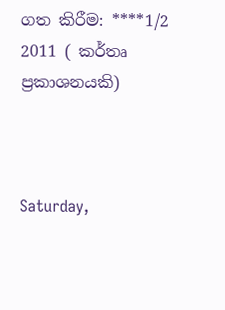ගත කිරීම: ****1/2
2011 ( කර්තෘ ප්‍රකාශනයකි)



Saturday,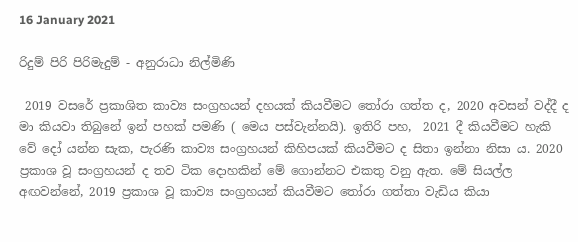16 January 2021

රිදුම් පිරි පිරිමැදුම් - අනුරාධා නිල්මිණි

 2019 වසරේ ප්‍රකාශිත කාව්‍ය සංග්‍රහයන් දහයක් කියවීමට තෝරා ගත්ත ද, 2020 අවසන් වද්දී ද මා කියවා තිබුනේ ඉන් පහක් පමණි ( මෙය පස්වැන්නයි). ඉතිරි පහ,  2021 දී කියවීමට හැකි වේ දෝ යන්න සැක, පැරණි කාව්‍ය සංග්‍රහයන් කිහිපයක් කියවීමට ද සිතා ඉන්නා නිසා ය. 2020 ප්‍රකාශ වූ සංග්‍රහයන් ද තව ටික දොහකින් මේ ගොන්නට එකතු වනු ඇත. මේ සියල්ල අඟවන්නේ, 2019 ප්‍රකාශ වූ කාව්‍ය සංග්‍රහයන් කියවීමට තෝරා ගත්තා වැඩිය කියා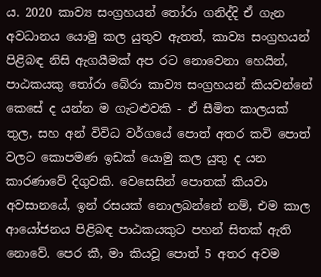ය. 2020 කාව්‍ය සංග්‍රහයන් තෝරා ගනිද්දි ඒ ගැන අවධානය යොමු කල යුතුව ඇතත්, කාව්‍ය සංග්‍රහයන් පිළිබඳ නිසි ඇගයීමක් අප රට නොවෙනා හෙයින්, පාඨකයකු තෝරා බේරා කාව්‍ය සංග්‍රහයන් කියවන්නේ කෙසේ ද යන්න ම ගැටළුවකි - ඒ සීමිත කාලයක් තුල, සහ අන් විවිධ වර්ගයේ පොත් අතර කවි පොත් වලට කොපමණ ඉඩක් යොමු කල යුතු ද යන කාරණාවේ දිගුවකි. වෙසෙසින් පොතක් කියවා අවසානයේ, ඉන් රසයක් නොලබන්නේ නම්, එම කාල ආයෝජනය පිළිබඳ පාඨකයකුට පහන් සිතක් ඇති නොවේ. පෙර කී, මා කියවූ පොත් 5 අතර අවම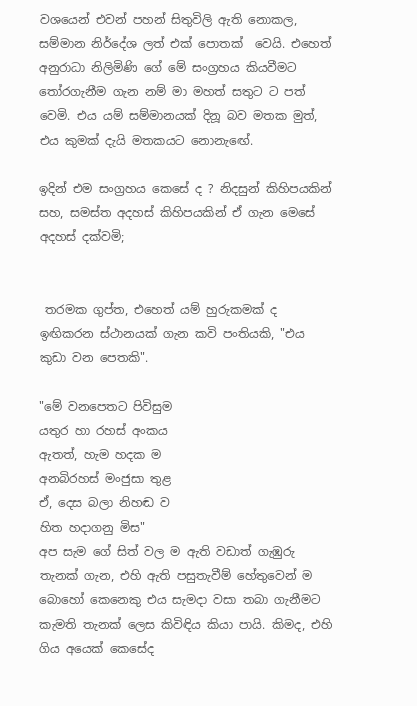වශයෙන් එවන් පහන් සිතුවිලි ඇති නොකල, සම්මාන නිර්දේශ ලත් එක් පොතක්  වෙයි. එහෙත් අනුරාධා නිලිමිණි ගේ මේ සංග්‍රහය කියවීමට තෝරගැනීම ගැන නම් මා මහත් සතුට ට පත් වෙමි. එය යම් සම්මානයක් දිනූ බව මතක මුත්, එය කුමක් දැයි මතකයට නොනැඟේ.

ඉදින් එම සංග්‍රහය කෙසේ ද ? නිදසුන් කිහිපයකින් සහ, සමස්ත අදහස් කිහිපයකින් ඒ ගැන මෙසේ අදහස් දක්වමි;


 තරමක ගුප්ත, එහෙත් යම් හුරුකමක් ද ඉඟිකරන ස්ථානයක් ගැන කවි පංතියකි, "එය කුඩා වන පෙතකි".

"මේ වනපෙතට පිවිසුම
යතුර හා රහස් අංකය
ඇතත්, හැම හදක ම
අනබිරහස් මංජුසා තුළ
ඒ, දෙස බලා නිහඬ ව
හිත හදාගනු මිස"
අප සැම ගේ සිත් වල ම ඇති වඩාත් ගැඹුරු තැනක් ගැන, එහි ඇති පසුතැවීම් හේතුවෙන් ම බොහෝ කෙනෙකු එය සැමදා වසා තබා ගැනීමට කැමති තැනක් ලෙස කිවිඳිය කියා පායි. කිමද, එහි ගිය අයෙක් කෙසේද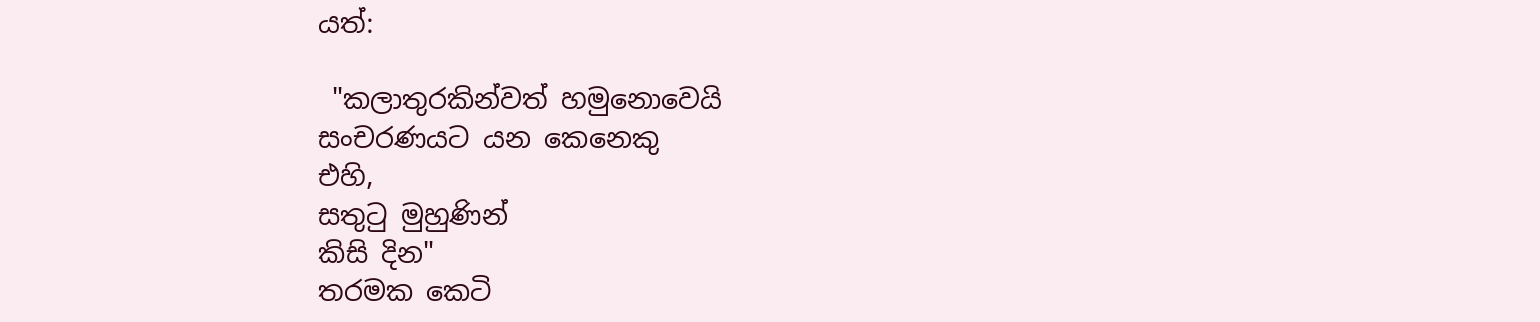යත්:

 "කලාතුරකින්වත් හමුනොවෙයි
සංචරණයට යන කෙනෙකු
එහි,
සතුටු මුහුණින්
කිසි දින"
තරමක කෙටි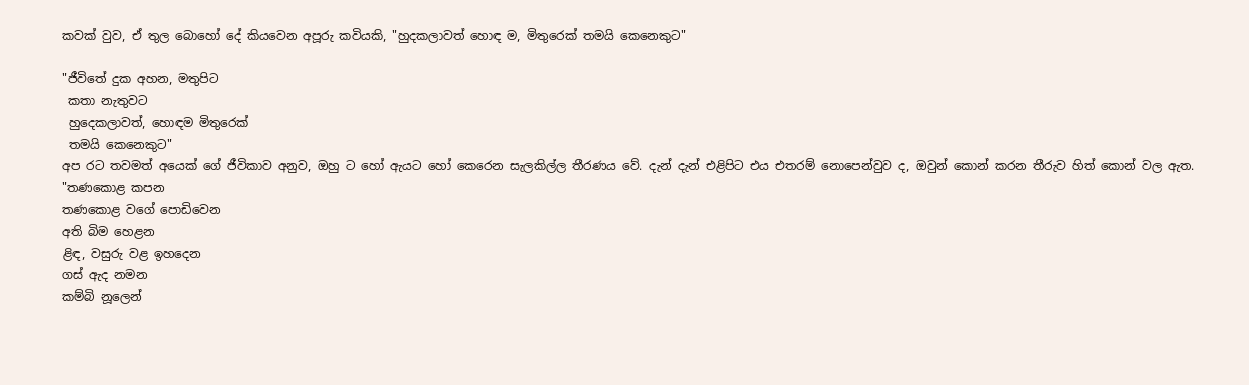කවක් වුව, ඒ තුල බොහෝ දේ කියවෙන අපූරු කවියකි, "හුදකලාවත් හොඳ ම, මිතුරෙක් තමයි කෙනෙකුට"

"ජීවිතේ දුක අහන, මතුපිට
 කතා නැතුවට
 හුදෙකලාවත්, හොඳම මිතුරෙක්
 තමයි කෙනෙකුට"
අප රට තවමත් අයෙක් ගේ ජීවිකාව අනුව, ඔහු ට හෝ ඇයට හෝ කෙරෙන සැලකිල්ල තීරණය වේ. දැන් දැන් එළිපිට එය එතරම් නොපෙන්වුව ද, ඔවුන් කොන් කරන තීරුව හිත් කොන් වල ඇත.
"තණකොළ කපන
තණකොළ වගේ පොඩිවෙන
අති බිම හෙළන
ළිඳ, වසුරු වළ ඉහදෙන
ගස් ඇද නමන
කම්බි නූලෙන්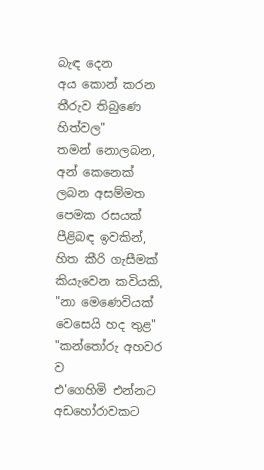බැඳ දෙන
අය කොන් කරන
තීරුව තිබුණෙ හිත්වල"
තමන් නොලබන, අන් කෙනෙක් ලබන අසම්මත පෙමක රසයක් පීළිබඳ ඉවකින්, හිත කීරි ගැසීමක් කියැවෙන කවියකි, "නා මෙණෙවියක් වෙසෙයි හද තුළ"
"කන්තෝරු අහවර ව
එ'ගෙහිමි එන්නට
අඩහෝරාවකට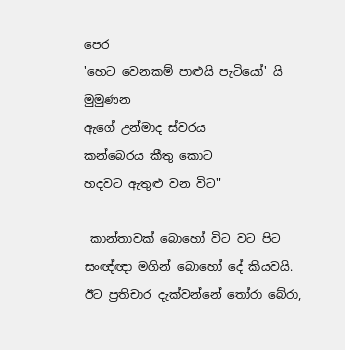පෙර
'හෙට වෙනකම් පාළුයි පැටියෝ' යි
මුමුණන
ඇගේ උන්මාද ස්වරය
කන්බෙරය කීතු කොට
හදවට ඇතුළු වන විට"

 කාන්තාවක් බොහෝ විට වට පිට සංඥ්ඥා මගින් බොහෝ දේ කියවයි. ඊට ප්‍රතිචාර දැක්වන්නේ තෝරා බේරා,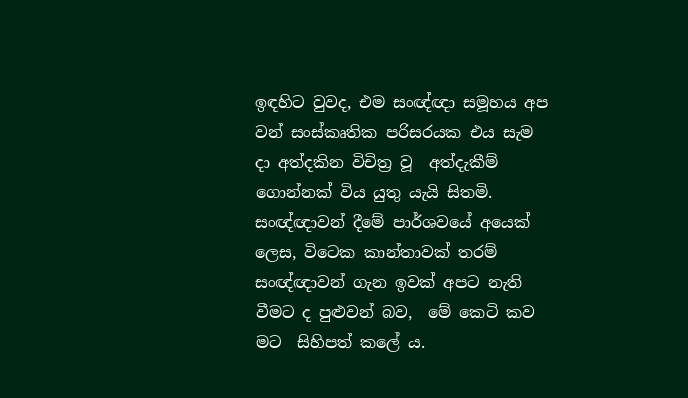ඉඳහිට වුවද, එම සංඥ්ඥා සමූහය අප වන් සංස්කෘතික පරිසරයක එය සැම දා අත්දකින විචිත්‍ර වූ  අත්දැකීම් ගොන්නක් විය යුතු යැයි සිතමි. සංඥ්ඥාවන් දීමේ පාර්ශවයේ අයෙක් ලෙස, විටෙක කාන්තාවක් තරම් සංඥ්ඥාවන් ගැන ඉවක් අපට නැති වීමට ද පුළුවන් බව,  මේ කෙටි කව මට  සිහිපත් කලේ ය.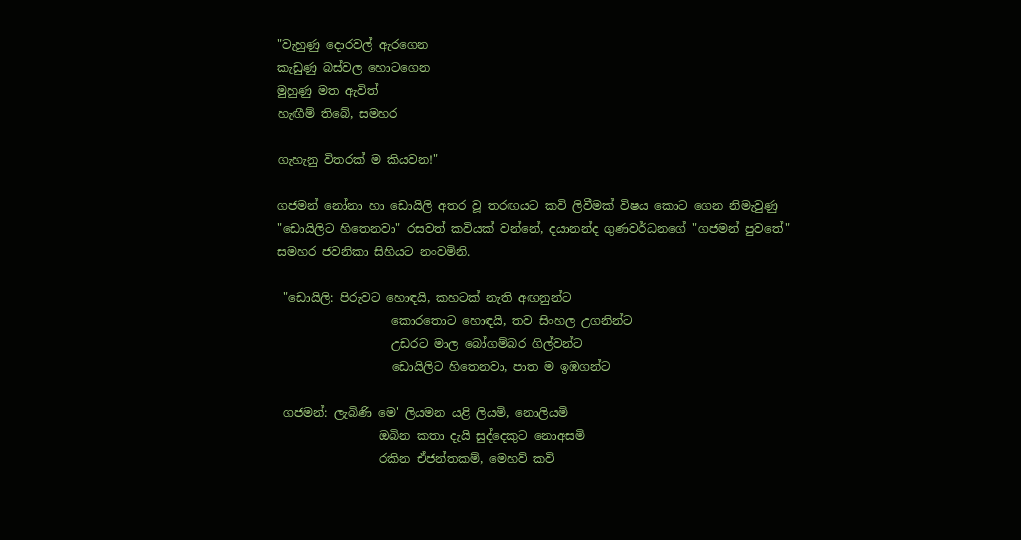"වැහුණු දොරවල් ඇරගෙන
කැඩුණු බස්වල හොටගෙන
මුහුණු මත ඇවිත්
හැඟීම් තිබේ, සමහර

ගැහැනු විතරක් ම කියවන!"

ගජමන් නෝනා හා ඩොයිලි අතර වූ තරඟයට කවි ලිවීමක් විෂය කොට ගෙන නිමැවුණු "ඩොයිලිට හිතෙනවා" රසවත් කවියක් වන්නේ, දයානන්ද ගුණවර්ධනගේ "ගජමන් පුවතේ" සමහර ජවනිකා සිහියට නංවමිනි.

 "ඩොයිලි: පිරුවට හොඳයි, කහටක් නැති අඟනුන්ට
                   කොරතොට හොඳයි, තව සිංහල උගනින්ට
                   උඩරට මාල බෝගම්බර ගිල්වන්ට
                   ඩොයිලිට හිතෙනවා, පාත ම ඉඹගන්ට

 ගජමන්: ලැබිණි මෙ' ලියමන යළි ලියමි, නොලියමි
                 ඔබින කතා දැයි සුද්දෙකුට නොඅසමි
                 රකින ඒජන්තකම්, මෙහව් කවි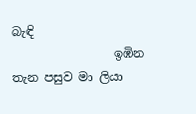බැඳි
                 ඉඹින තැන පසුව මා ලියා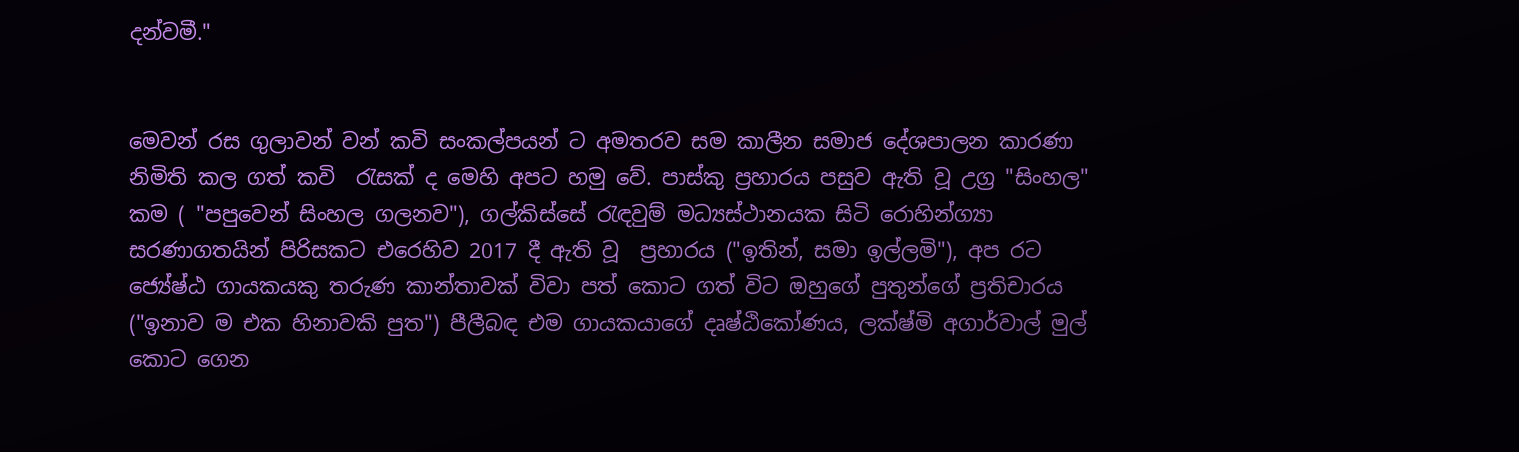දන්වමී."


මෙවන් රස ගුලාවන් වන් කවි සංකල්පයන් ට අමතරව සම කාලීන සමාජ දේශපාලන කාරණා නිමිති කල ගත් කවි  රැසක් ද මෙහි අපට හමු වේ. පාස්කු ප්‍රහාරය පසුව ඇති වූ උග්‍ර "සිංහල" කම ( "පපුවෙන් සිංහල ගලනව"), ගල්කිස්සේ රැඳවුම් මධ්‍යස්ථානයක සිටි රොහින්ග්‍යා සරණාගතයින් පිරිසකට එරෙහිව 2017 දී ඇති වූ  ප්‍රහාරය ("ඉතින්, සමා ඉල්ලමි"), අප රට ජ්‍යේෂ්ඨ ගායකයකු තරුණ කාන්තාවක් විවා පත් කොට ගත් විට ඔහුගේ පුතුන්ගේ ප්‍රතිචාරය  ("ඉනාව ම එක හිනාවකි පුත") පීලීබඳ එම ගායකයාගේ දෘෂ්ඨිකෝණය, ලක්ෂ්මි අගාර්වාල් මුල් කොට ගෙන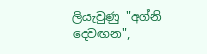ලියැවුණු "අග්නි දෙවඟන",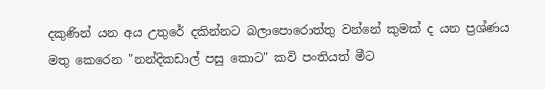දකුණින් යන අය උතුරේ දකින්නට බලාපොරොත්තු වන්නේ කුමක් ද යන ප්‍රශ්ණය මතු කෙරෙන "නන්දිකඩාල් පසු කොට" කවි පංතියත් මීට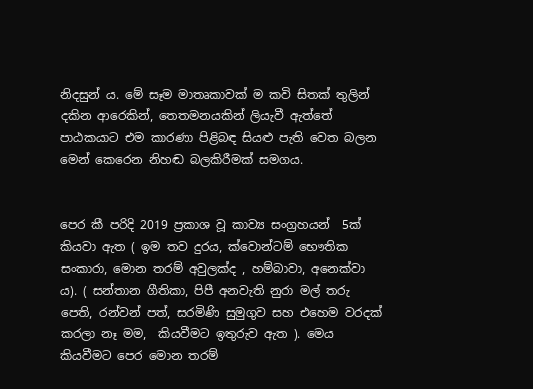නිදසුන් ය. මේ සෑම මාතෘකාවක් ම කවි සිතක් තුලින් දකින ආරෙකින්, තෙතමනයකින් ලියැවී ඇත්තේ පාඨකයාට එම කාරණා පිළිබඳ සියළු පැති වෙත බලන මෙන් කෙරෙන නිහඬ බලකිරීමක් සමගය.


පෙර කී පරිදි 2019 ප්‍රකාශ වූ කාව්‍ය සංග්‍රහයන්  5ක් කියවා ඇත ( ඉම තව දුරය, ක්වොන්ටම් භෞතික සංකාරා, මොන තරම් අවුලක්ද , හම්බාවා, අනෙක්වා ය). ( සන්තාන ගීතිකා, පිපී අනවැති නුරා මල් තරු පෙති, රන්වන් පත්, සරමිණි සුමුගුව සහ එහෙම වරදක් කරලා නෑ මම,  කියවීමට ඉතුරුව ඇත ). මෙය කියවීමට පෙර මොන තරම්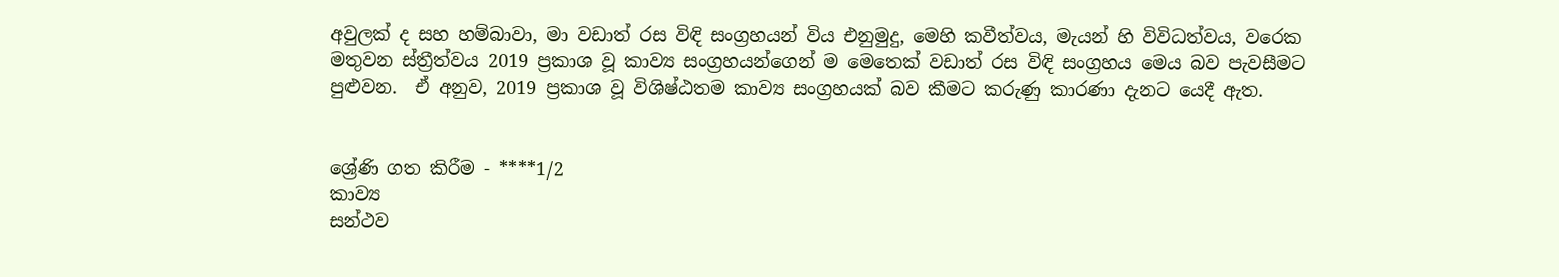අවුලක් ද සහ හම්බාවා, මා වඩාත් රස විඳි සංග්‍රහයන් විය එනුමුදු, මෙහි කවීත්වය, මැයන් හි විවිධත්වය, වරෙක මතුවන ස්ත්‍රීත්වය 2019 ප්‍රකාශ වූ කාව්‍ය සංග්‍රහයන්ගෙන් ම මෙතෙක් වඩාත් රස විඳි සංග්‍රහය මෙය බව පැවසීමට පුළුවන.  ඒ අනුව, 2019 ප්‍රකාශ වූ විශිෂ්ඨතම කාව්‍ය සංග්‍රහයක් බව කීමට කරුණු කාරණා දැනට යෙදී ඇත.


ශ්‍රේණි ගත කිරීම - ****1/2
කාව්‍ය
සන්ථව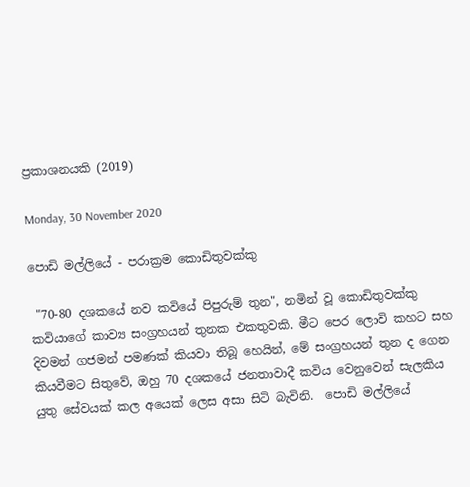ප්‍රකාශනයකි (2019)

Monday, 30 November 2020

පොඩි මල්ලියේ - පරාක්‍රම කොඩිතුවක්කු

 "70-80 දශකයේ නව කවියේ පිපුරුම් තුන", නමින් වූ කොඩිතුවක්කු කවියාගේ කාව්‍ය සංග්‍රහයන් තුනක එකතුවකි. මීට පෙර ලොවි කහට සහ දිවමන් ගජමන් පමණක් කියවා තිබූ හෙයින්, මේ සංග්‍රහයන් තුන ද ගෙන කියවීමට සිතුවේ, ඔහු 70 දශකයේ ජනතාවාදී කවිය වෙනුවෙන් සැලකිය යුතු සේවයක් කල අයෙක් ලෙස අසා සිටි බැවිනි.  පොඩි මල්ලියේ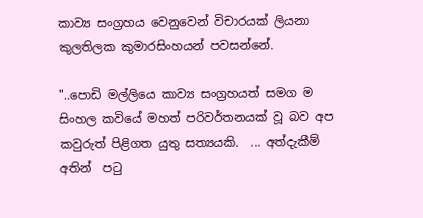කාව්‍ය සංග්‍රහය වෙනුවෙන් විචාරයක් ලියනා කුලතිලක කුමාරසිංහයන් පවසන්නේ.

"..පොඩි මල්ලියෙ කාව්‍ය සංග්‍රහයත් සමග ම සිංහල කවියේ මහත් පරිවර්තනයක් වූ බව අප කවුරුත් පිළිගත යුතු සත්‍යයකි.  ... අත්දැකීම් අතින්  පටු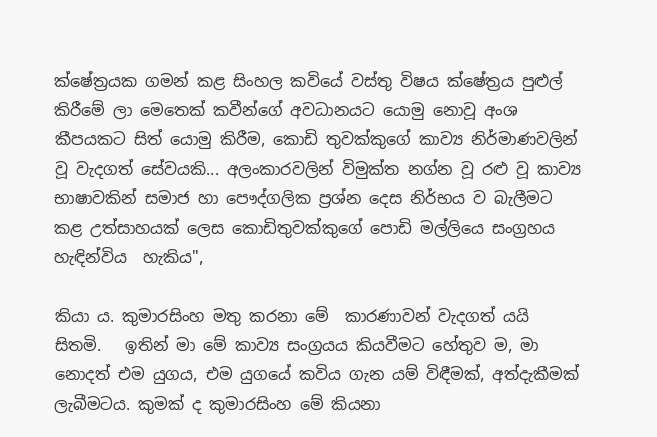ක්ෂේත්‍රයක ගමන් කළ සිංහල කවියේ වස්තු විෂය ක්ෂේත්‍රය පුළුල් කිරීමේ ලා මෙතෙක් කවීන්ගේ අවධානයට යොමු නොවූ අංශ කීපයකට සිත් යොමු කිරීම, කොඩි තුවක්කුගේ කාව්‍ය නිර්මාණවලින් වූ වැදගත් සේවයකි... අලංකාරවලින් විමුක්ත නග්න වූ රළු වූ කාව්‍ය භාෂාවකින් සමාජ හා පෞද්ගලික ප්‍රශ්න දෙස නිර්භය ව බැලීමට කළ උත්සාහයක් ලෙස කොඩිතුවක්කුගේ පොඩි මල්ලියෙ සංග්‍රහය හැඳින්විය  හැකිය",

කියා ය. කුමාරසිංහ මතු කරනා මේ  කාරණාවන් වැදගත් යයි සිතමි.   ඉතින් මා මේ කාව්‍ය සංග්‍රයය කියවීමට හේතුව ම, මා නොදත් එම යුගය, එම යුගයේ කවිය ගැන යම් විඳීමක්, අත්දැකීමක් ලැබීමටය. කුමක් ද කුමාරසිංහ මේ කියනා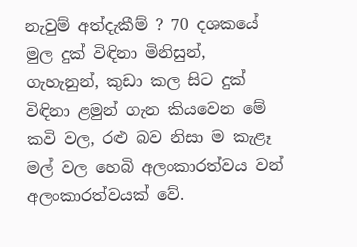නැවුම් අත්දැකීම් ? 70 දශකයේ මුල දුක් විඳිනා මිනිසුන්, ගැහැනුන්, කුඩා කල සිට දුක් විඳිනා ළමුන් ගැන කියවෙන මේ කවි වල, රළු බව නිසා ම කැළෑ මල් වල හෙබි අලංකාරත්වය වන් අලංකාරත්වයක් වේ.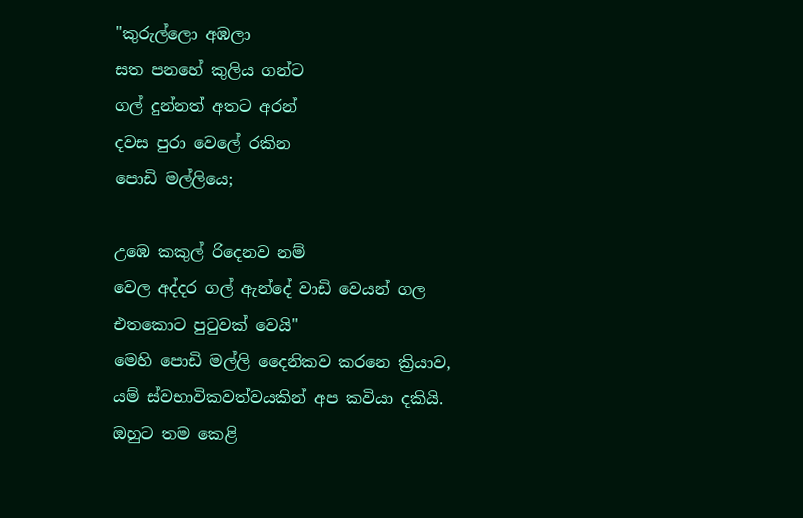"කුරුල්ලො අඹලා
සත පනහේ කුලිය ගන්ට
ගල් දුන්නත් අතට අරන්
දවස පුරා වෙලේ රකින
පොඩි මල්ලියෙ;

උඹෙ කකුල් රිදෙනව නම්
වෙල අද්දර ගල් ඇන්දේ වාඩි වෙයන් ගල එතකොට පුටුවක් වෙයි"
මෙහි පොඩි මල්ලි දෛනිකව කරනෙ ක්‍රියාව, යම් ස්වභාවිකවත්වයකින් අප කවියා දකියි. ඔහුට තම කෙළි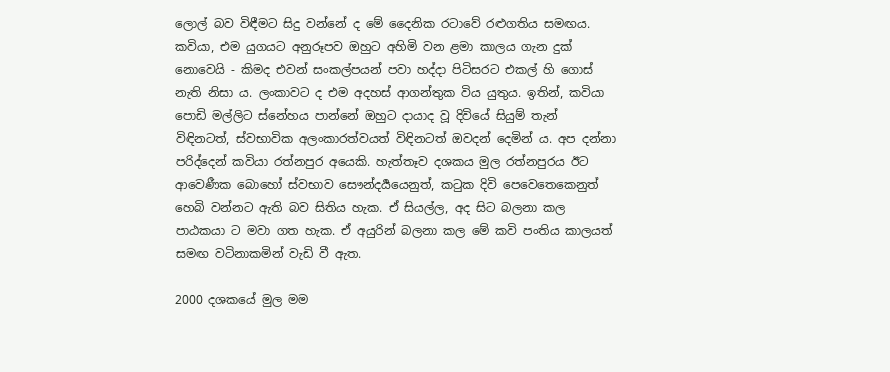ලොල් බව විඳීමට සිදු වන්නේ ද මේ දෛනික රටාවේ රළුගතිය සමඟය. කවියා, එම යුගයට අනුරූපව ඔහුට අහිමි වන ළමා කාලය ගැන දුක් නොවෙයි - කිමද එවන් සංකල්පයන් පවා හද්දා පිටිසරට එකල් හි ගොස් නැති නිසා ය. ලංකාවට ද එම අදහස් ආගන්තුක විය යුතුය. ඉතින්, කවියා පොඩි මල්ලිට ස්නේහය පාන්නේ ඔහුට දායාද වූ දිවියේ සියුම් තැන් විඳිනටත්, ස්වභාවික අලංකාරත්වයත් විඳිනටත් ඔවදන් දෙමින් ය. අප දන්නා පරිද්දෙන් කවි‍යා රත්නපුර අයෙකි. හැත්තෑව දශකය මුල රත්නපුරය ඊට ආවෙණීක බොහෝ ස්වභාව සෞන්දර්‍යයෙනුත්, කටුක දිවි පෙවෙතෙකෙනුත් හෙබි වන්නට ඇති බව සිතිය හැක. ඒ සියල්ල, අද සිට බලනා කල පාඨකයා ට මවා ගත හැක. ඒ අයුරින් බලනා කල මේ කවි පංතිය කාලයත් සමඟ වටිනාකමින් වැඩි වී ඇත.

2000 දශකයේ මුල මම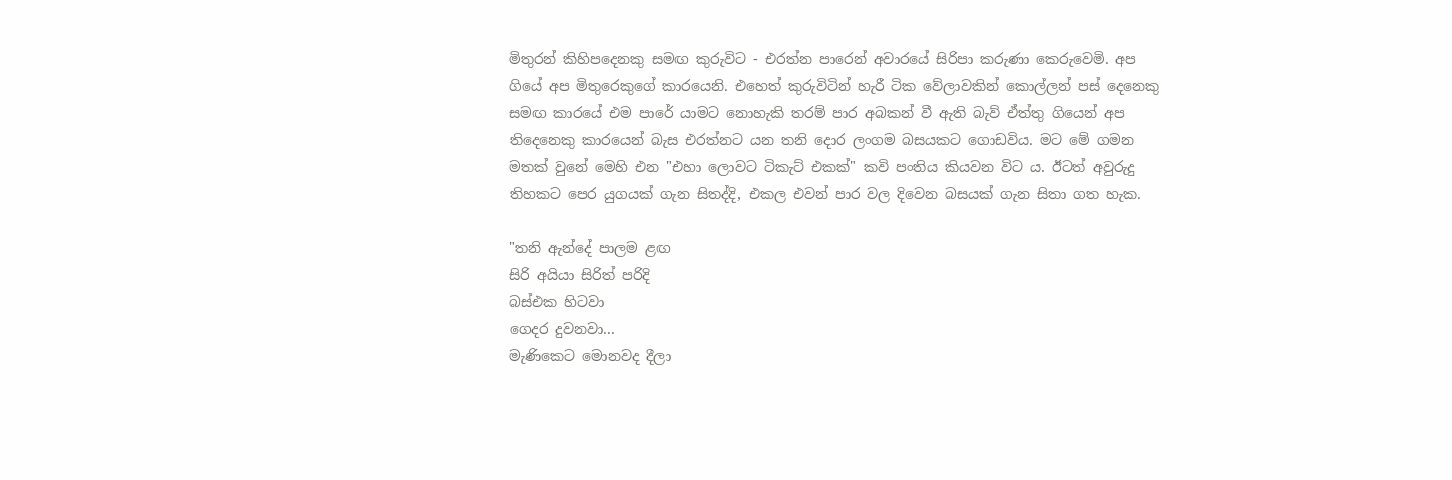මිතුරන් කිහිපදෙනකු සමඟ කුරුවිට - එරත්න පාරෙන් අවාරයේ සිරිපා කරුණා කෙරුවෙමි. අප ගියේ අප මිතුරෙකුගේ කාරයෙනි. එහෙත් කුරුවිටින් හැරී ටික වේලාවකින් කොල්ලන් පස් දෙනෙකු සමඟ කාරයේ එම පාරේ යාමට නොහැකි තරම් පාර අබකන් වී ඇති බැව් ඒත්තු ගියෙන් අප තිදෙනෙකු කාරයෙන් බැස එරත්නට යන තනි දොර ලංගම බසයකට ගොඩවිය. මට මේ ගමන මතක් වුනේ මෙහි එන "එහා ලොවට ටිකැට් එකක්" කවි පංතිය කියවන විට ය. ඊටත් අවුරුදු තිහකට පෙර යුගයක් ගැන සිතද්දි, එකල එවන් පාර වල දිවෙන බසයක් ගැන සිතා ගත හැක.

"තනි ඇන්දේ පාලම ළඟ
සිරි අයියා සිරිත් පරිදි
බස්එක හිටවා
ගෙදර දුවනවා...
මැණිකෙට මොනවද දීලා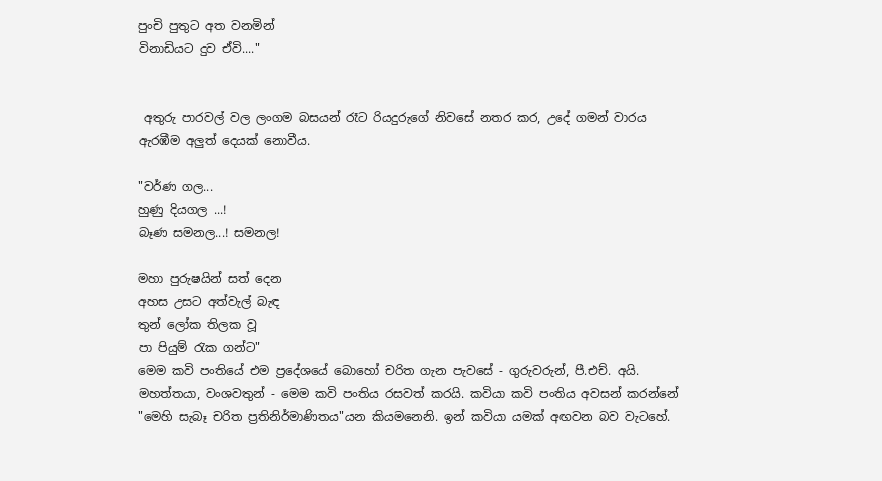පුංචි පුතුට අත වනමින්
විනාඩියට දුව ඒවි...."


 අතුරු පාරවල් වල ලංගම බසයන් රෑට රියදුරුගේ නිවසේ නතර කර, උදේ ගමන් වාරය ඇරඹීම අලුත් දෙයක් නොවීය.

"වර්ණ ගල...
හුණු දියගල ...!
බෑණ සමනල...! සමනල!

මහා පුරුෂයින් සත් දෙන
අහස උසට අත්වැල් බැඳ
තුන් ලෝක තිලක වූ
පා පියුම් රැක ගන්ට"
මෙම කවි පංතියේ එම ප්‍රදේශයේ බොහෝ චරිත ගැන පැවසේ - ගුරුවරුන්, පී.එච්. අයි. මහත්තයා, වංශවතුන් - මෙම කවි පංතිය රසවත් කරයි. කවියා කවි පංතිය අවසන් කරන්නේ "මෙහි සැබෑ චරිත ප්‍රතිනිර්මාණිතය"යන කියමනෙනි. ඉන් කවියා යමක් අඟවන බව වැටහේ.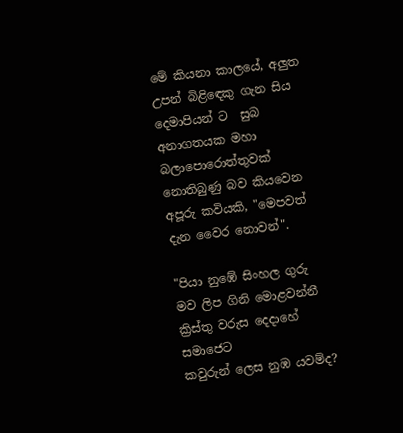මේ කියනා කාලයේ, අලුත උපන් බිළිඳෙකු ගැන සිය දෙමාපියන් ට  සුබ  අනාගතයක මහා බලාපොරොත්තුවක් නොතිබුණු බව කියවෙන අපූරු කවියකි, "මෙපවත් දැන වෛර නොවන්".

"පියා නුඹේ සිංහල ගුරු
මව ලිප ගිනි මොළවන්නී
ක්‍රිස්තු වරුස දෙදාහේ සමාජෙට
කවුරුන් ලෙස නුඹ යවම්ද?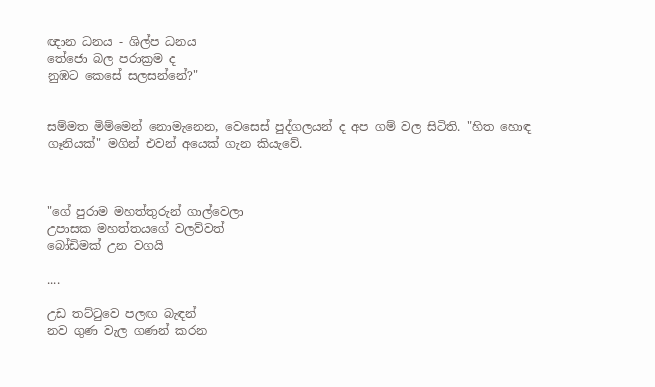ඥාන ධනය - ශිල්ප ධනය
තේජො බල පරාක්‍රම ද
නුඹට කෙසේ සලසන්නේ?"


සම්මත මිම්මෙන් නොමැනෙන, වෙසෙස් පුද්ගලයන් ද අප ගම් වල සිටිති. "හිත හොඳ ගෑනියක්" මගින් එවන් අයෙක් ගැන කියැවේ.



"ගේ පුරාම මහත්තුරුන් ගාල්වෙලා
උපාසක මහත්තයගේ වලව්වත්
බෝඩිමක් උන වගයි

....

උඩ තට්ටුවෙ පලඟ බැඳන්
නව ගුණ වැල ගණන් කරන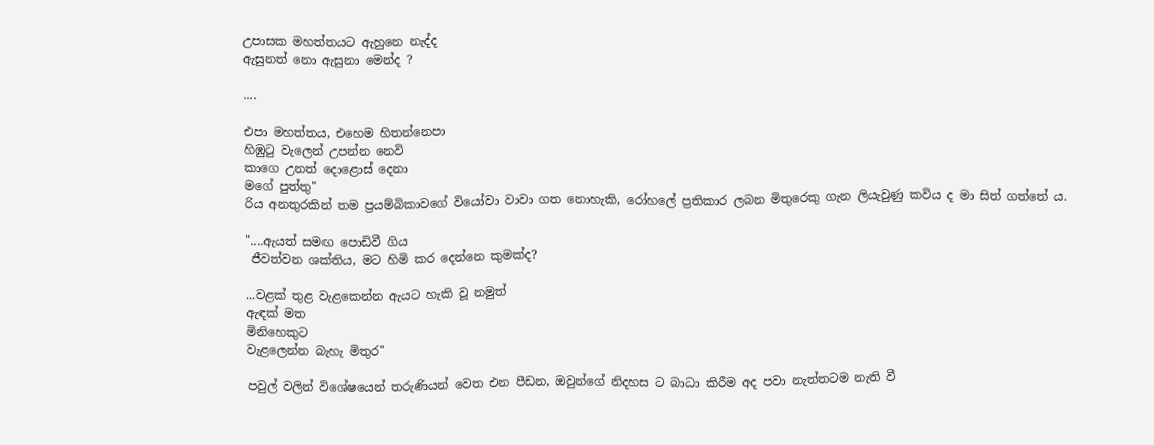උපාසක මහත්තයට ඇහුනෙ නැද්ද
ඇසුනත් නො ඇසුනා මෙන්ද ?

....

එපා මහත්තය, එහෙම හිතන්නෙපා
හිඹුටු වැලෙන් උපන්න නෙවි
කාගෙ උනත් දොළොස් දෙනා
මගේ පුත්තු"
රිය අනතුරකින් තම ප්‍රයම්බිකාවගේ වියෝවා වාවා ගත නොහැකි, රෝහලේ ප්‍රතිකාර ලබන මිතුරෙකු ගැන ලියැවුණු කවිය ද මා සිත් ගත්තේ ය.

"....ඇයත් සමඟ පොඩිවී ගිය
 ජීවත්වන ශක්තිය, මට හිමි කර දෙන්නෙ කුමක්ද?

...වළක් තුළ වැළකෙන්න ඇයට හැකි වූ නමුත්
ඇඳක් මත
මිනිහෙකුට
වැළලෙන්න බැහැ මිතුර"

පවුල් වලින් විශේෂයෙන් තරුණියන් වෙත එන පීඩන, ඔවුන්ගේ නිදහස ට බාධා කිරීම අද පවා නැත්තටම නැති වී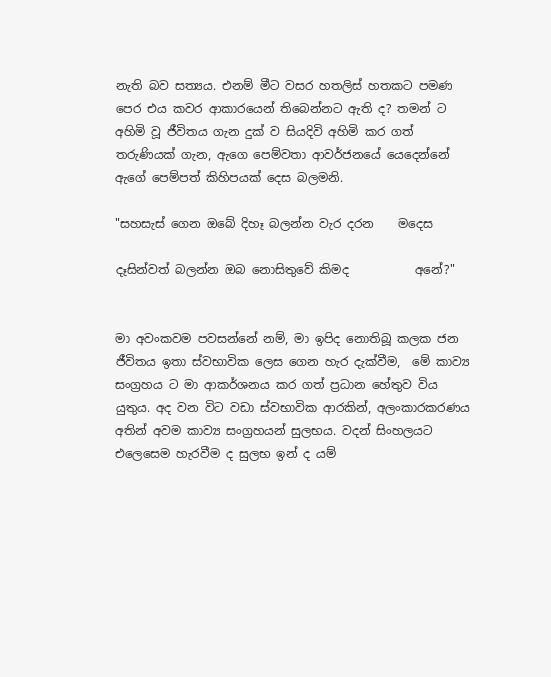නැති බව සත්‍යය. එනම් මීට වසර හතලිස් හතකට පමණ පෙර එය කවර ආකාරයෙන් තිබෙන්නට ඇති ද? තමන් ට අහිමි වූ ජීවිතය ගැන දුක් ව සියදිවි අහිමි කර ගත් තරුණියක් ගැන, ඇගෙ පෙම්වතා ආවර්ජනයේ යෙදෙන්නේ ඇගේ පෙම්පත් කිහිපයක් දෙස බලමනි.

"සහසැස් ගෙන ඔබේ දිහෑ බලන්න වැර දරන    මදෙස

දෑසින්වත් බලන්න ඔබ නොසිතුවේ කිමද           අනේ?"


මා අවංකවම පවසන්නේ නම්, මා ඉපිද නොතිබූ කලක ජන ජීවිතය ඉතා ස්වභාවික ලෙස ගෙන හැර දැක්වීම,  මේ කාව්‍ය සංග්‍රහය ට මා ආකර්ශනය කර ගත් ප්‍රධාන හේතුව විය යුතුය. අද වන විට වඩා ස්වභාවික ආරකින්, අලංකාරකරණය අතින් අවම කාව්‍ය සංග්‍රහයන් සුලභය. වදන් සිංහලයට එලෙසෙම හැරවීම ද සුලභ ඉන් ද යම්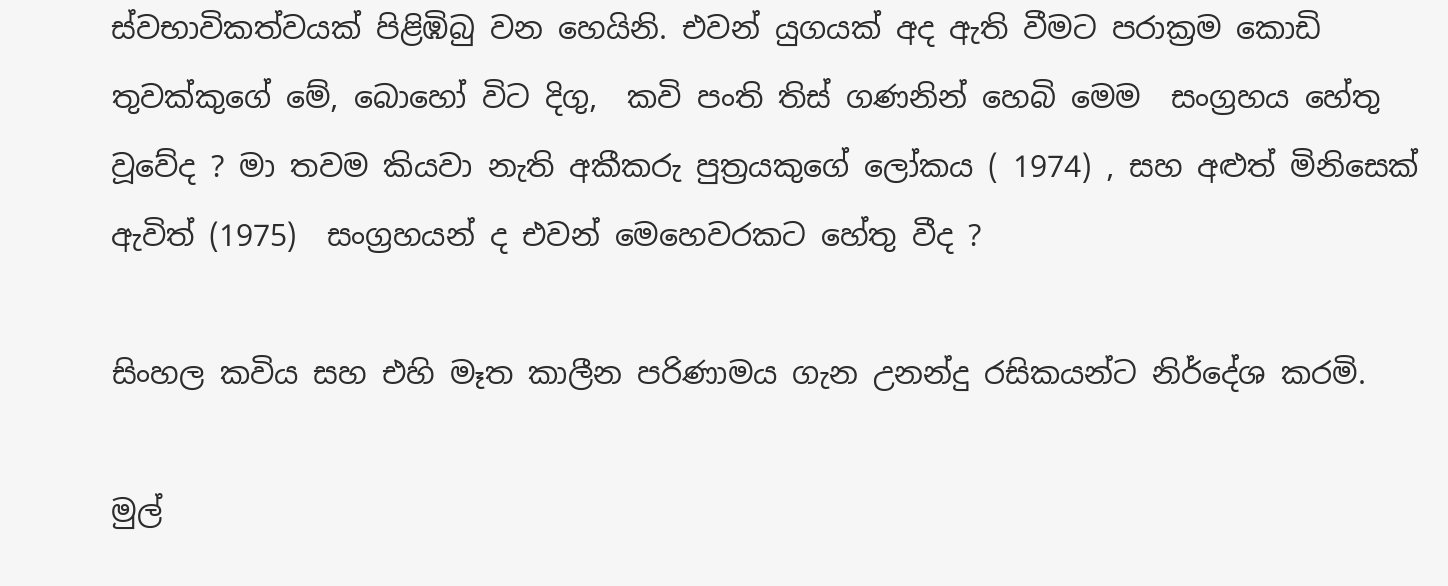ස්වභාවිකත්වයක් පිළිඹිබු වන හෙයිනි. එවන් යුගයක් අද ඇති වීමට පරාක්‍රම කොඩි තුවක්කුගේ මේ, බොහෝ විට දිගු,  කවි පංති තිස් ගණනින් හෙබි මෙම  සංග්‍රහය හේතු වූවේද ? මා තවම කියවා නැති අකීකරු පුත්‍රයකුගේ ලෝකය ( 1974) , සහ අළුත් මිනිසෙක් ඇවිත් (1975)  සංග්‍රහයන් ද එවන් මෙහෙවරකට හේතු වීද ?

සිංහල කවිය සහ එහි මෑත කාලීන පරිණාමය ගැන උනන්දු රසිකයන්ට නිර්දේශ කරමි.

මුල්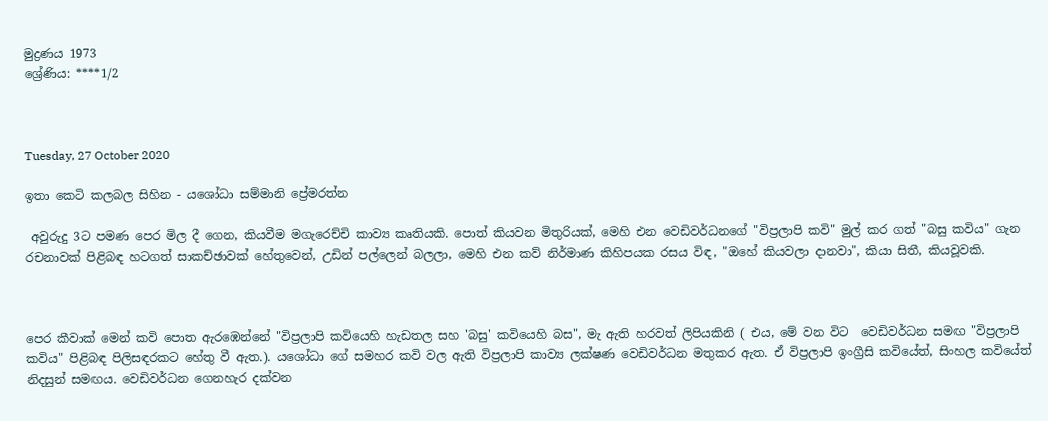මුද්‍රණය 1973
ශ්‍රේණිය: ****1/2



Tuesday, 27 October 2020

ඉතා කෙටි කලබල සිහින - යශෝධා සම්මානි ප්‍රේමරත්න

 අවුරුදු 3ට පමණ පෙර මිල දී ගෙන, කියවීම මගැරෙච්චි කාව්‍ය කෘතියකි. පොත් කියවන මිතුරියක්, මෙහි එන වෙඩිවර්ධනගේ "විප්‍රලාපි කවි" මුල් කර ගත් "බසු කවිය" ගැන රචනාවක් පිළිබඳ හටගත් සාකච්ඡාවක් හේතුවෙන්, උඩින් පල්ලෙන් බලලා, මෙහි එන කව් නිර්මාණ කිහිපයක රසය විඳ, "ඔහේ කියවලා දානවා", කියා සිතී, කියවූවකි.



පෙර කීවාක් මෙන් කවි පොත ඇරඹෙන්නේ "විප්‍රලාපි කවියෙහි හැඩතල සහ 'බසු' කවියෙහි බස", මැ ඇති හරවත් ලිපියකිනි ( එය, මේ වන විට  වෙඩිවර්ධන සමඟ "විප්‍රලාපි කවිය" පිළිබඳ පිලිසඳරකට හේතු වී ඇත.). යශෝධා ගේ සමහර කවි වල ඇති විප්‍රලාපි කාව්‍ය ලක්ෂණ වෙඩිවර්ධන මතුකර ඇත. ඒ විප්‍රලාපි ඉංග්‍රීසි කවියේත්, සිංහල කවියේත් නිදසුන් සමඟය. වෙඩිවර්ධන ගෙනහැර දක්වන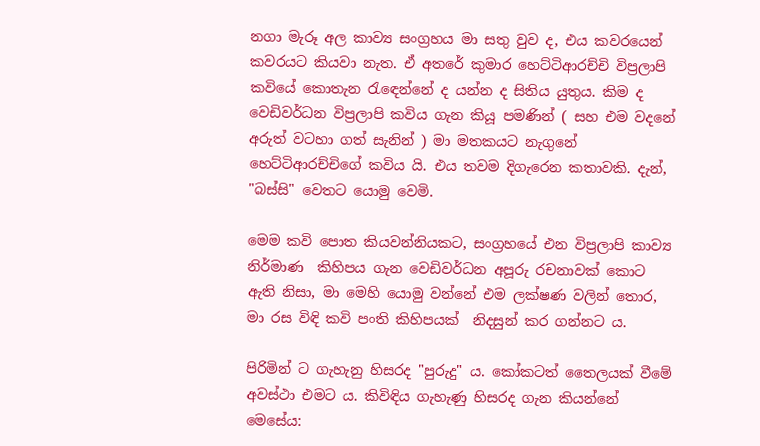නගා මැරූ අල කාව්‍ය සංග්‍රහය මා සතු වුව ද, එය කවරයෙන් කවරයට කියවා නැත. ඒ අතරේ කුමාර හෙට්ටිආරච්චි විප්‍රලාපි කවියේ කොතැන රැඳෙන්නේ ද යන්න ද සිතිය යුතුය. කිම ද වෙඩිවර්ධන විප්‍රලාපි කවිය ගැන කියූ පමණින් ( සහ එම වදනේ අරුත් වටහා ගත් සැනින් ) මා මතකයට නැගුනේ හෙට්ටිආරච්චිගේ කවිය යි. එය තවම දිගැරෙන කතාවකි. දැන්, "බස්සි" වෙතට යොමු වෙමි.

මෙම කවි පොත කියවන්නියකට, සංග්‍රහයේ එන විප්‍රලාපි කාව්‍ය නිර්මාණ  කිහිපය ගැන වෙඩිවර්ධන අපූරු රචනාවක් කොට ඇති නිසා, මා මෙහි යොමු වන්නේ එම ලක්ෂණ වලින් තොර, මා රස විඳි කවි පංති කිහිපයක්  නිදසුන් කර ගන්නට ය.

පිරිමින් ට ගැහැනු හිසරද "පුරුදු" ය. කෝකටත් තෛලයක් වීමේ අවස්ථා එමට ය. කිවිඳිය ගැහැණු හිසරද ගැන කියන්නේ මෙසේය: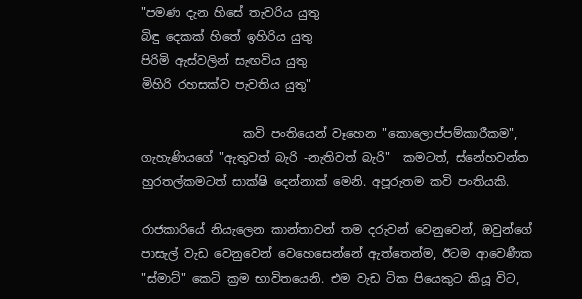"පමණ දැන හිසේ තැවරිය යුතු
බිඳු දෙකක් හිතේ ඉහිරිය යුතු
පිරිමි ඇස්වලින් සැඟවිය යුතු
මිහිරි රහසක්ව පැවතිය යුතු"

                 කවි පංතියෙන් වෑහෙන "කොලොප්පම්කාරීකම", ගැහැණියගේ "ඇතුවත් බැරි -නැතිවත් බැරි"  කමටත්, ස්නේහවන්ත හුරතල්කමටත් සාක්ෂි දෙන්නාක් මෙනි. අපූරුතම කවි පංතියකි.

රාජකාරියේ නියැලෙන කාන්තාවන් තම දරුවන් වෙනුවෙන්, ඔවුන්ගේ පාසැල් වැඩ වෙනුවෙන් වෙහෙසෙන්නේ ඇත්තෙන්ම, ඊටම ආවෙණීක "ස්මාට්" කෙටි ක්‍රම භාවිතයෙනි. එම වැඩ ටික පියෙකුට කියූ විට,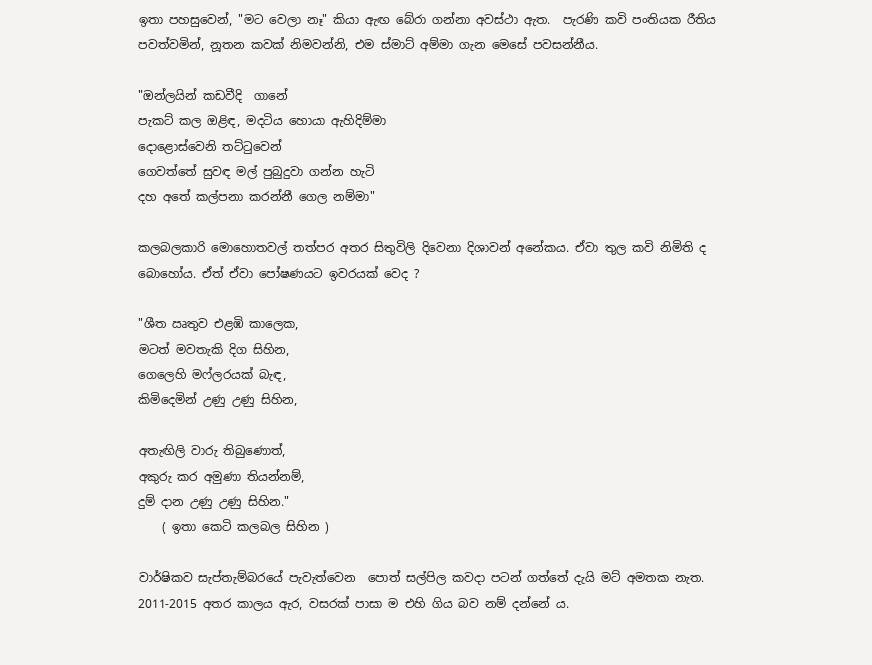ඉතා පහසුවෙන්, "මට වෙලා නෑ" කියා ඇඟ බේරා ගන්නා අවස්ථා ඇත.  පැරණි කවි පංතියක රීතිය පවත්වමින්, නූතන කවක් නිමවන්නි, එම ස්මාට් අම්මා ගැන මෙසේ පවසන්නීය.

"ඔන්ලයින් කඩවීදි  ගානේ
පැකට් කල ඔළිඳ, මදටිය හොයා ඇහිදිම්මා
දොළොස්වෙනි තට්ටුවෙන්
ගෙවත්තේ සුවඳ මල් පුබුදුවා ගන්න හැටි
දහ අතේ කල්පනා කරන්නී ගෙල නම්මා"

කලබලකාරි මොහොතවල් තත්පර අතර සිතුවිලි දිවෙනා දිශාවන් අනේකය. ඒවා තුල කවි නිමිති ද බොහෝය. ඒත් ඒවා පෝෂණයට ඉවරයක් වෙද ?

"ශීත ඍතුව එළඹි කාලෙක,
මටත් මවතැකි දිග සිහින,
ගෙලෙහි මෆ්ලරයක් බැඳ,
කිමිදෙමින් උණු උණු සිහින,

අතැඟිලි වාරු තිබුණොත්,
අකුරු කර අමුණා තියන්නම්,
දුම් දාන උණු උණු සිහින."
    ( ඉතා කෙටි කලබල සිහින )

වාර්ෂිකව සැප්තැම්බරයේ පැවැත්වෙන  පොත් සල්පිල කවදා පටන් ගත්තේ දැයි මට් අමතක නැත. 2011-2015 අතර කාලය ඇර, වසරක් පාසා ම එහි ගිය බව නම් දන්නේ ය.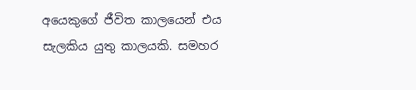අයෙකුගේ ජීවිත කාලයෙන් එය සැලකිය යුතු කාලයකි. සමහර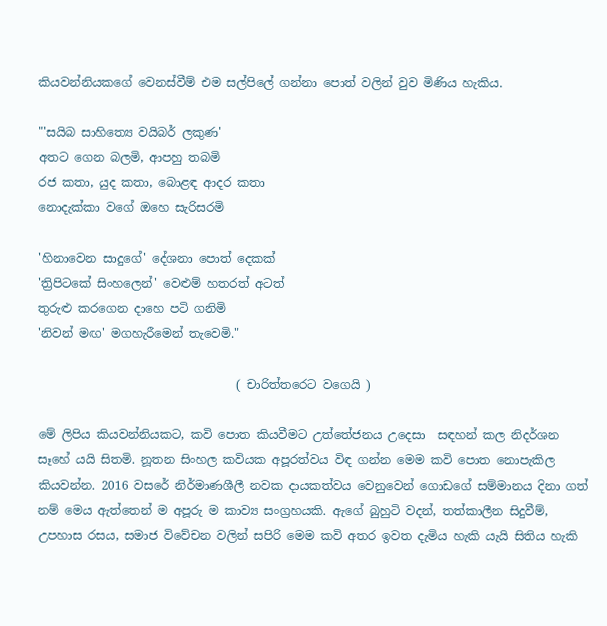කියවන්නියකගේ වෙනස්වීම් එම සල්පිලේ ගන්නා පොත් වලින් වුව මිණිය හැකිය.

"'සයිබ සාහිත්‍යෙ වයිබර් ලකුණ'
අතට ගෙන බලමි, ආපහු තබමි
රජ කතා, යුද කතා, බොළඳ ආදර කතා
නොදැක්කා වගේ ඔහෙ සැරිසරමි

'හිනාවෙන සාදුගේ' දේශනා පොත් දෙකක්
'ත්‍රිපිටකේ සිංහලෙන්' වෙළුම් හතරත් අටත්
තුරුළු කරගෙන දාහෙ පටි ගනිමි
'නිවන් මඟ' මගහැරීමෙන් තැවෙමි."

                                 ( චාරිත්තරෙට වගෙයි )

මේ ලිපිය කියවන්නියකට, කවි පොත කියවීමට උත්තේජනය උදෙසා  සඳහන් කල නිදර්ශන සෑහේ යයි සිතමි. නූතන සිංහල කවියක අපූරත්වය විඳ ගන්න මෙම කවි පොත නොපැකිල කියවන්න. 2016 වසරේ නිර්මාණශීලී නවක දායකත්වය වෙනුවෙන් ගොඩගේ සම්මානය දිනා ගත් නම් මෙය ඇත්තෙන් ම අපූරු ම කාව්‍ය සංග්‍රහයකි. ඇගේ බුහුටි වදන්, තත්කාලීන සිදුවීම්, උපහාස රසය, සමාජ විවේචන වලින් සපිරි මෙම කවි අතර ඉවත දැමිය හැකි යැයි සිතිය හැකි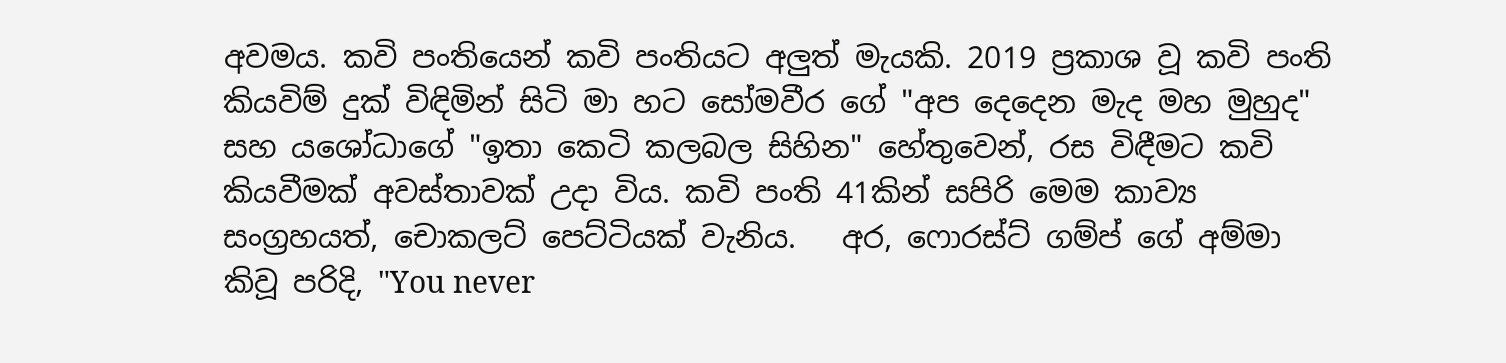අවමය. කවි පංතියෙන් කවි පංතියට අලුත් මැයකි. 2019 ප්‍රකාශ වූ කවි පංති කියවිම් දුක් විඳිමින් සිටි මා හට සෝමවීර ගේ "අප දෙදෙන මැද මහ මුහුද" සහ යශෝධාගේ "ඉතා කෙටි කලබල සිහින" හේතුවෙන්, රස විඳීමට කවි කියවීමක් අවස්තාවක් උදා විය. කවි පංති 41කින් සපිරි මෙම කාව්‍ය සංග්‍රහයත්, චොකලට් පෙට්ටියක් වැනිය.   අර, ෆොරස්ට් ගම්ප් ගේ අම්මා කිවූ පරිදි, "You never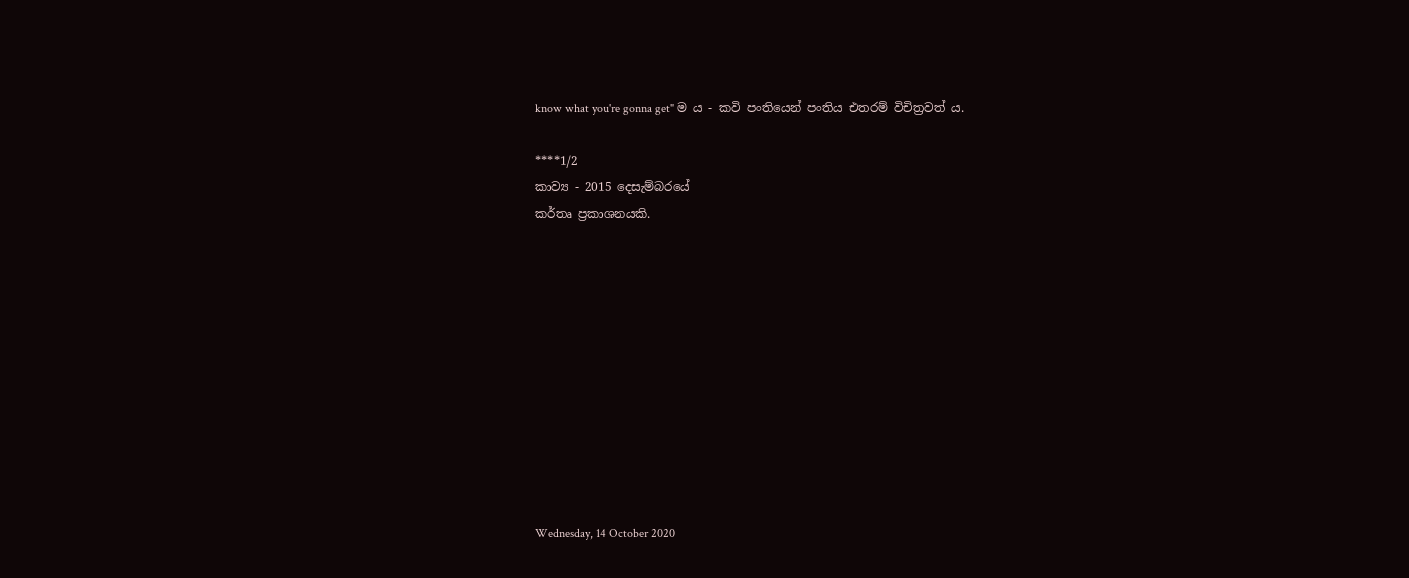know what you're gonna get" ම ය - කවි පංතියෙන් පංතිය එතරම් විචිත්‍රවත් ය.

****1/2
කාව්‍ය - 2015 දෙසැම්බරයේ
කර්තෘ ප්‍රකාශනයකි.











Wednesday, 14 October 2020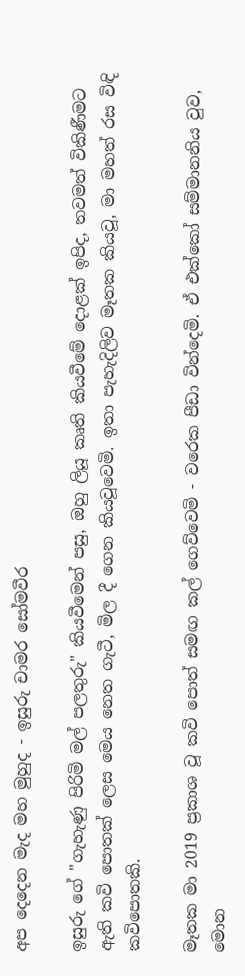අප දෙදෙන මැද මහ මුහුද - ඉසුරු චාමර සෝමවීර

ඉසුරු ගේ "ගැහැණු පිරිමි මල් පලතුරු" කියවීමෙන් පසු, ඔහු ලියූ කෘති කියවීමේ දොළක් ඉපිද, තවමත් විකිණීමට ඇති කවි පොතක් ලෙස මෙය නෙත ගැටී, මිල දී ගෙන කියවූවෙමි. ඉතා පැහැදිලිව මෑතක කියවූ, මා මහත් රස විඳි කවිපොතකි.

මෑතක මා 2019 ප්‍රකාශ වූ කවි පොත් සමඟ කල් ගෙව්වෙමි - වරෙක පීඩා වින්දෙමි. ඒ එක්කෝ සම්මානනිය වුව, මොන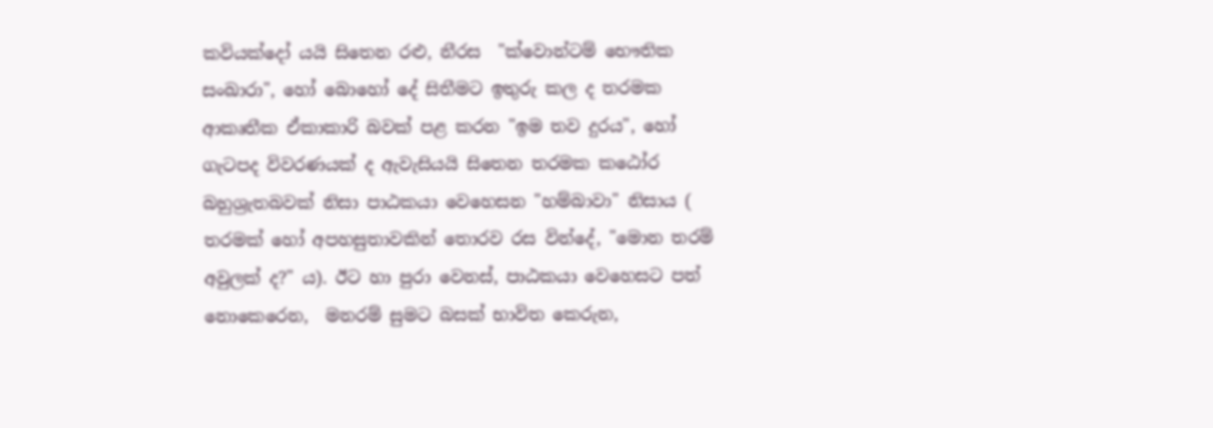කවියක්දෝ යයි සිතෙන රළු, නීරස  "ක්වොන්ටම් භෞතික සංඛාරා", හෝ බොහෝ දේ සිතීමට ඉතුරු කල ද තරමක ආකෘතීක ඒකාකාරි බවක් පළ කරන "ඉම තව දුරය", හෝ ගැටපද විවරණයක් ද ඇවැසියයි සිතෙන තරමක කඨෝර බහුශ්‍රැතබවක් නිසා පාඨකයා වෙහෙසන "හම්බාවා" නිසාය ( තරමක් හෝ අපහසුතාවකින් තොරව රස වින්දේ, "මොන තරම් අවුලක් ද?" ය). ඊට හා පුරා වෙනස්, පාඨකයා වෙහෙසට පත් නොකෙරෙන,  මනරම් සුමට බසක් භාවිත කෙරුන,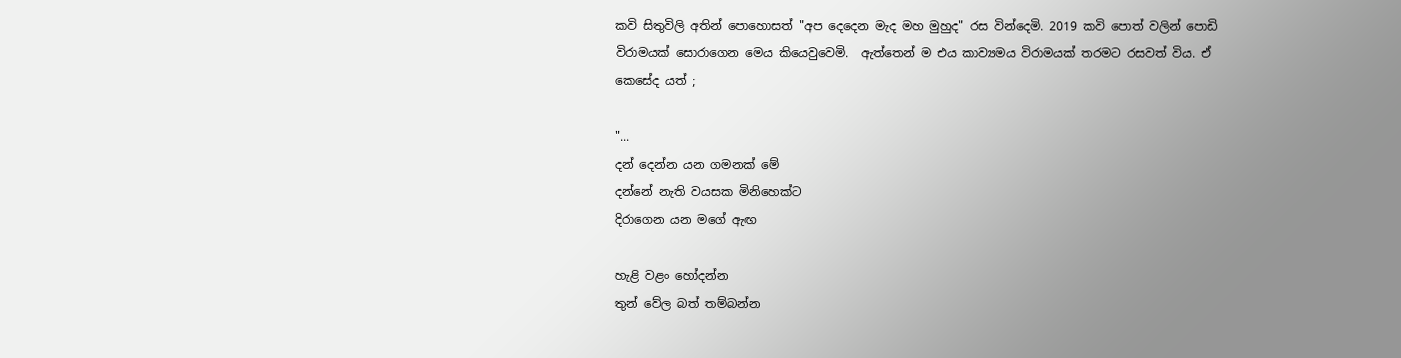කවි සිතුවිලි අතින් පොහොසත් "අප දෙදෙන මැද මහ මුහුද" රස වින්දෙමි. 2019 කවි පොත් වලින් පොඩි විරාමයක් සොරාගෙන මෙය කියෙවුවෙමි.  ඇත්තෙන් ම එය කාව්‍යමය විරාමයක් තරමට රසවත් විය. ඒ කෙසේද යත් ;

"...
දන් දෙන්න යන ගමනක් මේ
දන්නේ නැති වයසක මිනිහෙක්ට
දිරාගෙන යන මගේ ඇඟ

හැළි වළං හෝදන්න
තුන් වේල බත් තම්බන්න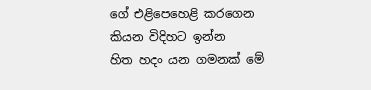ගේ එළිපෙහෙළි කරගෙන
කියන විදිහට ඉන්න
හිත හදං යන ගමනක් මේ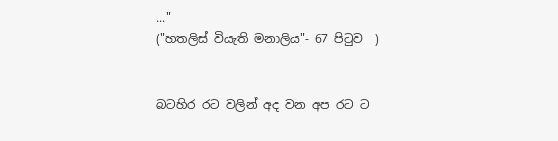..."
("හතලිස් වියැති මනාලිය"- 67 පිටුව  )


බටහිර රට වලින් අද වන අප රට ට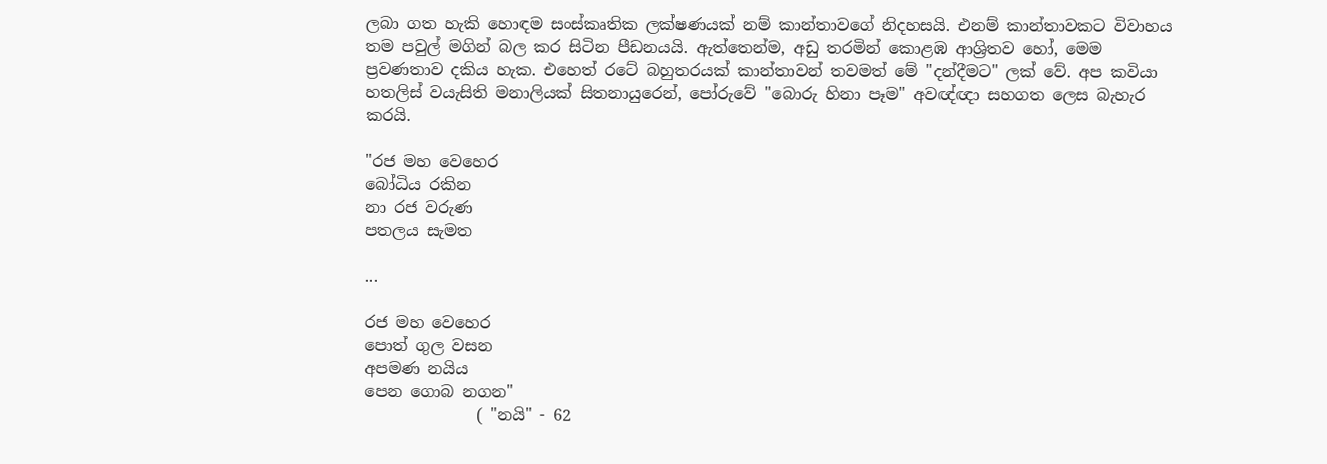ලබා ගත හැකි හොඳම සංස්කෘතික ලක්ෂණයක් නම් කාන්තාවගේ නිදහසයි. එනම් කාන්තාවකට විවාහය තම පවුල් මගින් බල කර සිටින පීඩනයයි. ඇත්තෙන්ම, අඩු තරමින් කොළඹ ආශ්‍රිතව හෝ, මෙම ප්‍රවණතාව දකිය හැක. එහෙත් රටේ බහුතරයක් කාන්තාවන් තවමත් මේ "දන්දීමට" ලක් වේ. අප කවියා හතලිස් වයැසිති මනාලියක් සිතනායුරෙන්, පෝරුවේ "බොරු හිනා පෑම" අවඥ්ඥා සහගත ලෙස බැහැර කරයි.

"රජ මහ වෙහෙර
බෝධිය රකින
නා රජ වරුණ
පතලය සැමත

...

රජ මහ වෙහෙර
පොත් ගුල වසන
අපමණ නයිය
පෙන ගොබ නගන"
              ( "නයි" - 62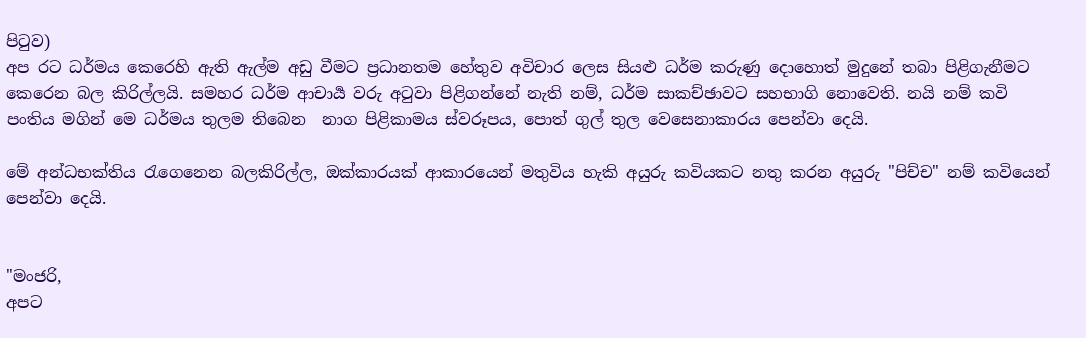පිටුව)
අප රට ධර්මය කෙරෙහි ඇති ඇල්ම අඩු වීමට ප්‍රධානතම හේතුව අවිචාර ලෙස සියළු ධර්ම කරුණු දොහොත් මුදුනේ තබා පිළිගැනීමට කෙරෙන බල කිරිල්ලයි. සමහර ධර්ම ආචාර්‍ය වරු අටුවා පිළිගන්නේ නැති නම්, ධර්ම සාකච්ඡාවට සහභාගි නොවෙති. නයි නම් කවි පංතිය මගින් මෙ ධර්මය තුලම තිබෙන  නාග පිළිකාමය ස්වරූපය, පොත් ගුල් තුල වෙසෙනාකාරය පෙන්වා දෙයි.

මේ අන්ධභක්තිය රැගෙනෙන බලකිරිල්ල, ඔක්කාරයක් ආකාරයෙන් මතුවිය හැකි අයුරු කවියකට නතු කරන අයුරු "පිච්ච" නම් කවියෙන් පෙන්වා දෙයි.


"මංජරි,
අපට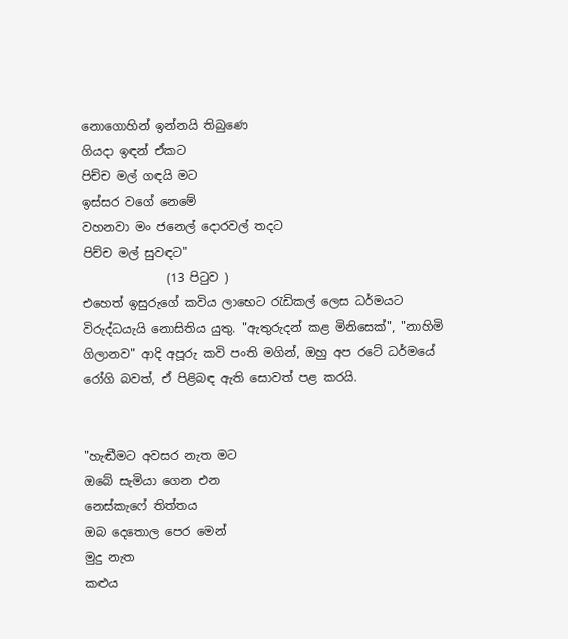නොගොහින් ඉන්නයි තිබුණෙ
ගියදා ඉඳන් ඒකට
පිච්ච මල් ගඳයි මට
ඉස්සර වගේ නෙමේ
වහනවා මං ජනෙල් දොරවල් තදට
පිච්ච මල් සුවඳට"
              (13 පිටුව )
එහෙත් ඉසුරුගේ කවිය ලාභෙට රැඩිකල් ලෙස ධර්මයට විරුද්ධයැයි නොසිතිය යුතු. "ඇතුරුදන් කළ මිනිසෙක්", "නාහිමි ගිලානව" ආදි අපූරු කවි පංති මගින්, ඔහු අප රටේ ධර්මයේ රෝගි බවත්, ඒ පිළිබඳ ඇති සොවත් පළ කරයි.


"හැඬීමට අවසර නැත මට
ඔබේ සැමියා ගෙන එන
නෙස්කැෆේ තිත්තය
ඔබ දෙතොල පෙර මෙන්
මුදු නැත
කළුය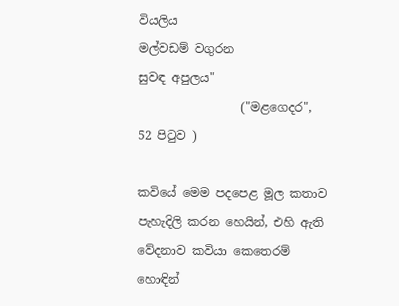වියලිය
මල්වඩම් වගුරන
සුවඳ අපුලය"
                 ("මළගෙදර", 52 පිටුව )

කවියේ මෙම පදපෙළ මූල කතාව පැහැදිලි කරන හෙයින්, එහි ඇති වේදනාව කවියා කෙතෙරම් හොඳින්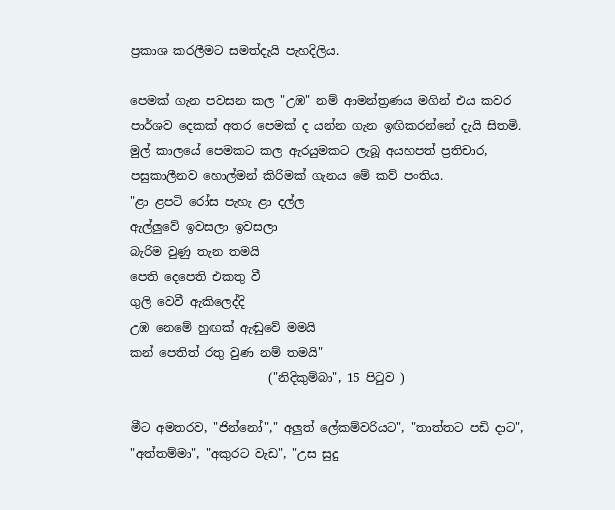ප්‍රකාශ කරලීමට සමත්දැයි පැහදිලිය.

පෙමක් ගැන පවසන කල "උඹ" නම් ආමන්ත්‍රණය මගින් එය කවර පාර්ශව දෙකක් අතර පෙමක් ද යන්න ගැන ඉඟිකරන්නේ දැයි සිතමි. මුල් කාලයේ පෙමකට කල ඇරයුමකට ලැබූ අයහපත් ප්‍රතිචාර, පසුකාලීනව හොල්මන් කිරිමක් ගැනය මේ කව් පංතිය.
"ළා ළපටි රෝස පැහැ ළා දල්ල
ඇල්ලුවේ ඉවසලා ඉවසලා
බැරිම වුණු තැන තමයි
පෙති දෙපෙති එකතු වී
ගුලි වෙවී ඇකිලෙද්දි
උඹ නෙමේ හුඟක් ඇඬුවේ මමයි
කන් පෙතිත් රතු වුණ නම් තමයි"
                       ("නිදිකුම්බා", 15 පිටුව )

මීට අමතරව, "ජින්නෝ"," අලුත් ලේකම්වරියට", "තාත්තට පඩි දාට", "අත්තම්මා", "අකුරට වැඩ", "උස සුදු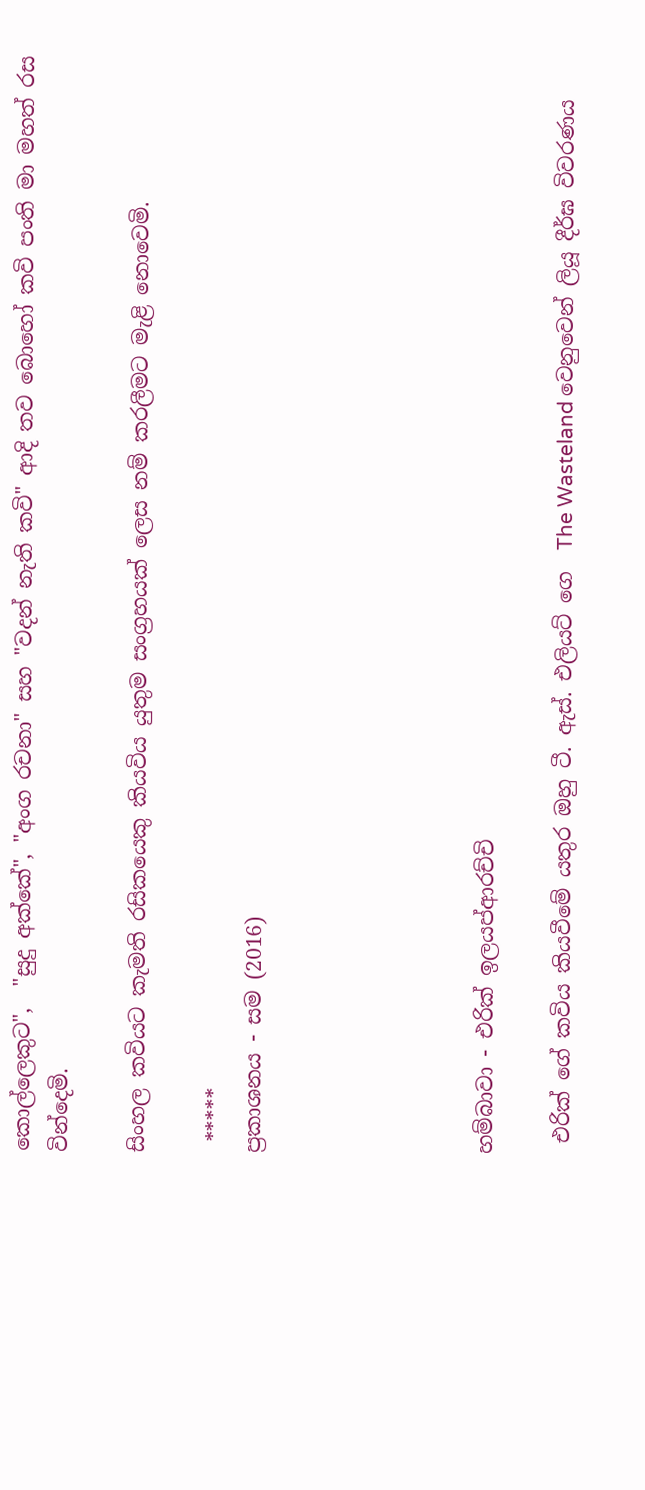කොල්ලෙකුට",  "සුදු අක්කේ", "අංග රචනා" සහ "වදන් නැති කවි" ආදි තව බොහෝ කවි පංති මා මහත් රස වින්දෙමි.

සිංහල කවියට කැමති රසිකයෙකු කියවිය යුතුම සංග්‍රහයක් ලෙස නම් කරලීමට මැළි නොවෙමි.

 *****
ප්‍රකාශනය - සම (2016)





හම්බාවා - එරික් ඉලයප්ආරච්චි

 එරික් ගේ කවිය කියවීමේ යතුර ඔහු ටී. ඇස්. එලියට් ගෙ  The Wasteland වෙනුවෙන් ලියූ දීර්ඝ විවරණය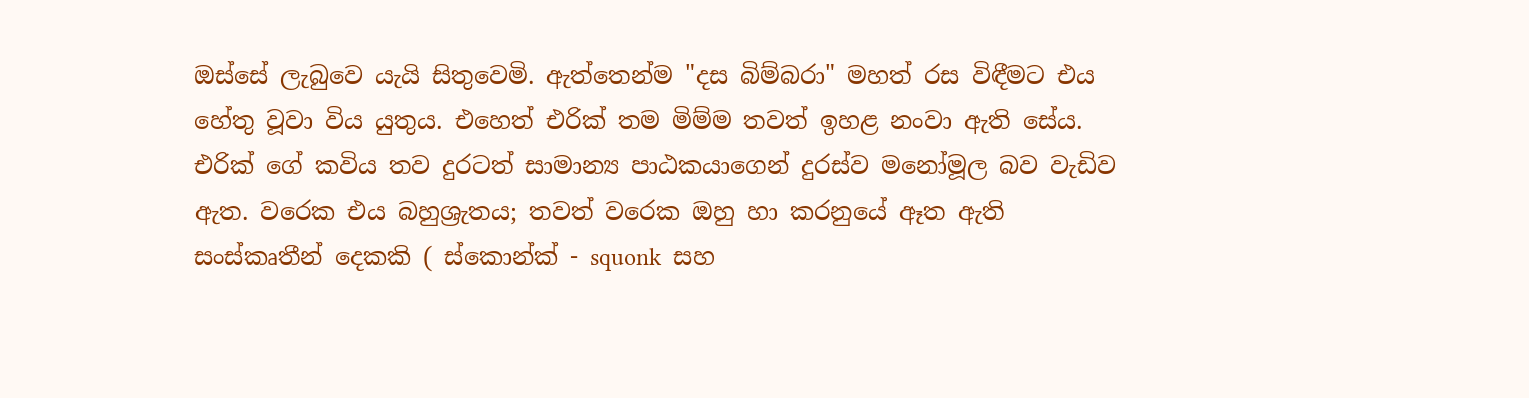ඔස්සේ ලැබුවෙ යැයි සිතුවෙමි. ඇත්තෙන්ම "දස බිම්බරා" මහත් රස විඳීමට එය හේතු වූවා විය යුතුය. එහෙත් එරික් තම මිම්ම තවත් ඉහළ නංවා ඇති සේය. එරික් ගේ කවිය තව දුරටත් සාමාන්‍ය පාඨකයාගෙන් දුරස්ව මනෝමූල බව වැඩිව ඇත. වරෙක එය බහුශ්‍රැතය; තවත් වරෙක ඔහු හා කරනුයේ ඈත ඇති සංස්කෘතීන් දෙකකි ( ස්කොන්ක් - squonk  සහ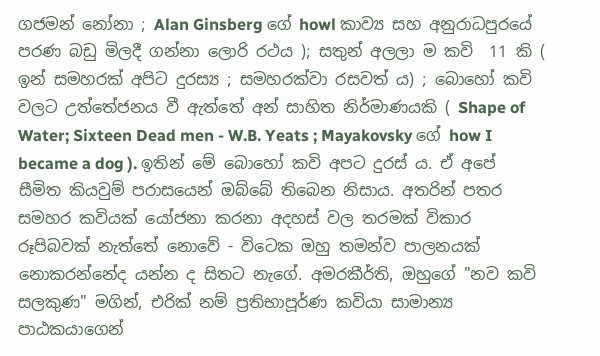ගජමන් නෝනා ; Alan Ginsberg ගේ howl කාව්‍ය සහ අනුරාධපුරයේ පරණ බඩු මිලදී ගන්නා ලොරි රථය ); සතුන් අලලා ම කවි  11 කි ( ඉන් සමහරක් අපිට දුරස්‍ය ; සමහරක්වා රසවත් ය) ; බොහෝ කවි වලට උත්තේජනය වී ඇත්තේ අන් සාහිත නිර්මාණයකි ( Shape of Water; Sixteen Dead men - W.B. Yeats ; Mayakovsky ගේ how I became a dog ). ඉතින් මේ බොහෝ කවි අපට දුරස් ය. ඒ අපේ සීමිත කියවුම් පරාසයෙන් ඔබ්බේ තිබෙන නිසාය. අතරින් පතර සමහර කවියක් යෝජනා කරනා අදහස් වල තරමක් විකාර රූපිබවක් නැත්තේ නොවේ - විටෙක ඔහු තමන්ව පාලනයක් නොකරන්නේද යන්න ද සිතට නැගේ. අමරකීර්ති, ඔහුගේ "නව කවි සලකුණ" මගින්, එරික් නම් ප්‍රතිභාපූර්ණ කවියා සාමාන්‍ය පාඨකයාගෙන්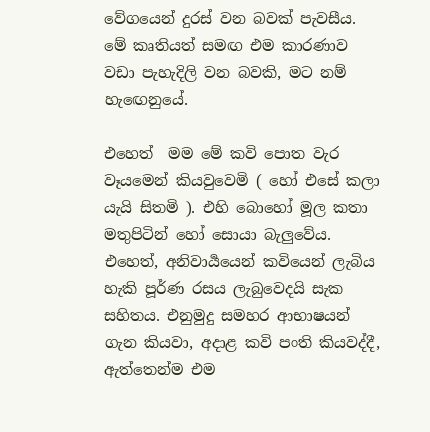වේගයෙන් දුරස් වන බවක් පැවසීය. මේ කෘතියත් සමඟ එම කාරණාව වඩා පැහැදිලි වන බවකි, මට නම් හැඟෙනුයේ.

එහෙත්  මම මේ කවි පොත වැර වෑයමෙන් කියවුවෙමි ( හෝ එසේ කලා යැයි සිතමි ). එහි බොහෝ මූල කතා මතුපිටින් හෝ සොයා බැලුවේය. එහෙත්, අනිවාර්‍යයෙන් කවියෙන් ලැබිය හැකි පූර්ණ රසය ලැබුවෙදයි සැක සහිතය. එනුමුදු සමහර ආභාෂයන් ගැන කියවා, අදාළ කවි පංති කියවද්දී, ඇත්තෙන්ම එම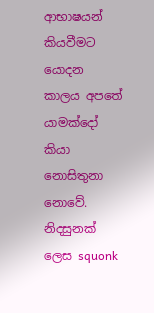ආභාෂයන් කියවීමට යොදන කාලය අපතේ යාමක්දෝ කියා නොසිතුනා නොවේ. නිදසුනක් ලෙස squonk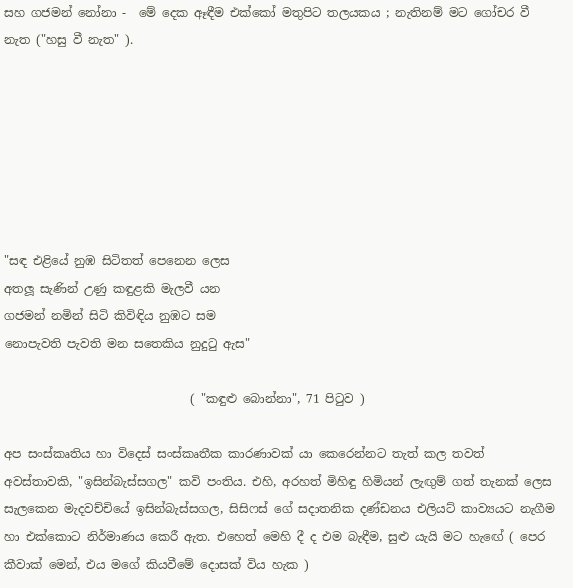සහ ගජමන් නෝනා -  මේ දෙක ඈඳීම එක්කෝ මතුපිට තලයකය ; නැතිනම් මට ගෝචර වී නැත ("හසු වී නැත" ).







"සඳ එළියේ නුඹ සිටිතත් පෙනෙන ලෙස
අතලූ සැණින් උණු කඳුළකි මැලවී යන
ගජමන් නමින් සිටි කිවිඳිය නුඹට සම
නොපැවති පැවති මන සතෙකිය නුදුටු ඇස"

                               ( "කඳුළු බොන්නා", 71 පිටුව )

අප සංස්කෘතිය හා විදෙස් සංස්කෘතීක කාරණාවක් යා කෙරෙන්නට තැත් කල තවත් අවස්තාවකි, "ඉසින්බැස්සගල" කවි පංතිය. එහි, අරහත් මිහිඳු හිමියන් ලැඟුම් ගත් තැනක් ලෙස සැලකෙන මැදවච්චියේ ඉසින්බැස්සගල, සිසිෆස් ගේ සදාතනික දණ්ඩනය එලියට් කාව්‍යයට නැගීම හා එක්කොට නිර්මාණය කෙරී ඇත. එහෙත් මෙහි දී ද එම බැඳීම, සුළු යැයි මට හැඟේ ( පෙර කීවාක් මෙන්, එය මගේ කියවීමේ දොසක් විය හැක )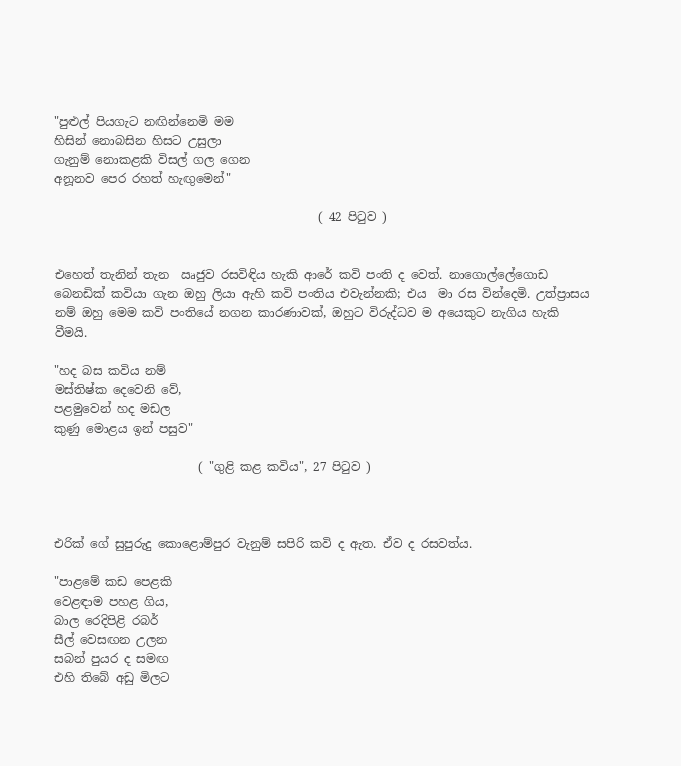"පුළුල් පියගැට නඟින්නෙමි මම
හිසින් නොබසින හිසට උසුලා
ගැනුම් නොකළකි විසල් ගල ගෙන
අනූනව පෙර රහත් හැඟුමෙන්"

                                            ( 42 පිටුව )


එහෙත් තැනින් තැන  ඍජුව රසවිඳිය හැකි ආරේ කවි පංති ද වෙත්. නාගොල්ලේගොඩ බෙනඩික් කවියා ගැන ඔහු ලියා ඇහි කවි පංතිය එවැන්නකි; එය  මා රස වින්දෙමි. උත්ප්‍රාසය නම් ඔහු මෙම කවි පංතියේ නගන කාරණාවක්, ඔහුට විරුද්ධව ම අයෙකුට නැගිය හැකි වීමයි.

"හද බස කවිය නම්
මස්තිෂ්ක දෙවෙනි වේ,
පළමුවෙන් හද මඩල
කුණු මොළය ඉන් පසුව"

                        ( "ගුළි කළ කවිය", 27 පිටුව )



එරික් ගේ සුපුරුදු කොළොම්පුර වැනුම් සපිරි කවි ද ඇත. ඒව ද රසවත්ය.

"පාළමේ කඩ පෙළකි
වෙළඳාම පහළ ගිය,
බාල රෙදිපිළි රබර්
සීල් වෙසඟන උලන
සබන් පුයර ද සමඟ
එහි තිබේ අඩු මිලට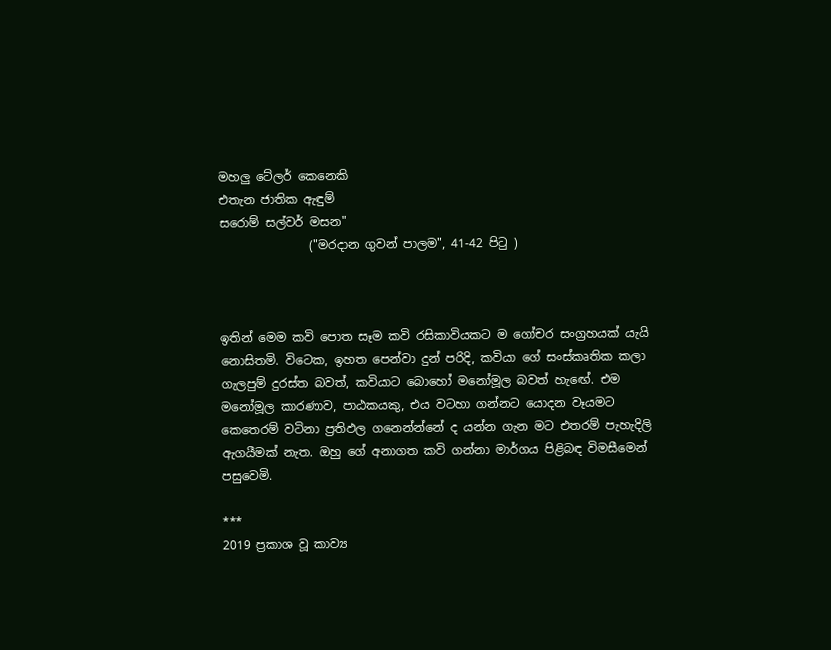මහලු ටේලර් කෙනෙකි
එතැන ජාතික ඇඳුම්
සරොම් සල්වර් මසන"
               ("මරදාන ගුවන් පාලම", 41-42 පිටු )



ඉතින් මෙම කවි පොත සෑම කවි රසිකාවියකට ම ගෝචර සංග්‍රහයක් යැයි නොසිතමි. විටෙක, ඉහත පෙන්වා දුන් පරිදි, කවියා ගේ සංස්කෘතික කලා ගැලපුම් දුරස්ත බවත්, කවියාට බොහෝ මනෝමූල බවත් හැඟේ. එම මනෝමූල කාරණාව, පාඨකයකු, එය වටහා ගන්නට යොදන වෑයමට කෙතෙරම් වටිනා ප්‍රතිඵල ගනෙන්න්නේ ද යන්න ගැන මට එතරම් පැහැදිලි ඇගයීමක් නැත. ඔහු ගේ අනාගත කවි ගන්නා මාර්ගය පිළිබඳ විමසීමෙන් පසුවෙමි.

***
2019 ප්‍රකාශ වූ කාව්‍ය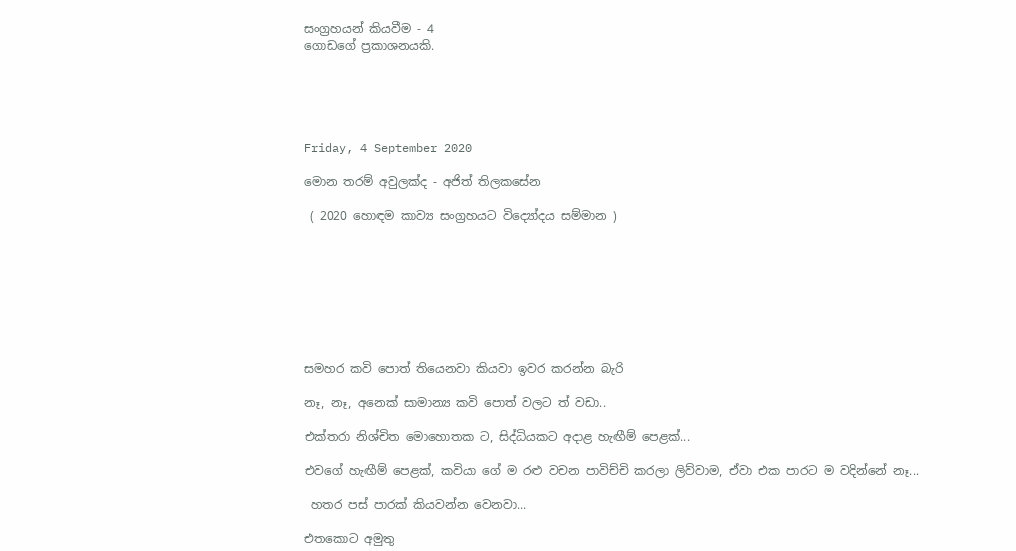සංග්‍රහයන් කියවීම - 4
ගොඩගේ ප්‍රකාශනයකි.





Friday, 4 September 2020

මොන තරම් අවුලක්ද - අජිත් තිලකසේන

 ( 2020 හොඳම කාව්‍ය සංග්‍රහයට විද්‍යෝදය සම්මාන )








සමහර කවි පොත් තියෙනවා කියවා ඉවර කරන්න බැරි

නෑ, නෑ, අනෙක් සාමාන්‍ය කවි පොත් වලට ත් වඩා..

එක්තරා නිශ්චිත මොහොතක ට, සිද්ධියකට අදාළ හැඟීම් පෙළක්...

එවගේ හැඟීම් පෙළක්, කවියා ගේ ම රළු වචන පාවිච්චි කරලා ලිව්වාම, ඒවා එක පාරට ම වදින්නේ නෑ...

 හතර පස් පාරක් කියවන්න වෙනවා...

එතකොට අමුතු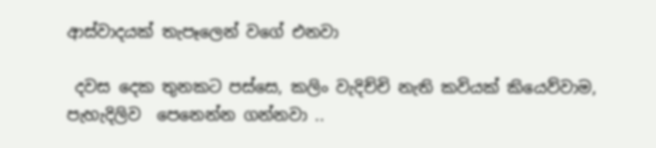ආස්වාදයක් තැපෑලෙන් වගේ එනවා

 දවස දෙක තුනකට පස්සෙ, කලිං වැදිච්චි නැති කවියක් කියෙව්වාම,  පැහැදිලිව  පෙනෙන්න ගන්නවා ..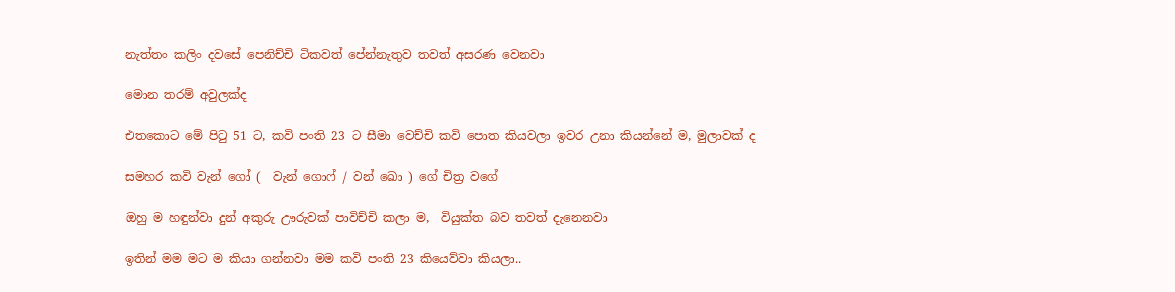නැත්තං කලිං දවසේ පෙනිච්චි ටිකවත් පේන්නැතුව තවත් අසරණ වෙනවා

මොන තරම් අවුලක්ද

එතකොට මේ පිටු 51 ට, කවි පංති 23 ට සීමා වෙච්චි කවි පොත කියවලා ඉවර උනා කියන්නේ ම, මුලාවක් ද

සමහර කවි වැන් ගෝ (  වැන් ගොෆ් / වන් ඛො ) ගේ චිත්‍ර වගේ

ඔහු ම හඳුන්වා දුන් අකුරු ඌරුවක් පාවිච්චි කලා ම,  වියුක්ත බව තවත් දැනෙනවා

ඉතින් මම මට ම කියා ගන්නවා මම කවි පංති 23 කියෙව්වා කියලා..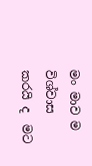මං මාව ම විශ්වාස කරයි ද  මට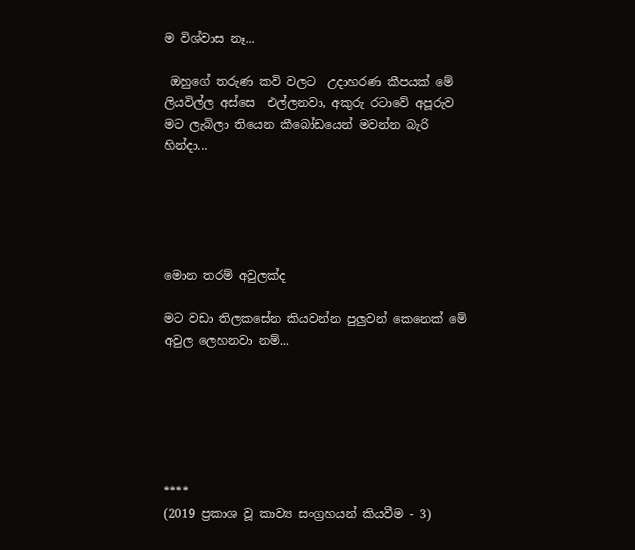ම විශ්වාස නෑ...

 ඔහුගේ තරුණ කවි වලට  උදාහරණ කීපයක් මේ ලියවිල්ල අස්සෙ  එල්ලනවා, අකුරු රටාවේ අපූරුව මට ලැබිලා තියෙන කීබෝඩයෙන් මවන්න බැරි හින්දා...





මොන තරම් අවුලක්ද

මට වඩා තිලකසේන කියවන්න පුලුවන් කෙනෙක් මේ අවුල ලෙහනවා නම්...






****
(2019 ප්‍රකාශ වූ කාව්‍ය සංග්‍රහයන් කියවීම - 3)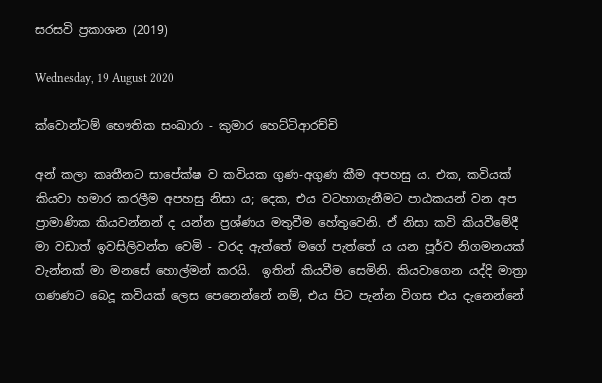සරසවි ප්‍රකාශන (2019)

Wednesday, 19 August 2020

ක්වොන්ටම් භෞතික සංඛාරා - කුමාර හෙට්ටිආරච්චි

අන් කලා කෘතීනට සාපේක්ෂ ව කවියක ගුණ-අගුණ කීම අපහසු ය. එක, කවියක් කියවා හමාර කරලීම අපහසු නිසා ය; දෙක, එය වටහාගැනීමට පාඨකයන් වන අප ප්‍රාමාණික කියවන්නන් ද යන්න ප්‍රශ්ණය මතුවීම හේතුවෙනි. ඒ නිසා කවි කියවීමේදී මා වඩාත් ඉවසිලිවන්ත වෙමි - වරද ඇත්තේ මගේ පැත්තේ ය යන පූර්ව නිගමනයක් වැන්නක් මා මනසේ හොල්මන් කරයි.  ඉතින් කියවීම සෙමිනි. කියවාගෙන යද්දි මාත්‍රා ගණණට බෙදූ කවියක් ලෙස පෙනෙන්නේ නම්, එය පිට පැන්න විගස එය දැනෙන්නේ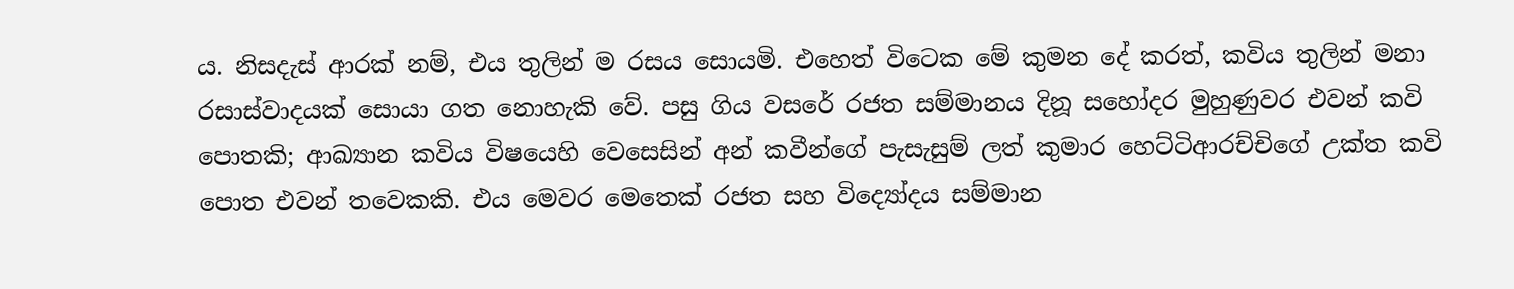ය. නිසදැස් ආරක් නම්, එය තුලින් ම රසය සොයමි. එහෙත් විටෙක මේ කුමන දේ කරත්, කවිය තුලින් මනා රසාස්වාදයක් සොයා ගත නොහැකි වේ. පසු ගිය වසරේ රජත සම්මානය දිනූ සහෝදර මුහුණුවර එවන් කවි පොතකි; ආඛ්‍යාන කවිය විෂයෙහි වෙසෙසින් අන් කවීන්ගේ පැසැසුම් ලත් කුමාර හෙට්ටිආරච්චිගේ උක්ත කවි පොත එවන් තවෙකකි. එය මෙවර මෙතෙක් රජත සහ විද්‍යෝදය සම්මාන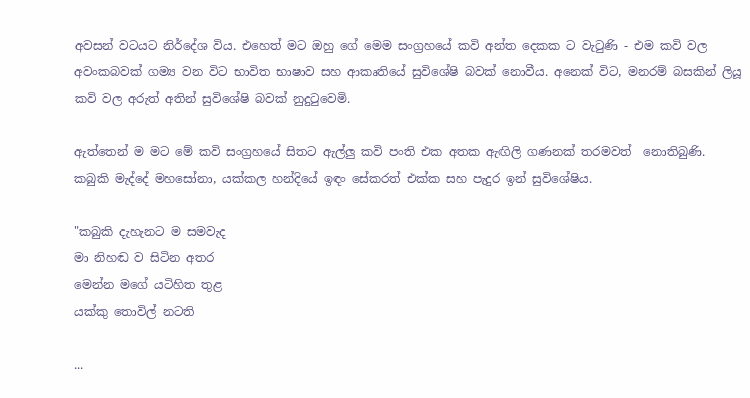අවසන් වටයට නිර්දේශ විය. එහෙත් මට ඔහු ගේ මෙම සංග්‍රහයේ කවි අන්ත දෙකක ට වැටුණි - එම කවි වල අවංකබවක් ගම්‍ය වන විට භාවිත භාෂාව සහ ආකෘතියේ සුවිශේෂි බවක් නොවීය. අනෙක් විට, මනරම් බසකින් ලියූ කවි වල අරුත් අතින් සුවිශේෂි බවක් නුදුටුවෙමි.

ඇත්තෙන් ම මට මේ කවි සංග්‍රහයේ සිතට ඇල්ලු කවි පංති එක අතක ඇඟිලි ගණනක් තරමවත්  නොතිබුණි. කබුකි මැද්දේ මහසෝනා, යක්කල හන්දියේ ඉඳං සේකරත් එක්ක සහ පැදුර ඉන් සුවිශේෂිය.

"කබුකි දැහැනට ම සමවැද
මා නිහඬ ව සිටින අතර
මෙන්න මගේ යටිහිත තුළ
යක්කු තොවිල් නටති

...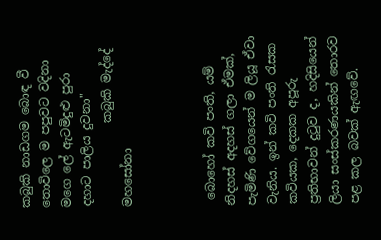කබුකි නාඩගම බොඳ වී
තොවිලෙ ම පපුවට වදිනා
මගෙ ලේ ඇටමිදුළු පුරා
දහාට පාලිය දුවනා"
              කබුකි මැද්දේ මහසෝනා



 බොහෝ කවි පංති, යම් නිදහස් අදහස් ගලා ඒමක්, පැමිණි වේගයෙන් ම ලියූ ඒවා  වැනිය. ඉන් කවි පංති රැසක කවියක, දෙකක අපූරු ප්‍රතිභාවන් දුටුව ද, හදිසියෙන් ලියා සංස්කරණයකින් තොරව පළ කල බවක් ඇඟවේ.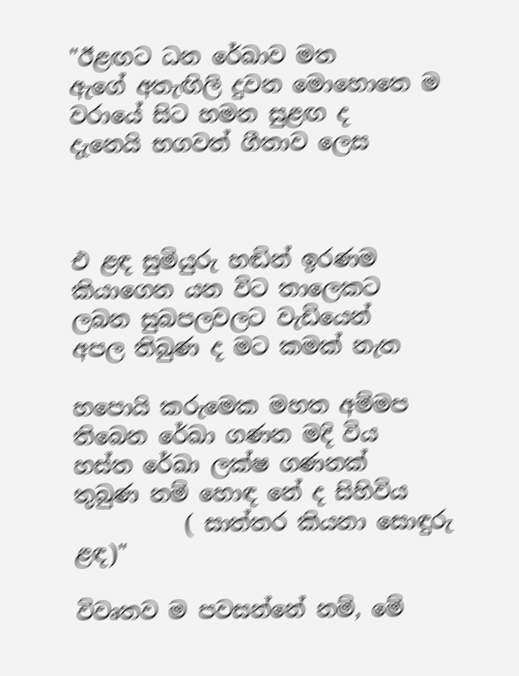"ඊළඟට ධන රේඛාව මත
ඇගේ අතැඟිලි දුවන මොහොතෙ ම
වරායේ සිට හමන සුළඟ ද
දැනෙයි භගවත් ගීතාව ලෙස



එ ළඳ සුමියුරු හඬින් ඉරණම
කියාගෙන යන විට තාලෙකට
ලබන සුබපලවලට වැඩියෙන්
අපල තිබුණ ද මට කමක් නැත

හපොයි කරුමෙක මහත අම්මප
තිබෙන රේඛා ගණන මදි විය
හස්ත රේඛා ලක්ෂ ගණනක්
තුබුණ නම් හොඳ නේ ද සිහිවිය
          ( සාත්තර කියනා සොඳුරු ළඳ)"

විවෘතව ම පවසන්නේ නම්, මේ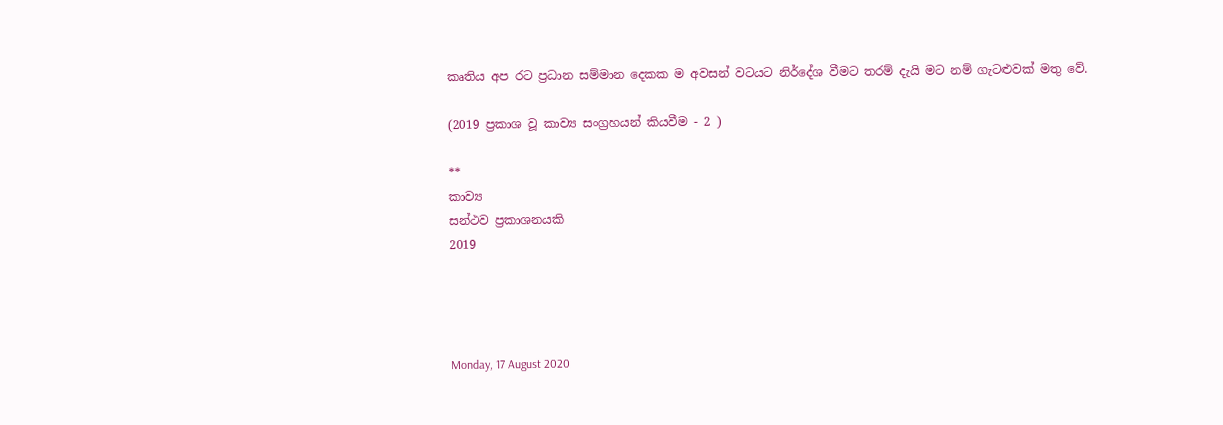කෘතිය අප රට ප්‍රධාන සම්මාන දෙකක ම අවසන් වටයට නිර්දේශ වීමට තරම් දැයි මට නම් ගැටළුවක් මතු වේ.

(2019 ප්‍රකාශ වූ කාව්‍ය සංග්‍රහයන් කියවීම - 2 )

**
කාව්‍ය
සන්ථව ප්‍රකාශනයකි
2019




Monday, 17 August 2020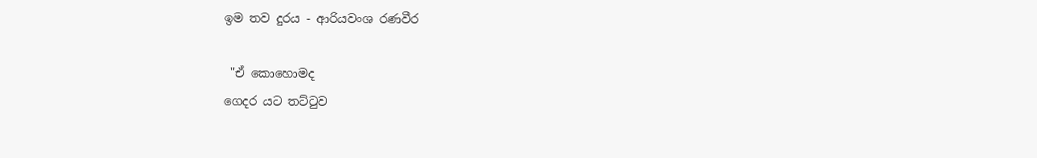ඉම තව දුරය - ආරියවංශ රණවීර

 "ඒ කොහොමද
ගෙදර යට තට්ටුව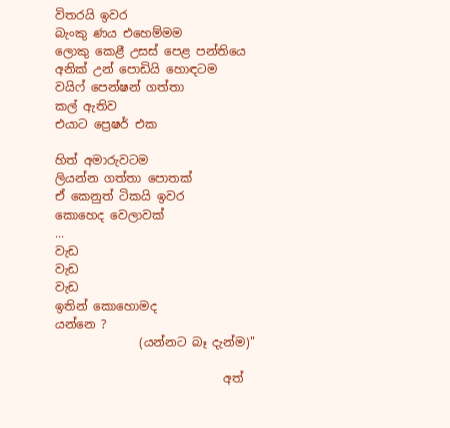විතරයි ඉවර
බැංකු ණය එහෙම්මම
ලොකු කෙළී උසස් පෙළ පන්තියෙ
අනික් උන් පොඩියි හොඳටම
වයිෆ් පෙන්ෂන් ගත්තා
කල් ඇතිව
එයාට ප්‍රෙෂර් එක

හිත් අමාරුවටම
ලියන්න ගත්තා පොතක්
ඒ කෙනුත් ටිකයි ඉවර
කොහෙද වෙලාවක්
...
වැඩ
වැඩ
වැඩ
ඉතින් කොහොමද
යන්නෙ ?
              (යන්නට බෑ දැන්ම)"

                            අත්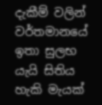දැකීම් වලින් වර්තමානයේ ඉතා සුලභ යැයි සිතිය හැකි මැයක්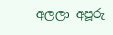අලලා අපූරු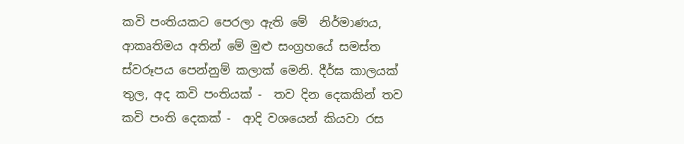කවි පංතියකට පෙරලා ඇති මේ  නිර්මාණය, ආකෘතිමය අතින් මේ මුළු සංග්‍රහයේ සමස්ත ස්වරූපය පෙන්නුම් කලාක් මෙනි. දීර්ඝ කාලයක් තුල, අද කවි පංතියක් -  තව දින දෙකකින් තව කවි පංති දෙකක් -  ආදි වශයෙන් කියවා රස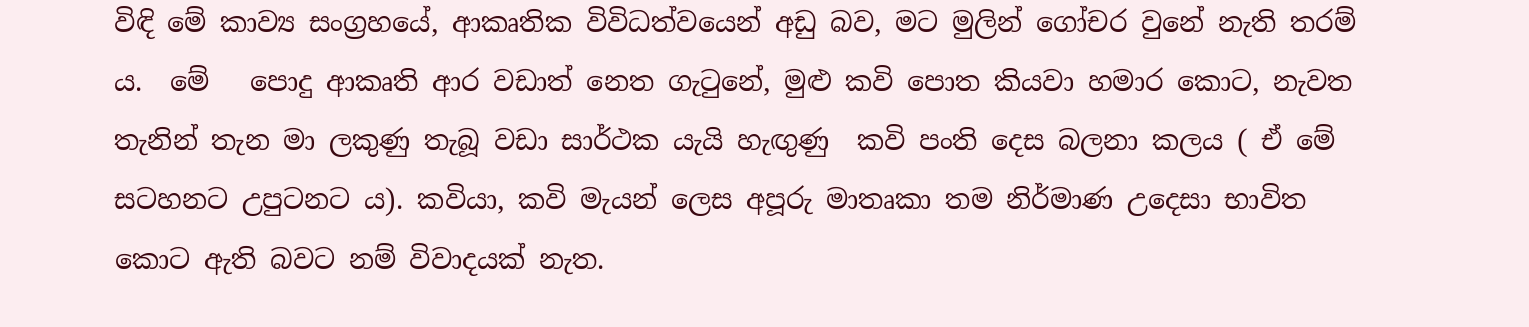විඳි මේ කාව්‍ය සංග්‍රහයේ, ආකෘතික විවිධත්වයෙන් අඩු බව, මට මුලින් ගෝචර වුනේ නැති තරම් ය.  මේ   පොදු ආකෘති ආර වඩාත් නෙත ගැටුනේ, මුළු කවි පොත කියවා හමාර කොට, නැවත තැනින් තැන මා ලකුණු තැබූ වඩා සාර්ථක යැයි හැඟුණු  කවි පංති දෙස බලනා කලය ( ඒ මේ සටහනට උපුටනට ය). කවියා, කවි මැයන් ලෙස අපූරු මාතෘකා තම නිර්මාණ උදෙසා භාවිත කොට ඇති බවට නම් විවාදයක් නැත.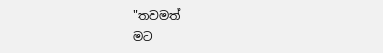"තවමත්
මට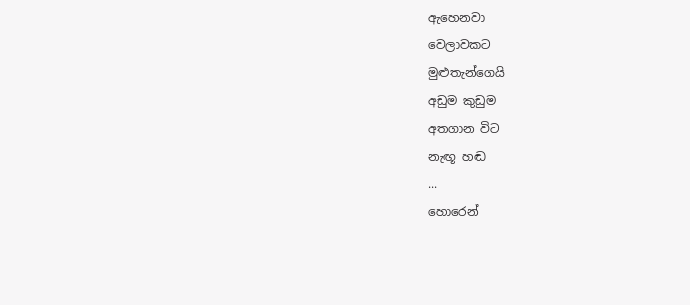ඇහෙනවා
වෙලාවකට
මුළුතැන්ගෙයි
අඩුම කුඩුම
අතගාන විට
නැඟූ හඬ
...
හොරෙන්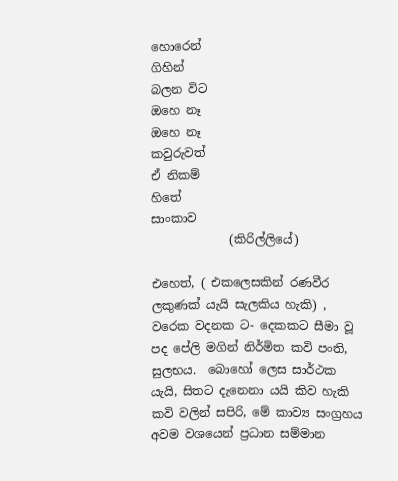හොරෙන්
ගිහින්
බලන විට
ඔහෙ නෑ
ඔහෙ නෑ
කවුරුවත්
ඒ නිකම්
හිතේ
සාංකාව
             (කිරිල්ලියේ)

එහෙත්, ( එකලෙසකින් රණවීර ලකුණක් යැයි සැලකිය හැකි) , වරෙක වදනක ට- දෙකකට සීමා වූ පද පේලි මගින් නිර්මිත කවි පංති, සුලභය.  බොහෝ ලෙස සාර්ථක යැයි, සිතට දැනෙනා යයි කිව හැකි කවි වලින් සපිරි, මේ කාව්‍ය සංග්‍රහය අවම වශයෙන් ප්‍රධාන සම්මාන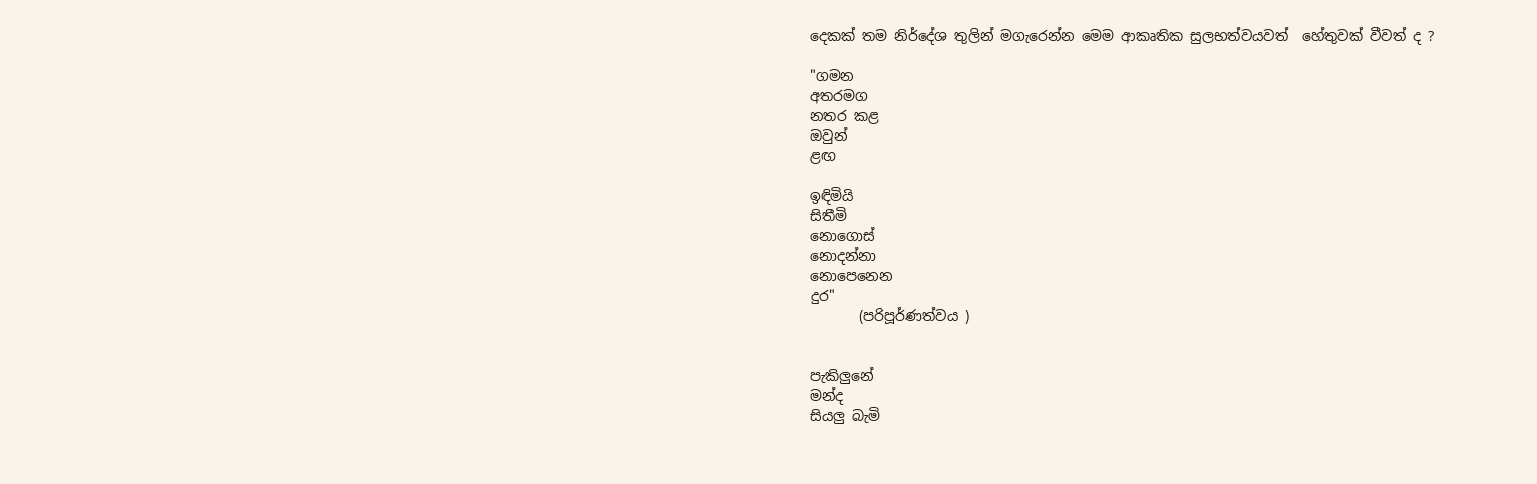දෙකක් තම නිර්දේශ තුලින් මගැරෙන්න මෙම ආකෘතික සුලභත්වයවත්  හේතුවක් වීවත් ද ?

"ගමන
අතරමග
නතර කළ
ඔවුන්
ළඟ

ඉඳිමියි
සිතීමි
නොගොස්
නොදන්නා
නොපෙනෙන
දුර"
       (පරිපූර්ණත්වය )


පැකිලුනේ
මන්ද
සියලු බැමි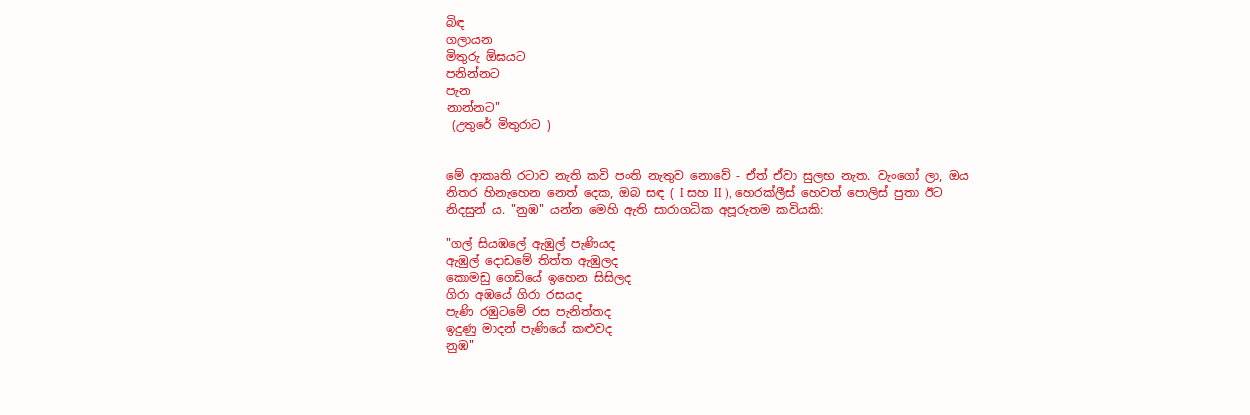බිඳ
ගලායන
මිතුරු ඕඝයට
පනින්නට
පැන
නාන්නට"
 (උතුරේ මිතුරාට )


මේ ආකෘති රටාව නැති කවි පංති නැතුව නොවේ - ඒත් ඒවා සුලභ නැත. වැංගෝ ලා, ඔය නිතර හිනැහෙන නෙත් දෙක, ඔබ සඳ ( I සහ II ), හෙරක්ලීස් හෙවත් පොලිස් පුතා ඊට නිදසුන් ය. "නුඹ" යන්න මෙහි ඇති සාරාගධික අපූරුතම කවියකි:

"ගල් සියඹලේ ඇඹුල් පැණියද
ඇඹුල් දොඩමේ තිත්ත ඇඹුලද
කොමඩු ගෙඩියේ ඉහෙන සිසිලද
ගිරා අඹයේ ගිරා රසයද
පැණි රඹුටමේ රස පැනිත්තද
ඉදුණු මාදන් පැණියේ කළුවද
නුඹ"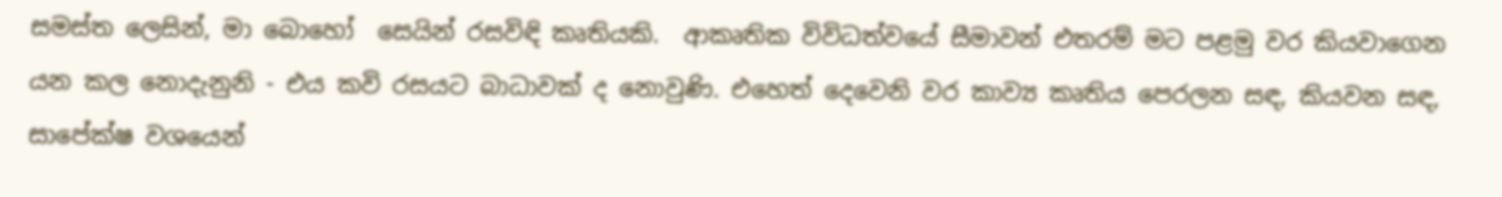සමස්ත ලෙසින්, මා බොහෝ  සෙයින් රසවිඳි කෘතියකි.  ආකෘතික විවිධත්වයේ සීමාවන් එතරම් මට පළමු වර කියවාගෙන යන කල නොදැනුනි - එය කවි රසයට බාධාවක් ද නොවුණි. එහෙත් දෙවෙනි වර කාව්‍ය කෘතිය පෙරලන සඳ, කියවන සඳ, සාපේක්ෂ වශයෙන්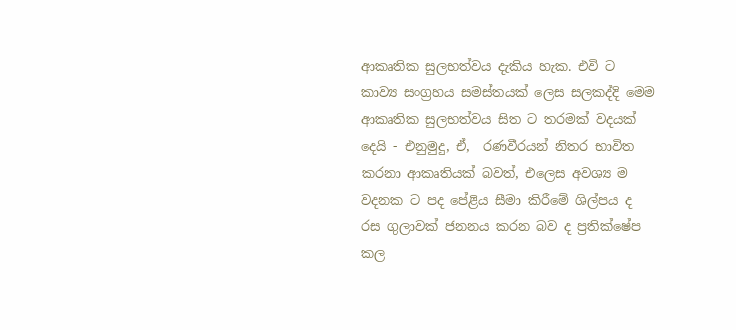ආකෘතික සුලභත්වය දැකිය හැක. එවි ට කාව්‍ය සංග්‍රහය සමස්තයක් ලෙස සලකද්දි මෙම ආකෘතික සුලභත්වය සිත ට තරමක් වදයක් දෙයි - එනුමුදු, ඒ,  රණවීරයන් නිතර භාවිත කරනා ආකෘතියක් බවත්, එලෙස අවශ්‍ය ම වදනක ට පද පේළිය සීමා කිරීමේ ශිල්පය ද රස ගුලාවක් ජනනය කරන බව ද ප්‍රතික්ෂේප කල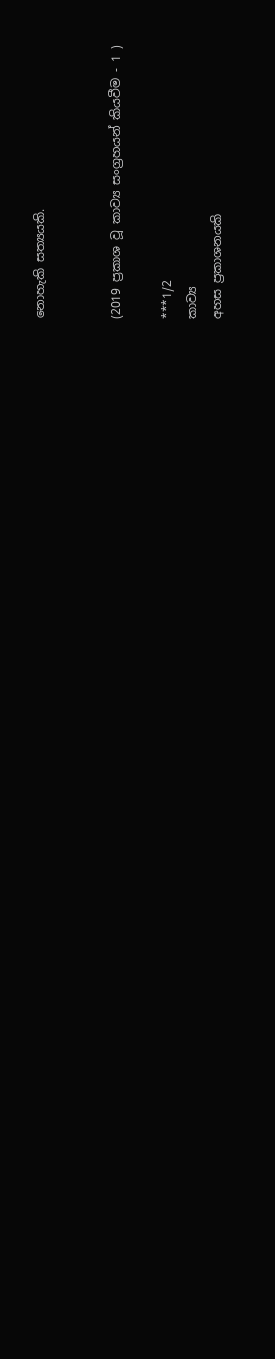නොහැකි සත්‍යයකි.


(2019 ප්‍රකාශ වූ කාව්‍ය සංග්‍රහයන් කියවීම - 1 )

***1/2
කාව්‍ය
අහස ප්‍රකාශනයකි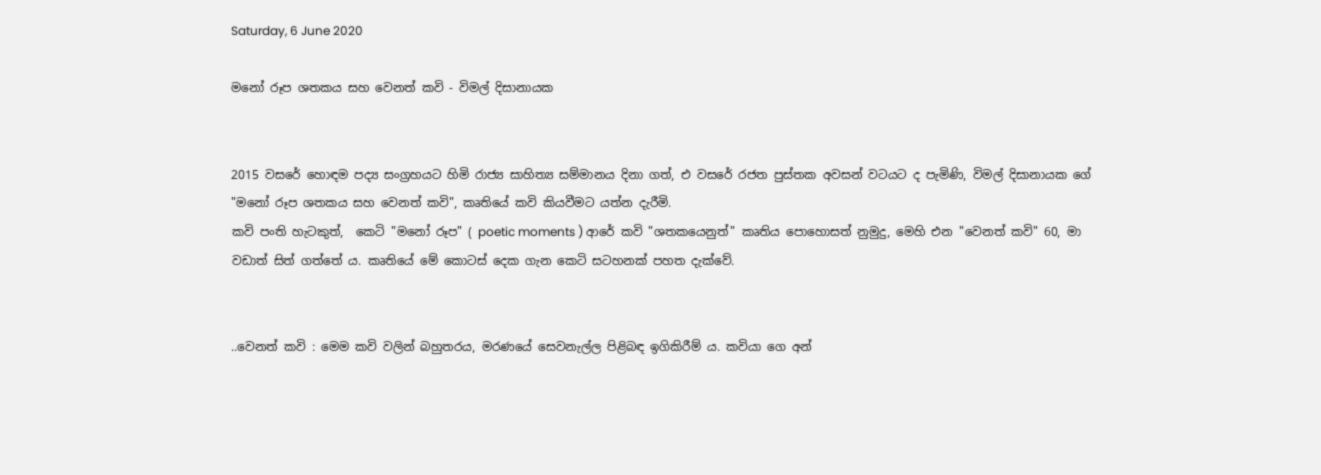Saturday, 6 June 2020

මනෝ රූප ශතකය සහ වෙනත් කවි - විමල් දිසානායක


2015 වසරේ හොඳම පද්‍ය සංග්‍රහයට හිමි රාජ්‍ය සාහිත්‍ය සම්මානය දිනා ගත්, එ වසරේ රජත පුස්තක අවසන් වටයට ද පැමිණි, විමල් දිසානායක ගේ "මනෝ රූප ශතකය සහ වෙනත් කවි", කෘතියේ කවි කියවීමට යත්න දැරීමි.
කවි පංති හැටකුත්,  කෙටි "මනෝ රූප" ( poetic moments ) ආරේ කවි "ශතකයෙනුත්" කෘතිය පොහොසත් නුමුදු, මෙහි එන "වෙනත් කවි" 60, මා වඩාත් සිත් ගත්තේ ය. කෘතියේ මේ කොටස් දෙක ගැන කෙටි සටහනක් පහත දැක්වේ.


..වෙනත් කවි : මෙම කවි වලින් බහුතරය, මරණයේ සෙවනැල්ල පිළිබඳ ඉගිකිරීම් ය. කවියා ගෙ අන්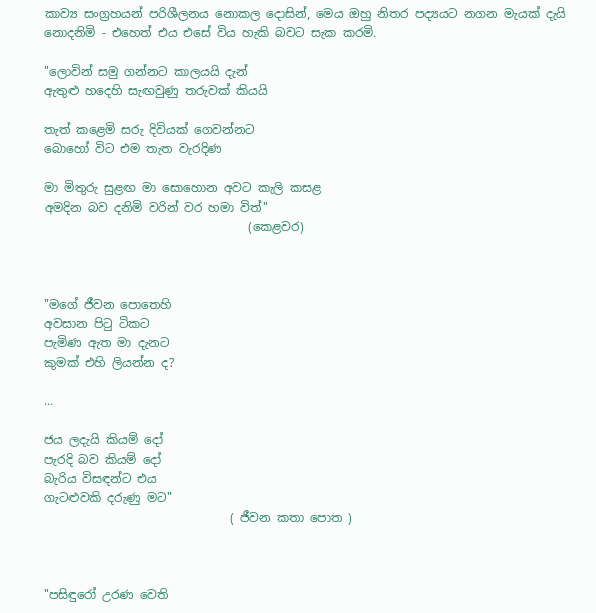කාව්‍ය සංග්‍රහයන් පරිශීලනය නොකල දොසින්, මෙය ඔහු නිතර පද්‍යයට නගන මැයක් දැයි නොදනිමි - එහෙත් එය එසේ විය හැකි බවට සැක කරමි.

"ලොවින් සමු ගන්නට කාලයයි දැන්
ඇතුළු හදෙහි සැඟවුණු තරුවක් කියයි

තැත් කළෙමි සරු දිවියක් ගෙවන්නට
බොහෝ විට එම තැත වැරදිණ

මා මිතුරු සුළඟ මා සොහොන අවට කැලි කසළ
අමදින බව දනිමි වරින් වර හමා විත්"
                                  (කෙළවර)



"මගේ ජීවන පොතෙහි
අවසාන පිටු ටිකට
පැමිණ ඇත මා දැනට
කුමක් එහි ලියන්න ද?

...

ජය ලදැයි කියම් දෝ
පැරදි බව කියම් දෝ
බැරිය විසඳන්ට එය
ගැටළුවකි දරුණු මට"
                               ( ජීවන කතා පොත )



"පසිඳුරෝ උරණ වෙති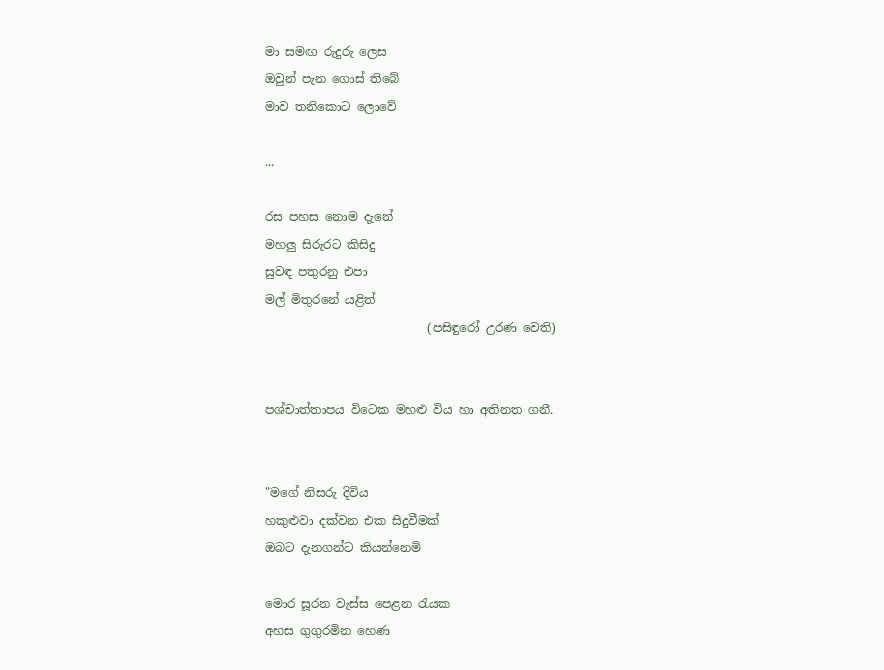මා සමඟ රුදුරු ලෙස
ඔවුන් පැන ගොස් තිබේ
මාව තනිකොට ලොවේ

...

රස පහස නොම දැනේ
මහලු සිරුරට කිසිදු
සුවඳ පතුරනු එපා
මල් මිතුරනේ යළිත්
                           (පසිඳුරෝ උරණ වෙති)


පශ්චාත්තාපය විටෙක මහළු විය හා අතිනත ගනී.


"මගේ නිසරු දිවිය
හකුළුවා දක්වන එක සිදුවීමක්
ඔබට දැනගන්ට කියන්නෙමි

මොර සූරන වැස්ස පෙළන රැයක
අහස ගුගුරමින හෙණ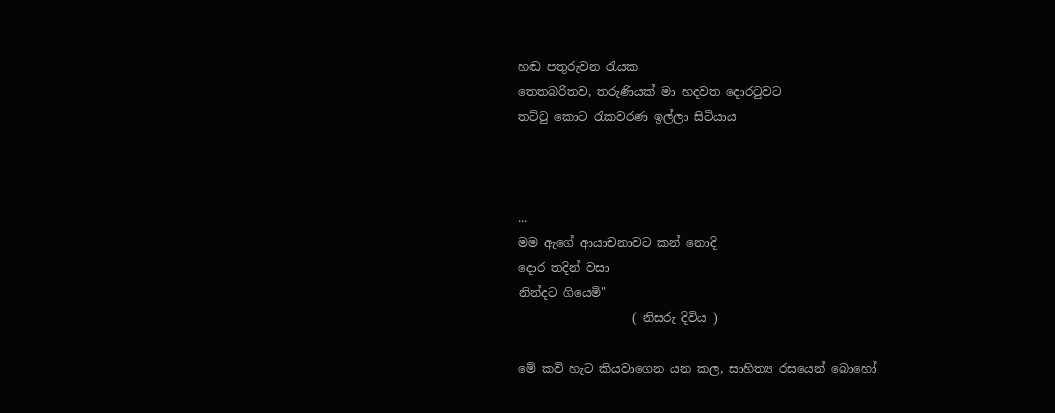හඬ පතුරුවන රැයක
තෙතබරිතව, තරුණියක් මා හදවත දොරටුවට
තට්ටු කොට රැකවරණ ඉල්ලා සිටියාය



...
මම ඇගේ ආයාචනාවට කන් නොදි
දොර තදින් වසා
නින්දට ගියෙමි"
                   ( නිසරු දිවිය )

මේ කවි හැට කියවාගෙන යන කල, සාහිත්‍ය රසයෙන් බොහෝ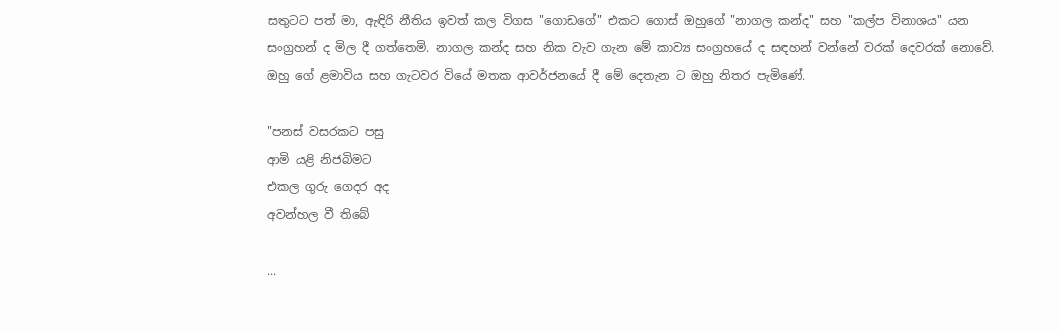සතුටට පත් මා, ඇඳිරි නීතිය ඉවත් කල විගස "ගොඩගේ" එකට ගොස් ඔහුගේ "නාගල කන්ද" සහ "කල්ප විනාශය" යන සංග්‍රහන් ද මිල දී ගත්තෙමි. නාගල කන්ද සහ නික වැව ගැන මේ කාව්‍ය සංග්‍රහයේ ද සඳහන් වන්නේ වරක් දෙවරක් නොවේ. ඔහු ගේ ළමාවිය සහ ගැටවර වියේ මතක ආවර්ජනයේ දී මේ දෙතැන ට ඔහු නිතර පැමිණේ.

"පනස් වසරකට පසු
ආමි යළි නිජබිමට
එකල ගුරු ගෙදර අද
අවන්හල වී තිබේ

...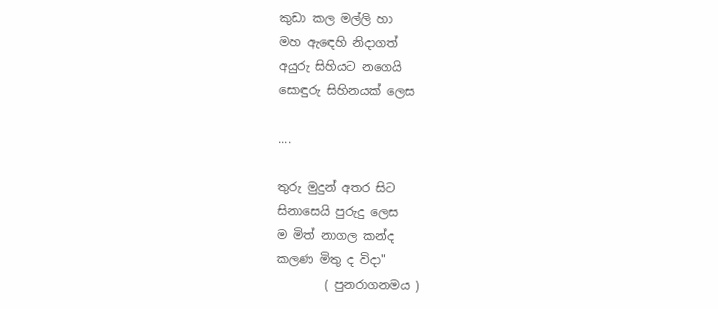කුඩා කල මල්ලි හා
මහ ඇඳෙහි නිදාගත්
අයුරු සිහියට නගෙයි
සොඳුරු සිහිනයක් ලෙස

....

තුරු මුදුන් අතර සිට
සිනාසෙයි පුරුදු ලෙස
ම මිත් නාගල කන්ද
කලණ මිතු ද විදා"
        ( පුනරාගනමය )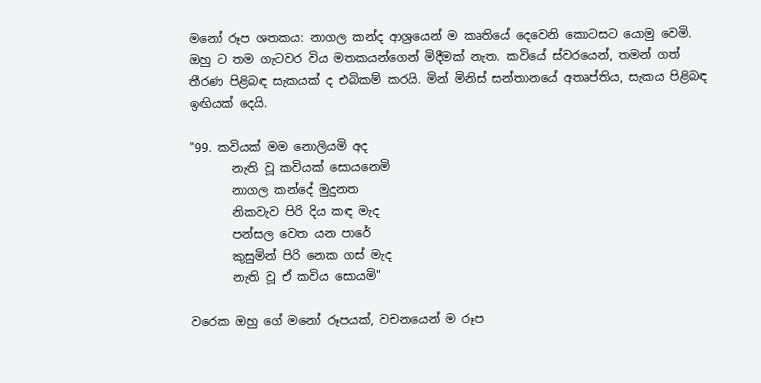මනෝ රූප ශතකය: නාගල කන්ද ආශ්‍රයෙන් ම කෘතියේ දෙවෙනි කොටසට යොමු වෙමි. ඔහු ට තම ගැටවර විය මතකයන්ගෙන් මිදීමක් නැත. කවියේ ස්වරයෙන්, තමන් ගත් තීරණ පිළිබඳ සැකයක් ද එබිකම් කරයි. මින් මිනිස් සන්තානයේ අතෘප්තිය, සැකය පිළිබඳ ඉඟියක් දෙයි.

"99. කවියක් මම නොලියමි අද
       නැති වූ කවියක් සොයනෙමි
       නාගල කන්දේ මුදුනත
       නිකවැව පිරි දිය කඳ මැද
       පන්සල වෙත යන පාරේ
       කුසුමින් පිරි නෙක ගස් මැද
       නැති වූ ඒ කවිය සොයමි"

වරෙක ඔහු ගේ මනෝ රූපයක්, වචනයෙන් ම රූප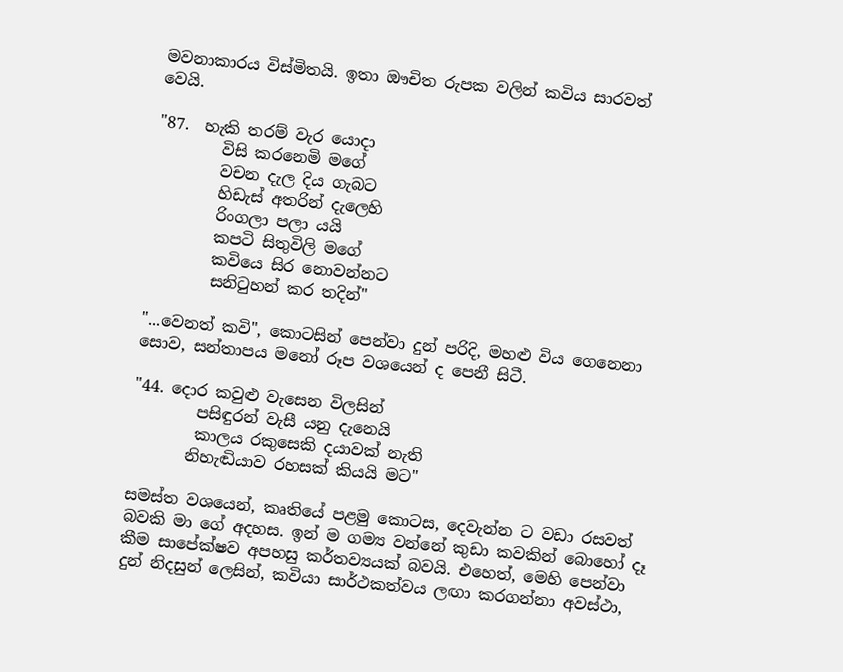මවනාකාරය විස්මිතයි. ඉතා ඖචිත රුපක වලින් කවිය සාරවත් වෙයි.

"87.  හැකි තරම් වැර යොදා
        විසි කරනෙමි මගේ
        වචන දැල දිය ගැබට
        හිඩැස් අතරින් දැලෙහි
        රිංගලා පලා යයි
        කපටි සිතුවිලි මගේ
        කවියෙ සිර නොවන්නට
        සනිටුහන් කර තදින්"

"...වෙනත් කවි", කොටසින් පෙන්වා දුන් පරිදි, මහළු විය ගෙනෙනා සොව, සන්තාපය මනෝ රූප වශයෙන් ද පෙනී සිටී.

"44. දොර කවුළු වැසෙන විලසින්
        පසිඳුරන් වැසී යනු දැනෙයි
        කාලය රකුසෙකි දයාවක් නැති
       නිහැඬියාව රහසක් කියයි මට"

සමස්ත වශයෙන්, කෘතියේ පළමු කොටස, දෙවැන්න ට වඩා රසවත් බවකි මා ගේ අදහස. ඉන් ම ගම්‍ය වන්නේ කුඩා කවකින් බොහෝ දෑ කීම සාපේක්ෂව අපහසු කර්තව්‍යයක් බවයි. එහෙත්, මෙහි පෙන්වා දුන් නිදසුන් ලෙසින්, කවියා සාර්ථකත්වය ලඟා කරගන්නා අවස්ථා,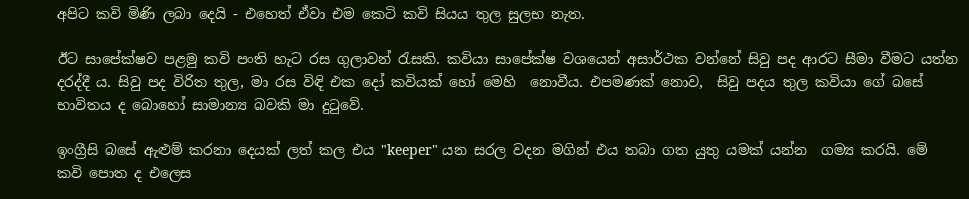අපිට කවි මිණි ලබා දෙයි - එහෙත් ඒවා එම කෙටි කවි සියය තුල සුලභ නැත.

ඊට සාපේක්ෂව පළමු කවි පංති හැට රස ගුලාවන් රැසකි. කවියා සාපේක්ෂ වශයෙන් අසාර්ථක වන්නේ සිවු පද ආරට සීමා වීමට යත්න දරද්දී ය. සිවු පද විරිත තුල, මා රස විඳි එක දෝ කවියක් හෝ මෙහි  නොවීය. එපමණක් නොව,  සිවු පදය තුල කවියා ගේ බසේ භාවිතය ද බොහෝ සාමාන්‍ය බවකි මා දුටුවේ.

ඉංග්‍රීසි බසේ ඇළුම් කරනා දෙයක් ලත් කල එය "keeper" යන සරල වදන මගින් එය තබා ගත යුතු යමක් යන්න  ගම්‍ය කරයි. මේ කවි පොත ද එලෙස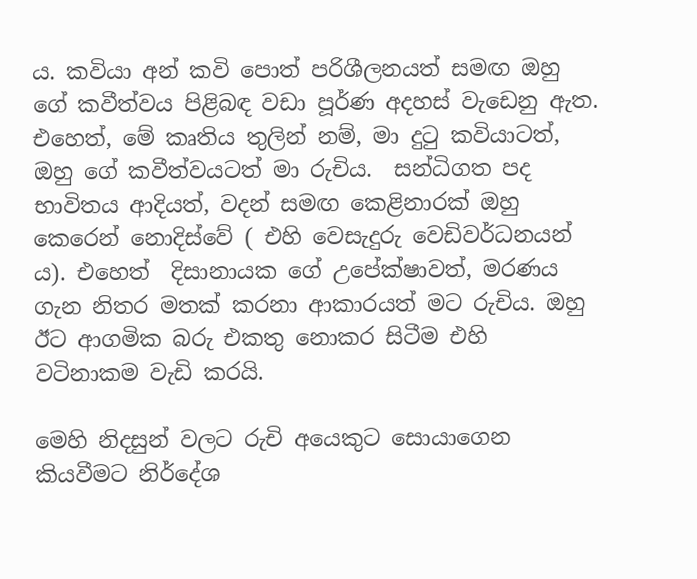ය. කවියා අන් කවි පොත් පරිශීලනයත් සමඟ ඔහු ගේ කවීත්වය පිළිබඳ වඩා පූර්ණ අදහස් වැඩෙනු ඇත. එහෙත්, මේ කෘතිය තුලින් නම්, මා දුටු කවියාටත්, ඔහු ගේ කවීත්වයටත් මා රුචිය.  සන්ධිගත පද භාවිතය ආදියත්, වදන් සමඟ කෙළිනාරක් ඔහු කෙරෙන් නොදිස්වේ ( එහි වෙසැදුරු වෙඩිවර්ධනයන් ය). එහෙත්  දිසානායක ගේ උපේක්ෂාවත්, මරණය ගැන නිතර මතක් කරනා ආකාරයත් මට රුචිය. ඔහු ඊට ආගමික බරු එකතු නොකර සිටීම එහි වටිනාකම වැඩි කරයි.

මෙහි නිදසුන් වලට රුචි අයෙකුට සොයාගෙන කියවීමට නිර්දේශ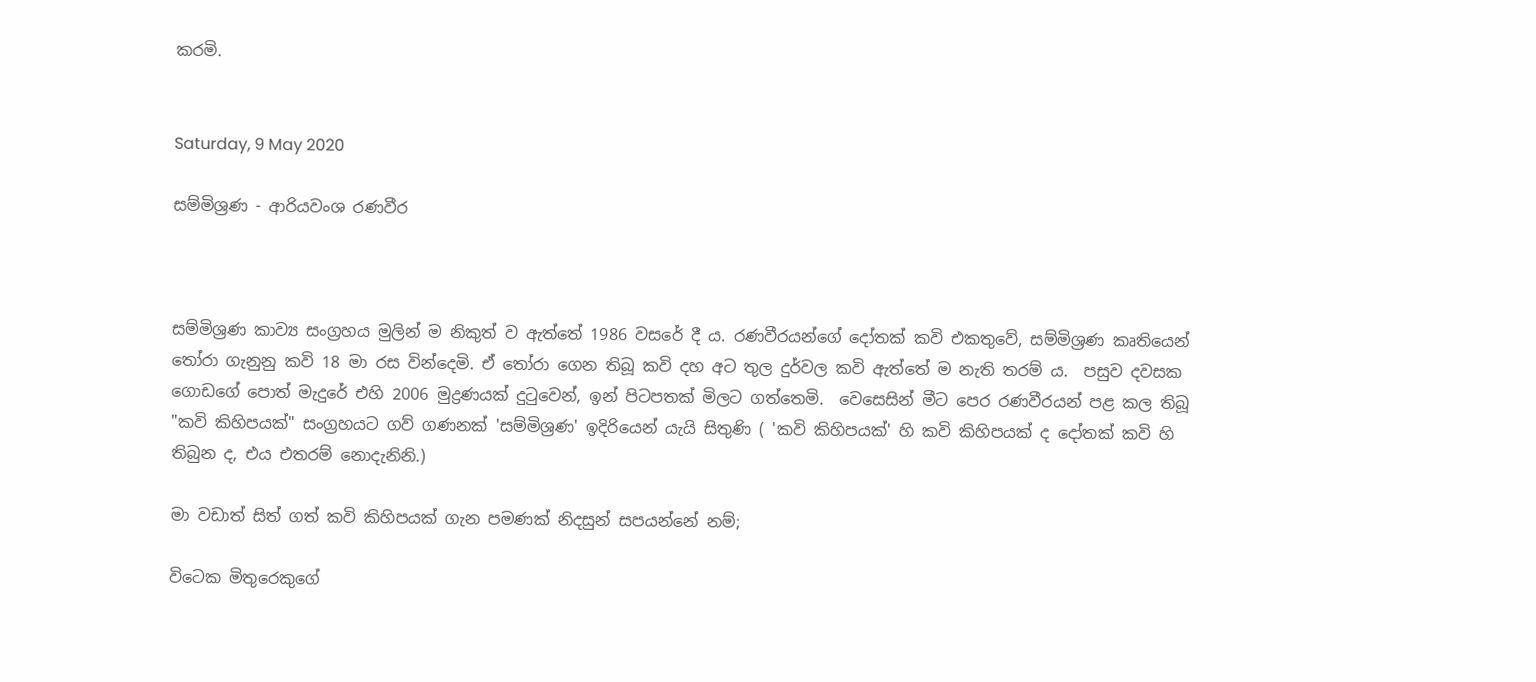කරමි.


Saturday, 9 May 2020

සම්මිශ්‍රණ - ආරියවංශ රණවීර



සම්මිශ්‍රණ කාව්‍ය සංග්‍රහය මුලින් ම නිකුත් ව ඇත්තේ 1986 වසරේ දී ය. රණවීරයන්ගේ දෝතක් කවි එකතුවේ, සම්මිශ්‍රණ කෘතියෙන් තෝරා ගැනුනු කවි 18 මා රස වින්දෙමි. ඒ තෝරා ගෙන තිබූ කවි දහ අට තුල දුර්වල කවි ඇත්තේ ම නැති තරම් ය.  පසුව දවසක ගොඩගේ පොත් මැදුරේ එහි 2006 මුද්‍රණයක් දුටුවෙන්, ඉන් පිටපතක් මිලට ගත්තෙමි.  වෙසෙසින් මීට පෙර රණවීරයන් පළ කල තිබූ "කවි කිහිපයක්" සංග්‍රහයට ගව් ගණනක් 'සම්මිශ්‍රණ' ඉදිරියෙන් යැයි සිතුණි ( 'කවි කිහිපයක්' හි කවි කිහිපයක් ද දෝතක් කවි හි තිබුන ද, එය එතරම් නොදැනිනි.)

මා වඩාත් සිත් ගත් කවි කිහිපයක් ගැන පමණක් නිදසුන් සපයන්නේ නම්;

විටෙක මිතුරෙකුගේ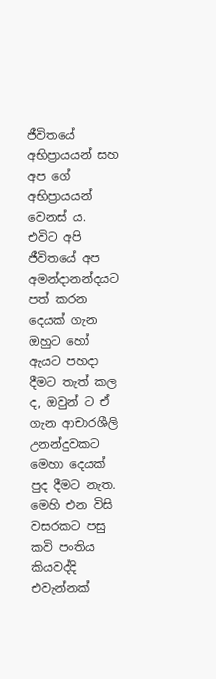ජීවිතයේ අභිප්‍රායයන් සහ අප ගේ අභිප්‍රායයන් වෙනස් ය. එවිට අපි ජීවිතයේ අප අමන්දානන්දයට පත් කරන දෙයක් ගැන ඔහුට හෝ ඇයට පහදා දීමට තැත් කල ද, ඔවුන් ට ඒ ගැන ආචාරශීලි උනන්දුවකට මෙහා දෙයක් පුද දීමට නැත. මෙහි එන විසි වසරකට පසු කවි පංතිය කියවද්දි එවැන්නක්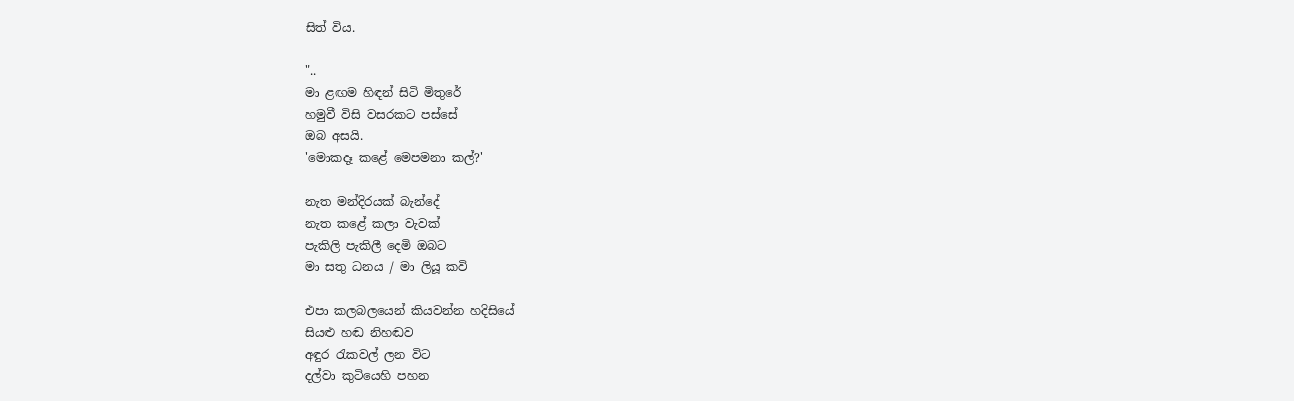සිත් විය.

"..
මා ළඟම හිඳන් සිටි මිතුරේ
හමුවී විසි වසරකට පස්සේ
ඔබ අසයි.
'මොකදෑ කළේ මෙපමනා කල්?'

නැත මන්දිරයක් බැන්දේ
නැත කළේ කලා වැවක්
පැකිලි පැකිලී දෙමි ඔබට
මා සතු ධනය / මා ලියූ කවි

එපා කලබලයෙන් කියවන්න හදිසියේ
සියළු හඬ නිහඬව
අඳුර රැකවල් ලන විට
දල්වා කුටියෙහි පහන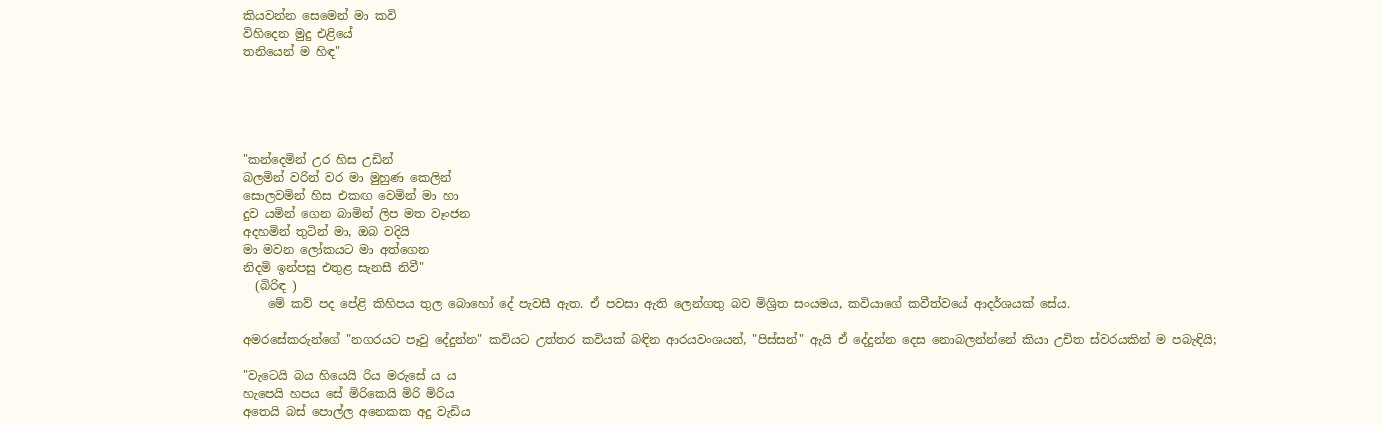කියවන්න සෙමෙන් මා කවි
විහිදෙන මුදු එළියේ
තනියෙන් ම හිඳ"





"කන්දෙමින් උර හිස උඩින්
බලමින් වරින් වර මා මුහුණ කෙලින්
සොලවමින් හිස එකඟ වෙමින් මා හා
දුව යමින් ගෙන බාමින් ලිප මත වෑංජන
අදහමින් තුටින් මා, ඔබ වදියි
මා මවන ලෝකයට මා අත්ගෙන
නිදමි ඉන්පසු එතුළ සැනසී නිවී"
  (බිරිඳ )
    මේ කව් පද පේළි කිහිපය තුල බොහෝ දේ පැවසී ඇත. ඒ පවසා ඇති ලෙන්ගතු බව මිශ්‍රිත සංයමය, කවියාගේ කවීත්වයේ ආදර්ශයක් සේය.

අමරසේකරුන්ගේ "නගරයට පෑවු දේදුන්න" කවියට උත්තර කවියක් බඳින ආරයවංශයන්, "පිස්සන්" ඇයි ඒ දේදුන්න දෙස නොබලන්න්නේ කියා උචිත ස්වරයකින් ම පබැඳියි;

"වැටෙයි බය හියෙයි රිය මරුසේ ය ය
හැපෙයි හපය සේ මිරිකෙයි මිරි මිරිය
අතෙයි බස් පොල්ල අනෙකක අදු වැඩිය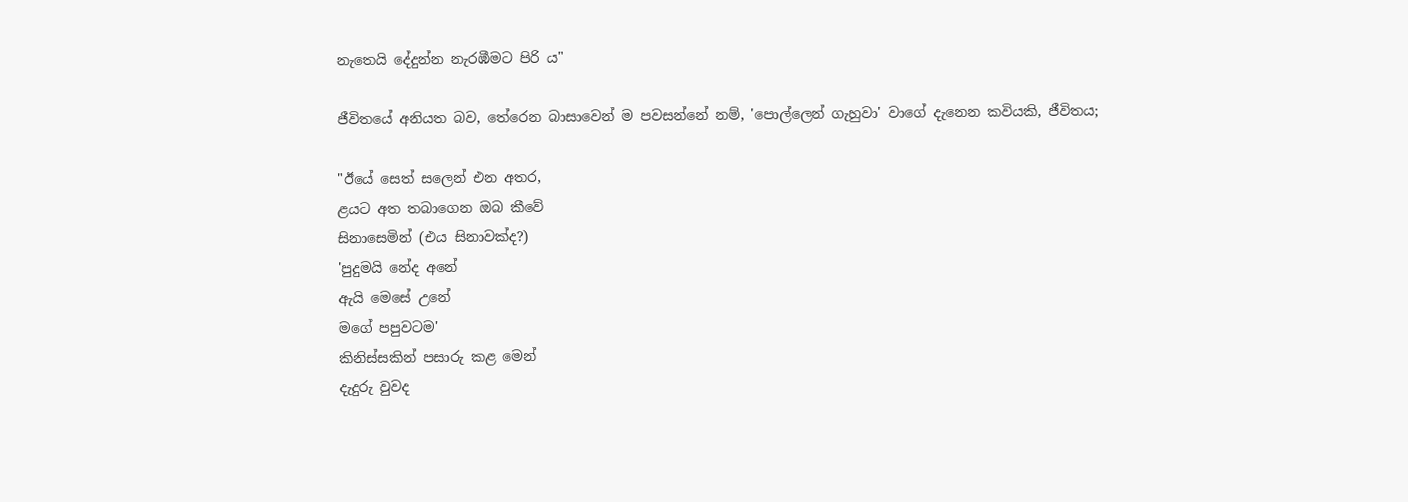නැතෙයි දේදුන්න නැරඹීමට පිරි ය"

ජීවිතයේ අනියත බව, තේරෙන බාසාවෙන් ම පවසන්නේ නම්, 'පොල්ලෙන් ගැහුවා' වාගේ දැනෙන කවියකි, ජීවිතය;

"ඊයේ සෙත් සලෙන් එන අතර,
ළයට අත තබාගෙන ඔබ කීවේ
සිනාසෙමින් (එය සිනාවක්ද?)
'පුදුමයි නේද අනේ
ඇයි මෙසේ උනේ
මගේ පපුවටම'
කිනිස්සකින් පසාරු කළ මෙන්
දැදුරු වුවද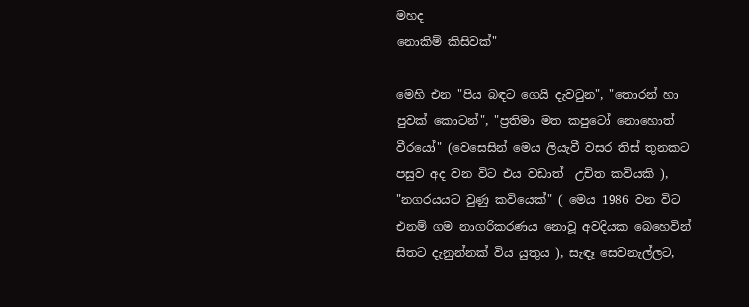මහද
නොකිම් කිසිවක්"

මෙහි එන "පිය බඳට ගෙයි දැවටුන", "තොරන් හා පුවක් කොටන්", "ප්‍රතිමා මත කපුටෝ නොහොත් වීරයෝ" (වෙසෙසින් මෙය ලියැවී වසර තිස් තුනකට පසුව අද වන විට එය වඩාත්  උචිත කවියකි ), "නගරයයට වුණු කවියෙක්" ( මෙය 1986 වන විට එනම් ගම නාගරිකරණය නොවූ අවදියක බෙහෙවින් සිතට දැනුන්නක් විය යුතුය ), සැඳෑ සෙවනැල්ලට,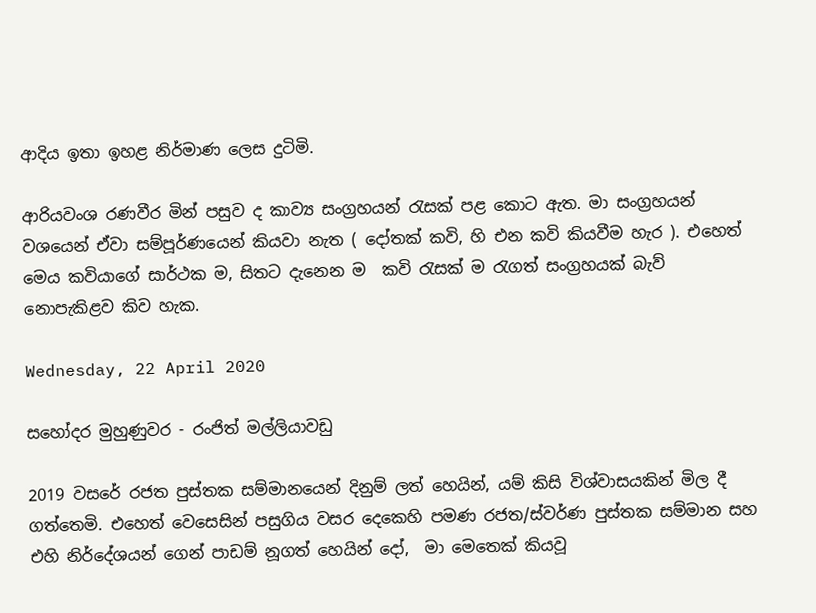ආදිය ඉතා ඉහළ නිර්මාණ ලෙස දුටිමි.

ආරියවංශ රණවීර මින් පසුව ද කාව්‍ය සංග්‍රහයන් රැසක් පළ කොට ඇත. මා සංග්‍රහයන් වශයෙන් ඒවා සම්පූර්ණයෙන් කියවා නැත ( දෝතක් කවි, හි එන කවි කියවීම හැර ). එහෙත් මෙය කවියාගේ සාර්ථක ම, සිතට දැනෙන ම  කවි රැසක් ම රැගත් සංග්‍රහයක් බැව් නොපැකිළව කිව හැක.

Wednesday, 22 April 2020

සහෝදර මුහුණුවර - රංජිත් මල්ලියාවඩු

2019 වසරේ රජත පුස්තක සම්මානයෙන් දිනුම් ලත් හෙයින්, යම් කිසි විශ්වාසයකින් මිල දී ගත්තෙමි. එහෙත් වෙසෙසින් පසුගිය වසර දෙකෙහි පමණ රජත/ස්වර්ණ පුස්තක සම්මාන සහ එහි නිර්දේශයන් ගෙන් පාඩම් නූගත් හෙයින් දෝ,  මා මෙතෙක් කියවූ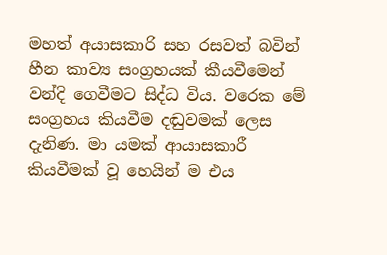මහත් අයාසකාරි සහ රසවත් බවින් හීන කාව්‍ය සංග්‍රහයක් කීයවීමෙන් වන්දි ගෙවීමට සිද්ධ විය. වරෙක මේ සංග්‍රහය කියවීම දඬුවමක් ලෙස දැනිණ. මා ‍යමක් ආයාසකාරී කියවීමක් වූ හෙයින් ම එය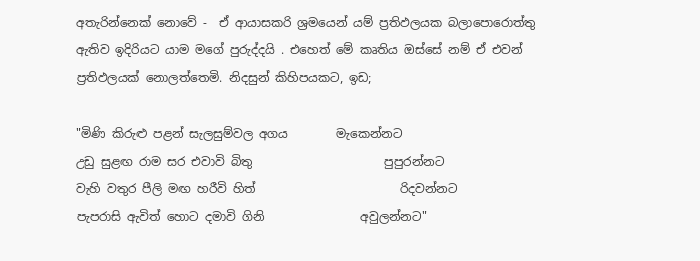අතැරින්නෙක් නොවේ -  ඒ ආයාසකරි ශ්‍රමයෙන් යම් ප්‍රතිඵලයක බලාපොරොත්තු ඇතිව ඉදිරියට යාම මගේ පුරුද්දයි . එහෙත් මේ කෘතිය ඔස්සේ නම් ඒ එවන් ප්‍රතිඵලයක් නොලත්තෙමි. නිදසුන් කිහිපයකට, ඉඩ;

"මිණි කිරුළු පළන් සැලසුම්වල අගය        මැකෙන්නට
උඩු සුළඟ රාම සර එවාවි බිතු                      පුපුරන්නට
වැහි වතුර පීලි මඟ හරීවි හිත්                        රිදවන්නට
පැපරාසි ඇවිත් හොට දමාවි ගිනි                අවුලන්නට"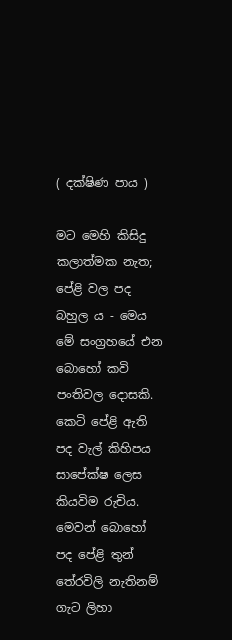( දක්ෂිණ පාය )

මට මෙහි කිසිදු කලාත්මක නැත; පේළි වල පද බහුල ය - මෙය මේ සංග්‍රහයේ එන බොහෝ කවි පංතිවල දොසකි. කෙටි පේළි ඇති පද වැල් කිහිපය සාපේක්ෂ ලෙස කියවිම රුචිය. මෙවන් බොහෝ පද පේළි තුන් තේරවිලි නැතිනම් ගැට ලිහා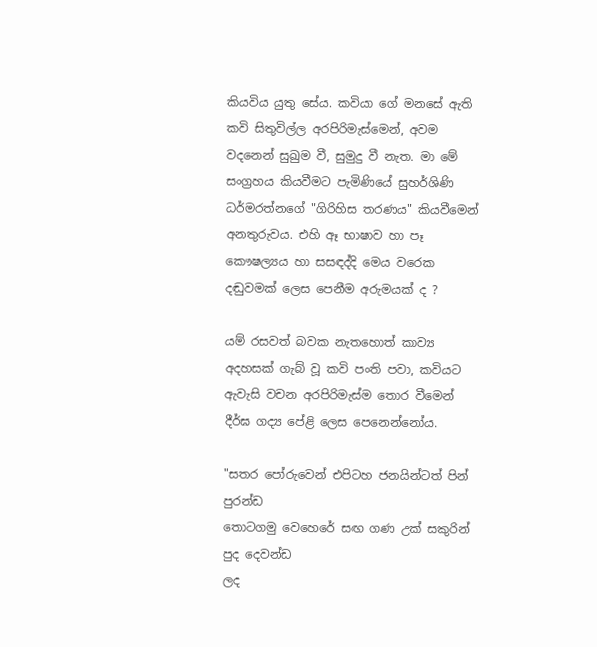කියවිය යුතු සේය. කවියා ගේ මනසේ ඇති කවි සිතුවිල්ල අරපිරිමැස්මෙන්, අවම වදනෙන් සුඛුම වී, සුමුදු වී නැත. මා මේ සංග්‍රහය කියවීමට පැමිණියේ සුහර්ශිණි ධර්මරත්නගේ "ගිරිහිස තරණය" කියවීමෙන් අනතුරුවය. එහි ඈ භාෂාව හා පෑ කෞෂල්‍යය හා සසඳද්දි මෙය වරෙක දඬුවමක් ලෙස පෙනීම අරුමයක් ද ?

යම් රසවත් බවක නැතහොත් කාව්‍ය අදහසක් ගැබ් වූ කවි පංති පවා, කවියට ඇවැසි වචන අරපිරිමැස්ම තොර වීමෙන් දීර්ඝ ගද්‍ය පේළි ලෙස පෙනෙන්නෝය.

"සතර පෝරුවෙන් එපිටහ ජනයින්ටත් පින් පුරන්ඩ
තොටගමු වෙහෙරේ සඟ ගණ උක් සකුරින් පුද දෙවන්ඩ
ලද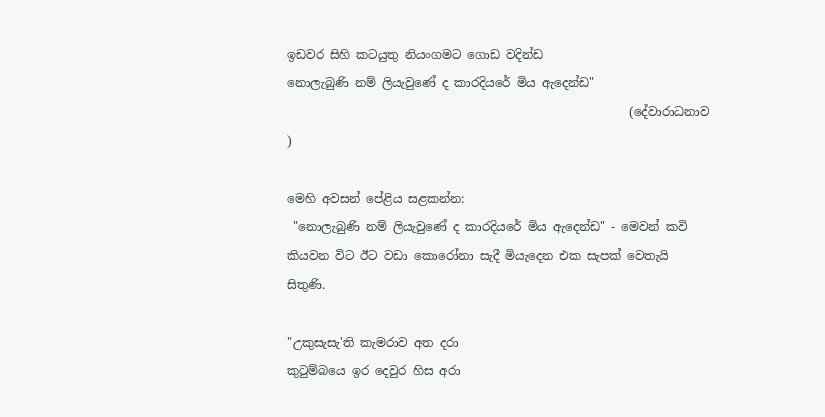ඉඩවර සිහි කටයුතු නියංගමට ගොඩ වදින්ඩ
නොලැබුණි නම් ලියැවුණේ ද කාරදියරේ මිය ඇදෙන්ඩ"
                                                         (දේවාරාධනාව )

මෙහි අවසන් පේළිය සළකන්න:
 "නොලැබුණි නම් ලියැවුණේ ද කාරදියරේ මිය ඇදෙන්ඩ" - මෙවන් කවි කියවන විට ඊට වඩා කොරෝනා සැදී මියැදෙන එක සැපක් වෙතැයි සිතුණි.

"උකුසැසැ'ති කැමරාව අත දරා
කුටුම්බයෙ ඉර දෙවුර හිස අරා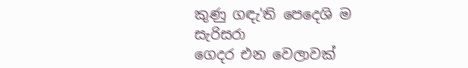කුණු ගඳැ'ති පෙදෙශි ම සැරිසරා
ගෙදර එන වෙලාවක්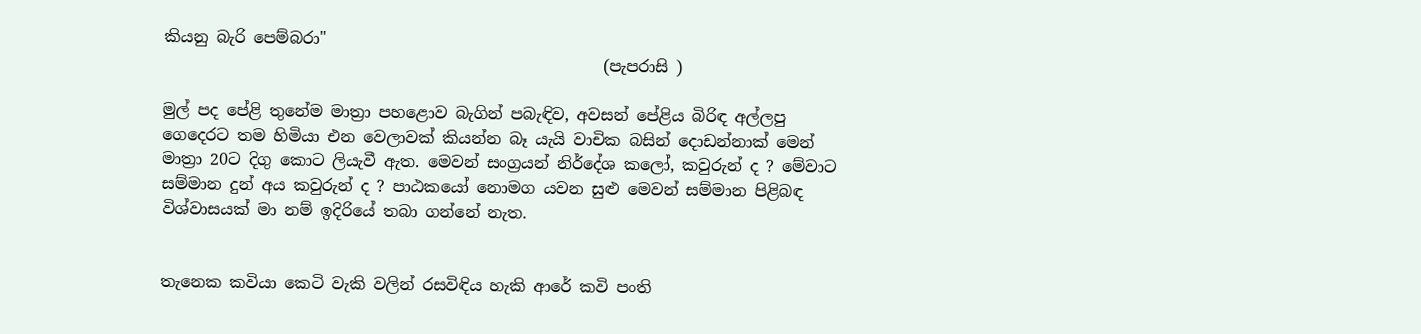කියනු බැරි පෙම්බරා"
                                                       (පැපරාසි )

මුල් පද පේළි තුනේම මාත්‍රා පහළොව බැගින් පබැඳිව, අවසන් පේළිය බිරිඳ අල්ලපු ගෙදෙරට තම හිමියා එන වෙලාවක් කියන්න බෑ යැයි වාචික බසින් දොඩන්නාක් මෙන් මාත්‍රා 20ට දිගු කොට ලියැවී ඇත. මෙවන් සංග්‍රයන් නිර්දේශ කලෝ, කවුරුන් ද ? මේවාට සම්මාන දුන් අය කවුරුන් ද ? පාඨකයෝ නොමග යවන සුළු මෙවන් සම්මාන පිළිබඳ විශ්වාසයක් මා නම් ඉදිරියේ තබා ගන්නේ නැත.


තැනෙක කවියා කෙටි වැකි වලින් රසවිඳිය හැකි ආරේ කවි පංති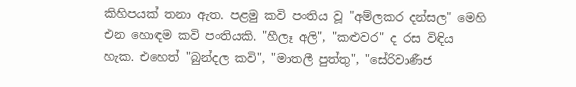කිහිපයක් තනා ඇත. පළමු කවි පංතිය වූ "අම්ලකර දන්සල" මෙහි එන හොඳම කවි පංතියකි. "හීලෑ අලි", "කළුවර" ද රස විඳිය හැක. එහෙත් "බුන්දල කවි", "මාතලී පුත්තු", "සේරිවාණීජ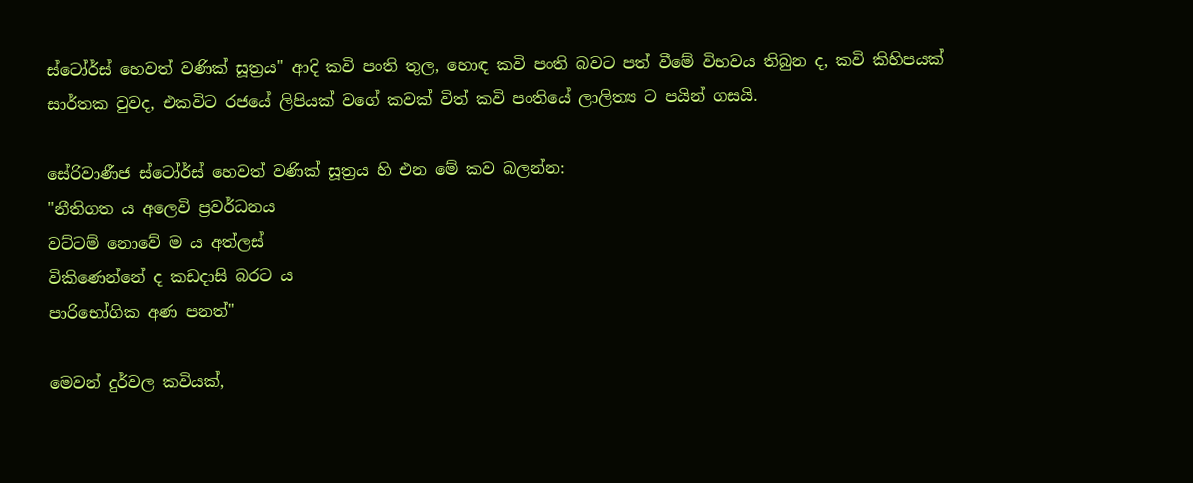ස්ටෝර්ස් හෙවත් වණික් සූත්‍රය" ආදි කවි පංති තුල, හොඳ කවි පංති බවට පත් වීමේ විභවය තිබුන ද, කවි කිහිපයක් සාර්තක වුවද, එකවිට රජයේ ලිපියක් වගේ කවක් විත් කවි පංතියේ ලාලිත්‍ය ට පයින් ගසයි.

සේරිවාණීජ ස්ටෝර්ස් හෙවත් වණික් සූත්‍රය හි එන මේ කව බලන්න:
"නීතිගත ය අලෙවි ප්‍රවර්ධනය
වට්ටම් නොවේ ම ය අත්ලස්
විකිණෙන්නේ ද කඩදාසි බරට ය
පාරිභෝගික අණ පනත්"

මෙවන් දුර්වල කවියක්,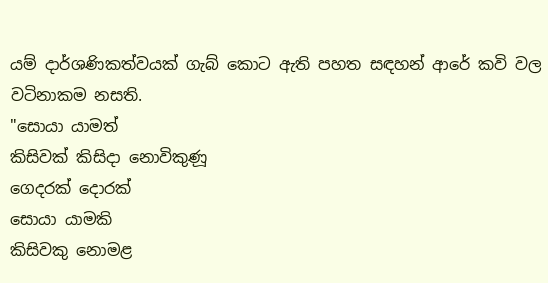යම් දාර්ශණිකත්වයක් ගැබ් කොට ඇති පහත සඳහන් ආරේ කවි වල වටිනාකම නසති.
"සොයා යාමත්
කිසිවක් කිසිදා නොවිකුණූ
ගෙදරක් දොරක්
සොයා යාමකි
කිසිවකු නොමළ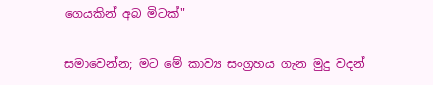ගෙයකින් අබ මිටක්"

සමාවෙන්න; මට මේ කාව්‍ය සංග්‍රහය ගැන මුදු වදන්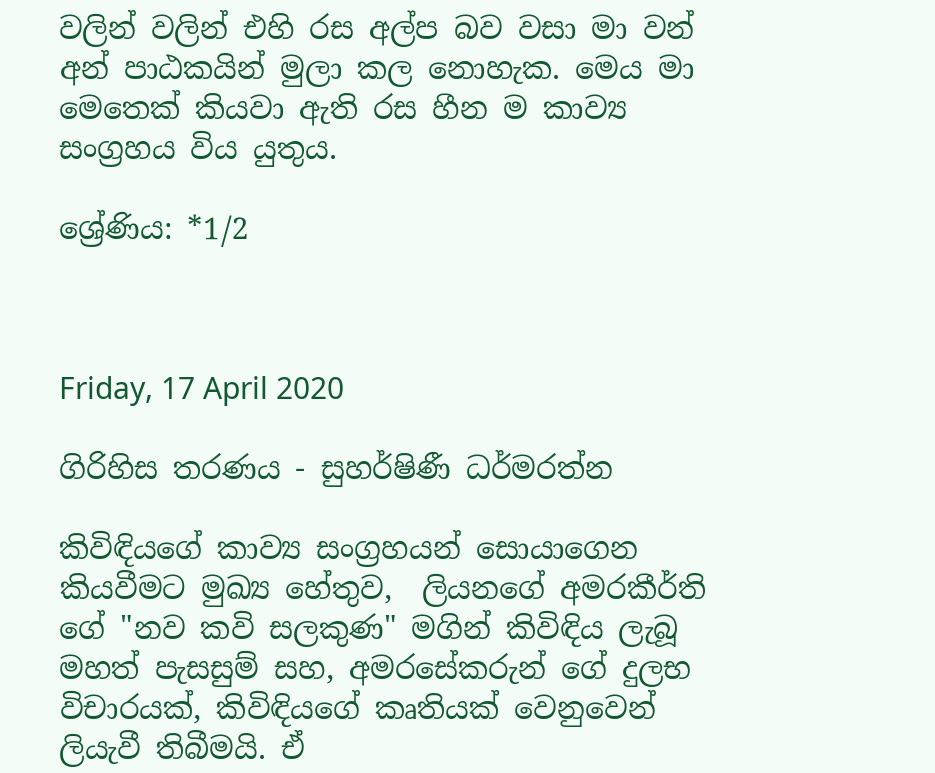වලින් වලින් එහි රස අල්ප බව වසා මා වන් අන් පාඨකයින් මුලා කල නොහැක. මෙය මා මෙතෙක් කියවා ඇති රස හීන ම කාව්‍ය සංග්‍රහය විය යුතුය.

ශ්‍රේණිය: *1/2



Friday, 17 April 2020

ගිරිහිස තරණය - සුහර්ෂිණී ධර්මරත්න

කිවිඳියගේ කාව්‍ය සංග්‍රහයන් සොයාගෙන කියවීමට මුඛ්‍ය හේතුව,  ලියනගේ අමරකීර්ති ගේ "නව කවි සලකුණ" මගින් කිවිඳිය ලැබූ මහත් පැසසුම් සහ, අමරසේකරුන් ගේ දුලභ විචාරයක්, කිවිඳියගේ කෘතියක් වෙනුවෙන් ලියැවී තිබීමයි. ඒ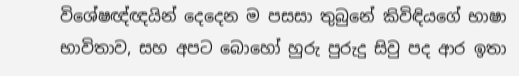විශේෂඥ්ඥයින් දෙදෙන ම පසසා තුබුනේ කිවිඳියගේ භාෂා භාවිතාව, සහ අපට බොහෝ හුරු පුරුදු සිවු පද ආර ඉතා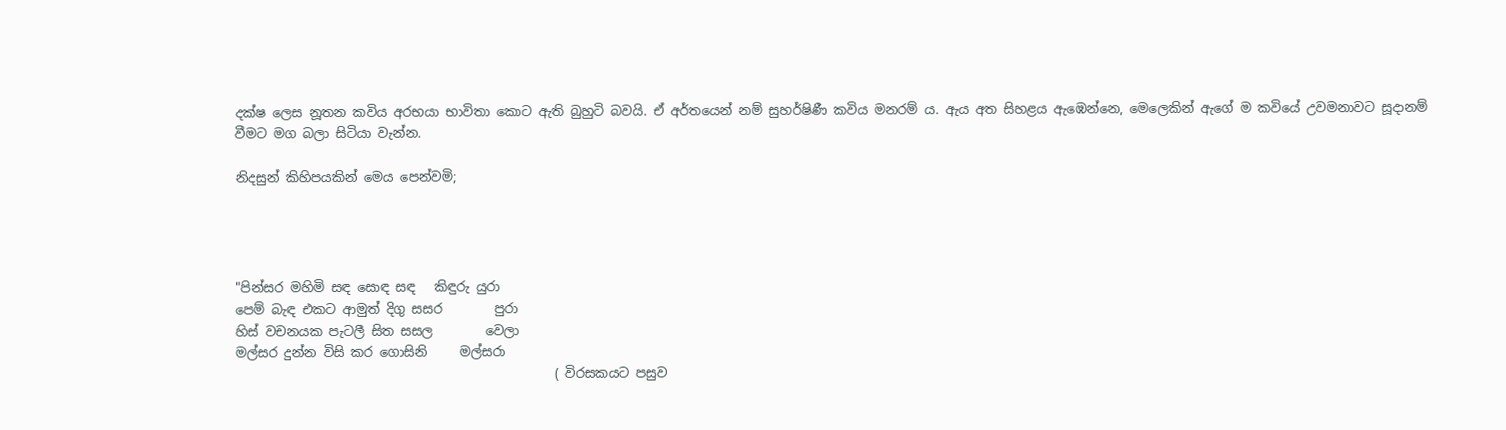දක්ෂ ලෙස නූතන කවිය අරභයා භාවිතා කොට ඇති බුහුටි බවයි. ඒ අර්තයෙන් නම් සුහර්ෂිණී කවිය මනරම් ය. ඇය අත සිහළය ඇඹෙන්නෙ, මෙලෙකින් ඇගේ ම කවියේ උවමනාවට සූදානම් වීමට මග බලා සිටියා වැන්න.

නිදසුන් කිහිපයකින් මෙය පෙන්වමි;




"පින්සර මහිමි සඳ සොඳ සඳ   කිඳුරු යුරා
පෙම් බැඳ එකට ආමුත් දිගු සසර        පුරා
හිස් වචනයක පැටලී සිත සසල        වෙලා
මල්සර දුන්න විසි කර ගොසිනි     මල්සරා
                                                 ( විරසකයට පසුව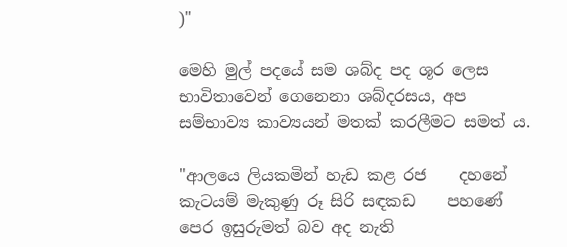)"

මෙහි මුල් පදයේ සම ශබ්ද පද ශූර ලෙස භාවිතාවෙන් ගෙනෙනා ශබ්දරසය, අප සම්භාව්‍ය කාව්‍යයන් මතක් කරලීමට සමත් ය.

"ආලයෙ ලියකමින් හැඩ කළ රජ    දහනේ
කැටයම් මැකුණු රූ සිරි සඳකඩ    පහණේ
පෙර ඉසුරුමත් බව අද නැති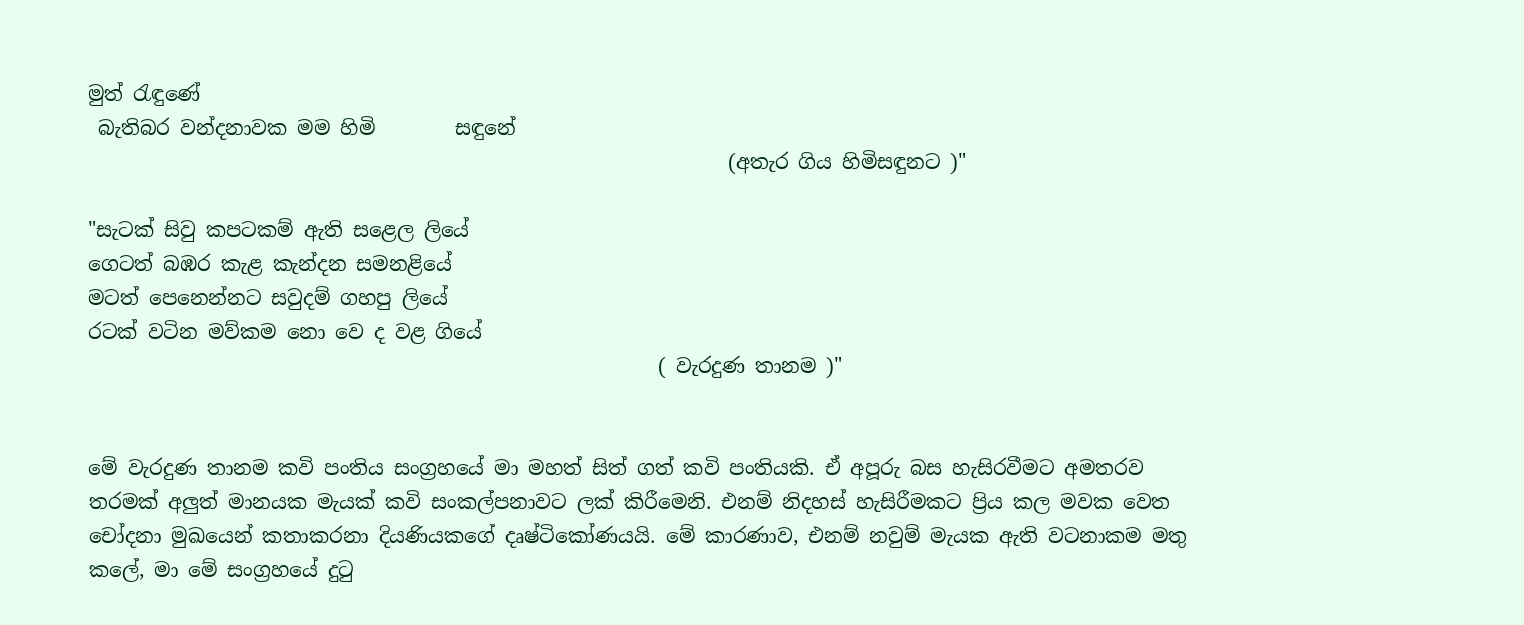මුත් රැඳුණේ
 බැතිබර වන්දනාවක මම හිමි        සඳුනේ
                                                                (අතැර ගිය හිමිසඳුනට )"

"සැටක් සිවු කපටකම් ඇති සළෙල ලියේ
ගෙටත් බඹර කැළ කැන්දන සමනළියේ
මටත් පෙනෙන්නට සවුදම් ගහපු ලියේ
රටක් වටින මව්කම නො වෙ ද වළ ගියේ
                                                         ( වැරදුණ තානම )"


මේ වැරදුණ තානම කවි පංතිය සංග්‍රහයේ මා මහත් සිත් ගත් කවි පංතියකි. ඒ අපූරු බස හැසිරවීමට අමතරව තරමක් අලුත් මානයක මැයක් කවි සංකල්පනාවට ලක් කිරීමෙනි. එනම් නිදහස් හැසිරීමකට ප්‍රිය කල මවක වෙත චෝදනා මුඛයෙන් කතාකරනා දියණියකගේ දෘෂ්ටිකෝණයයි. මේ කාරණාව, එනම් නවුම් මැයක ඇති වටනාකම මතු කලේ, මා මේ සංග්‍රහයේ දුටු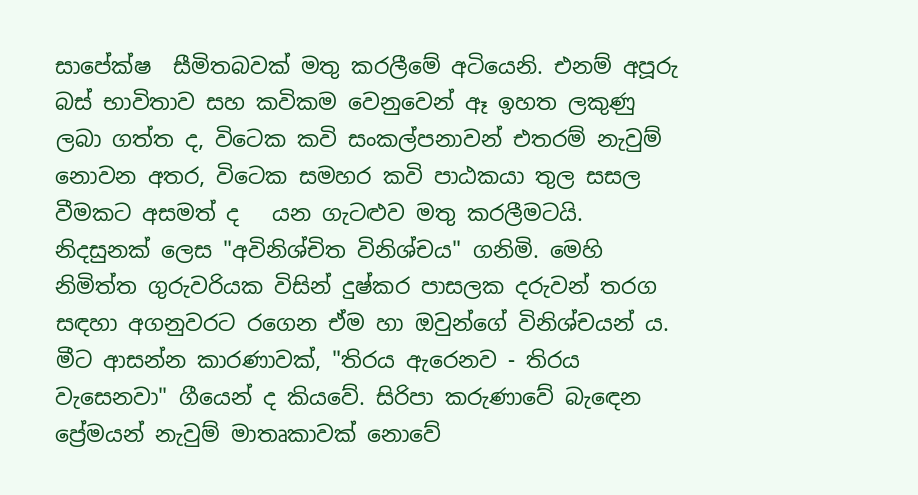සාපේක්ෂ  සීමිතබවක් මතු කරලීමේ අටියෙනි. එනම් අපූරු බස් භාවිතාව සහ කවිකම වෙනුවෙන් ඈ ඉහත ලකුණු ලබා ගත්ත ද, විටෙක කවි සංකල්පනාවන් එතරම් නැවුම් නොවන අතර, විටෙක සමහර කවි පාඨකයා තුල සසල වීමකට අසමත් ද   යන ගැටළුව මතු කරලීමටයි. නිදසුනක් ලෙස "අවිනිශ්චිත විනිශ්චය" ගනිමි. මෙහි නිමිත්ත ගුරුවරියක විසින් දුෂ්කර පාසලක දරුවන් තරග සඳහා අගනුවරට රගෙන ඒම හා ඔවුන්ගේ විනිශ්චයන් ය. මීට ආසන්න කාරණාවක්, "තිරය ඇරෙනව - තිරය වැසෙනවා" ගීයෙන් ද කියවේ. සිරිපා කරුණාවේ බැඳෙන ප්‍රේමයන් නැවුම් මාතෘකාවක් නොවේ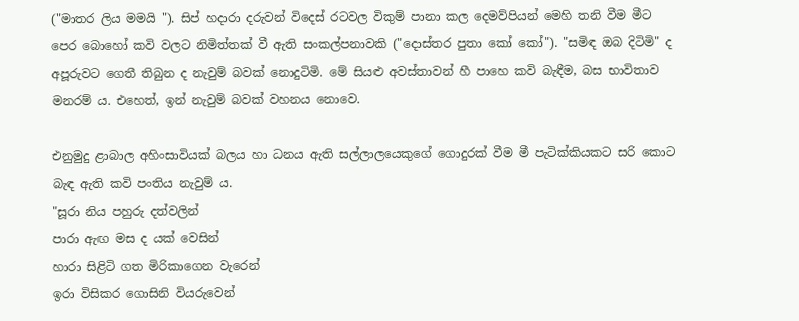("මාතර ලිය මමයි "). සිප් හදාරා දරුවන් විදෙස් රටවල විකුම් පානා කල දෙමව්පියන් මෙහි තනි වීම මීට පෙර බොහෝ කවි වලට නිමිත්තක් වී ඇති සංකල්පනාවකි ("දොස්තර පුතා කෝ කෝ"). "සමිඳ ඔබ දිටිමි" ද අපූරුවට ගෙතී තිබුන ද නැවුම් බවක් නොදුටිමි. මේ සියළු අවස්තාවන් හී පාහෙ කවි බැඳීම, බස භාවිතාව මනරම් ය. එහෙත්, ඉන් නැවුම් බවක් වහනය නොවෙ.

එනුමුදු ළාබාල අහිංසාවියක් බලය හා ධනය ඇති සල්ලාලයෙකුගේ ගොදුරක් වීම මී පැටික්කියකට සරි කොට බැඳ ඇති කවි පංතිය නැවුම් ය.
"සූරා නිය පහුරු දත්වලින්
පාරා ඇඟ මස ද යක් වෙසින්
හාරා සිළිටි ගත මිරිකාගෙන වැරෙන්
ඉරා විසිකර ගොසිනි වියරුවෙන්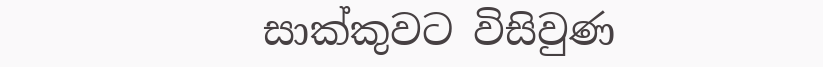සාක්කුවට විසිවුණ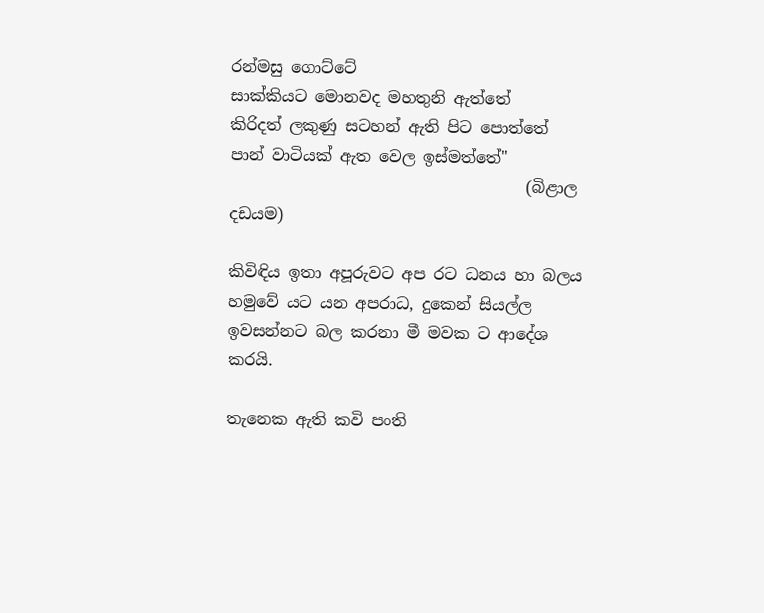රන්මසු ගොට්ටේ
සාක්කියට මොනවද මහතුනි ඇත්තේ
කිරිදත් ලකුණු සටහන් ඇති පිට පොත්තේ
පාන් වාටියක් ඇත වෙල ඉස්මත්තේ"
                                     (බිළාල දඩයම)

කිවිඳිය ඉතා අපූරුවට අප රට ධනය හා බලය හමුවේ යට යන අපරාධ, දුකෙන් සියල්ල ඉවසන්නට බල කරනා මී මවක ට ආදේශ කරයි.

තැනෙක ඇති කවි පංති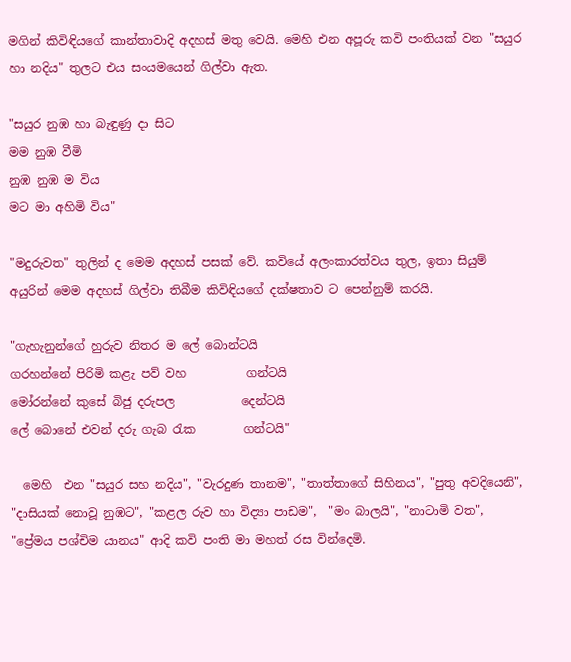මගින් කිවිඳියගේ කාන්තාවාදි අදහස් මතු වෙයි. මෙහි එන අපූරු කවි පංතියක් වන "සයුර හා නදිය" තුලට එය සං‍යමයෙන් ගිල්වා ඇත.

"සයුර නුඹ හා බැඳුණු දා සිට
මම නුඹ වීමි
නුඹ නුඹ ම විය
මට මා අහිමි විය"

"මදුරුවත" තුලින් ද මෙම අදහස් පසක් වේ. කවියේ අලංකාරත්වය තුල, ඉතා සියුම් අයුරින් මෙම අදහස් ගිල්වා තිබීම කිවිඳියගේ දක්ෂතාව ට පෙන්නුම් කරයි.

"ගැහැනුන්ගේ හුරුව නිතර ම ලේ බොන්ටයි
ගරහන්නේ පිරිමි කළැ පව් වහ          ගන්ටයි
මෝරන්නේ කුසේ බිජු දරුපල           දෙන්ටයි
ලේ බොනේ එවන් දරු ගැබ රැක        ගන්ටයි"

  මෙහි  එන "සයුර සහ නදිය", "වැරදුණ තානම", "තාත්තාගේ සිහිනය", "පුතු අවදියෙනි", "දාසියක් නොවූ නුඹට", "කළල රුව හා විද්‍යා පාඩම",  "මං බාලයි", "නාටාමි වත", "ප්‍රේමය පශ්චිම යානය" ආදි කවි පංති මා මහත් රස වින්දෙමි.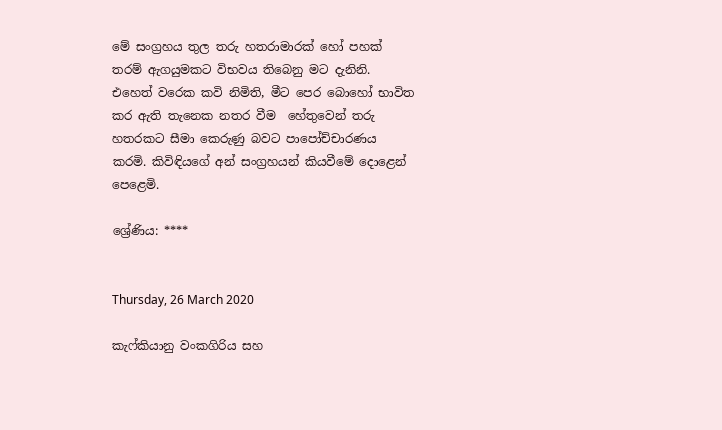මේ සංග්‍රහය තුල තරු හතරාමාරක් හෝ පහක් තරම් ඇගයුමකට විභවය තිබෙනු මට දැනිනි. එහෙත් වරෙක කවි නිමිති, මීට පෙර බොහෝ භාවිත කර ඇති තැනෙක නතර වීම  හේතුවෙන් තරු හතරකට සීමා කෙරුණු බවට පාපෝච්චාරණය කරමි. කිවිඳියගේ අන් සංග්‍රහයන් කියවීමේ දොළෙන් පෙළෙමි.

ශ්‍රේණිය: ****


Thursday, 26 March 2020

කැෆ්කියානු වංකගිරිය සහ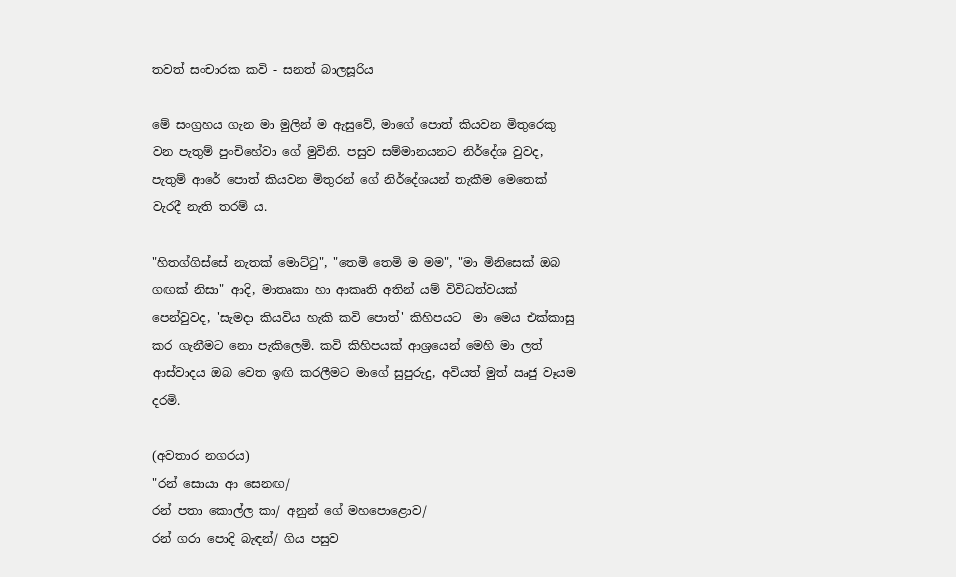තවත් සංචාරක කවි - සනත් බාලසූරිය

මේ සංග්‍රහය ගැන මා මුලින් ම ඇසුවේ, මාගේ පොත් කියවන මිතුරෙකු වන පැතුම් පුංචිහේවා ගේ මුවිනි. පසුව සම්මානයනට නිර්දේශ වුවද, පැතුම් ආරේ පොත් කියවන මිතුරන් ගේ නිර්දේශයන් තැකීම මෙතෙක් වැරදී නැති තරම් ය.

"හිතග්ගිස්සේ නැතක් මොට්ටු", "තෙමි තෙමි ම මම", "මා මිනිසෙක් ඔබ ගඟක් නිසා" ආදි, මාතෘකා හා ආකෘති අතින් යම් විවිධත්වයක් පෙන්වුවද, 'සැමදා කියවිය හැකි කවි පොත්' කිහිපයට  මා මෙය එක්කාසු කර ගැනීමට නො පැකිලෙමි. කවි කිහිපයක් ආශ්‍රයෙන් මෙහි මා ලත් ආස්වාදය ඔබ වෙත ඉඟි කරලීමට මාගේ සුපුරුදු, අවියත් මුත් ඍජු වෑයම දරමි.

(අවතාර නගරය)
"රන් සොයා ආ සෙනඟ/
රන් පතා කොල්ල කා/ අනුන් ගේ මහපොළොව/
රන් ගරා පොදි බැඳන්/ ගිය පසුව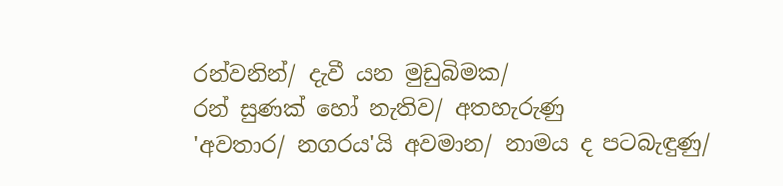රන්වනින්/ දැවී යන මුඩුබිමක/
රන් සුණක් හෝ නැතිව/ අතහැරුණු
'අවතාර/ නගරය'යි අවමාන/ නාමය ද පටබැඳුණු/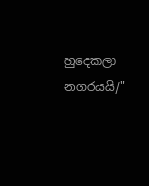හුදෙකලා නගරයයි/"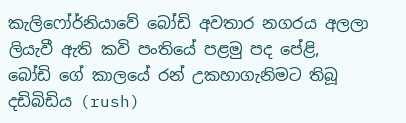කැලිෆෝර්නියාවේ බෝඩි අවතාර නගරය අලලා ලියැවී ඇති කවි පංතියේ පළමු පද පේළි, බෝඩි ගේ කාලයේ රන් උකහාගැනිමට තිබූ දඩිබිඩිය (rush)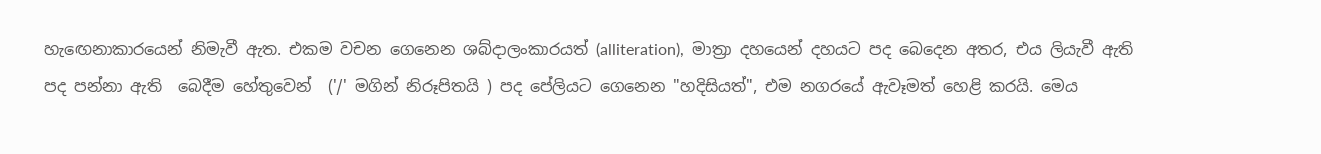හැඟෙනාකාරයෙන් නිමැවී ඇත. එකම වචන ගෙනෙන ශබ්දාලංකාරයත් (alliteration),  මාත්‍රා දහයෙන් දහයට පද බෙදෙන අතර, එය ලියැවී ඇති පද පන්නා ඇති  බෙදීම හේතුවෙන්  ('/' මගින් නිරූපිතයි ) පද පේලියට ගෙනෙන "හදිසියත්", එම නගරයේ ඇවෑමත් හෙළි කරයි. මෙය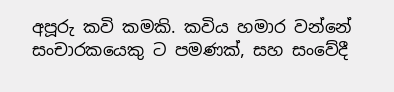අපූරු කවි කමකි. කවිය හමාර වන්නේ සංචාරකයෙකු ට පමණක්, සහ සංවේදී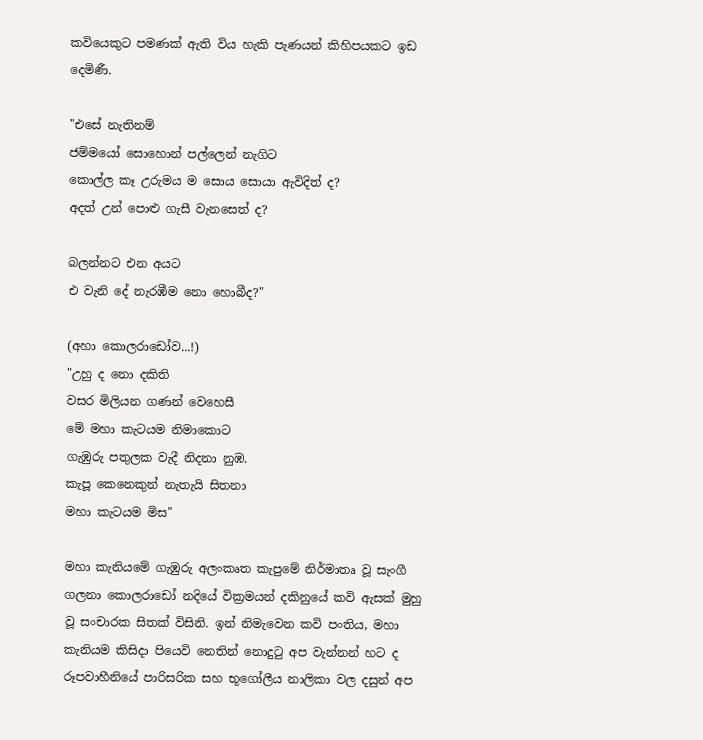කවියෙකුට පමණක් ඇති විය හැකි පැණයන් කිහිපයකට ඉඩ දෙමිණී.

"එසේ නැතිනම්
ජම්මයෝ සොහොන් පල්ලෙන් නැගිට
කොල්ල කෑ උරුමය ම සොය සොයා ඇවිදිත් ද?
අදත් උන් පොළු ගැසී වැනසෙත් ද?

බලන්නට එන අයට
එ වැනි දේ නැරඹීම නො හොබීද?"

(අහා කොලරාඩෝව...!)
"උහු ද නො දකිති
වසර මිලියන ගණන් වෙහෙසී
මේ මහා කැටයම නිමාකොට
ගැඹුරු පතුලක වැදී නිදනා නුඹ.
කැපූ කෙනෙකුන් නැතැයි සිතනා
මහා කැටයම මිස"

මහා කැනියමේ ගැඹුරු අලංකෘත කැපුමේ නිර්මාතෘ වූ සැංගී ගලනා කොලරාඩෝ නදියේ වික්‍රමයන් දකිනුයේ කවි ඇසක් මුහු වූ සංචාරක සිතක් විසිනි. ඉන් නිමැවෙන කවි පංතිය, මහා කැනියම කිසිදා පියෙවි නෙතින් නොදුටු අප වැන්නන් හට ද රූපවාහීනියේ පාරිසරික සහ භූගෝලීය නාලිකා වල දසුන් අප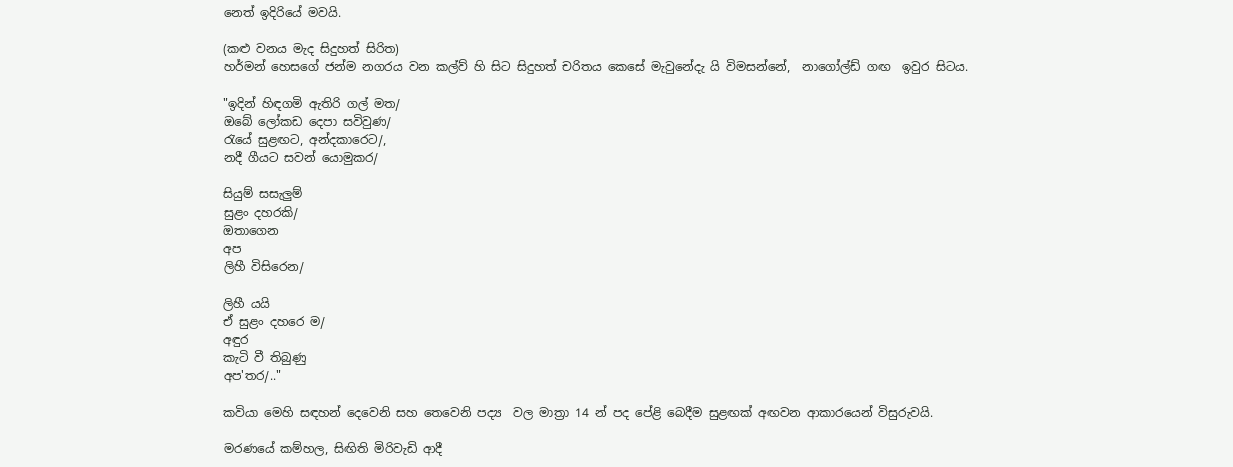නෙත් ඉදිරියේ මවයි.

(කළු වනය මැද සිදුහත් සිරිත)
හර්මන් හෙසගේ ජන්ම නගරය වන කල්ව් හි සිට සිදුහත් චරිතය කෙසේ මැවුනේදැ යි විමසන්නේ,  නාගෝල්ඩ් ගඟ  ඉවුර සිටය.

"ඉදින් හිඳගමි ඇතිරි ගල් මත/
ඔබේ ලෝකඩ දෙපා සවිවුණ/
රැයේ සුළඟට, අන්දකාරෙට/,
නදී ගීයට සවන් යොමුකර/

සියුම් සසැලුම්
සුළං දහරකි/
ඔතාගෙන
අප
ලිහී විසිරෙන/

ලිහී යයි
ඒ සුළං දහරෙ ම/
අඳුර
කැටි වී තිබුණු
අප'තර/.."

කවියා මෙහි සඳහන් දෙවෙනි සහ තෙවෙනි පද්‍ය  වල මාත්‍රා 14 න් පද පේළි බෙදීම සුළඟක් අඟවන ආකාරයෙන් විසුරුවයි.

මරණයේ කම්හල, සිඟිති මිරිවැඩි ආදී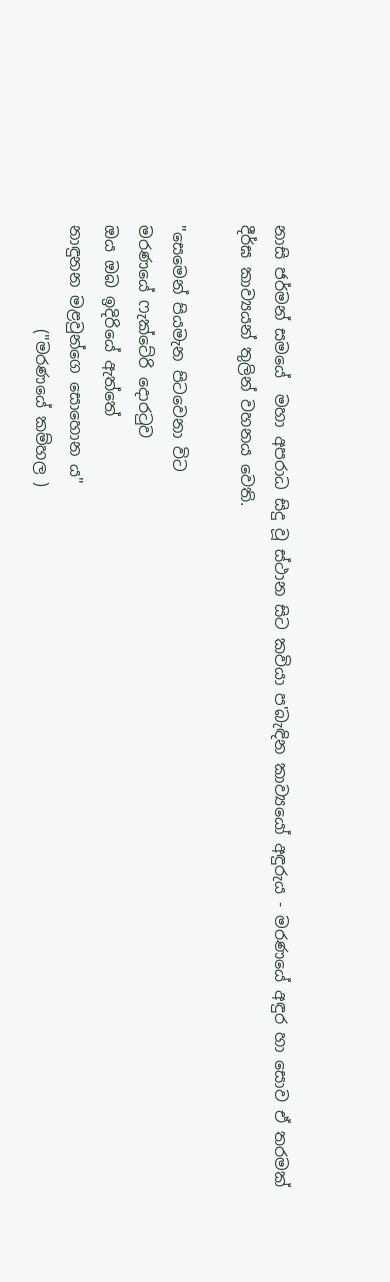නාසි ජර්මන් සමයේ  මහා අපරාධ සිදු වූ ස්ථාන සිට කවියා ප'බැඳින කාව්‍යයෝ අඳුරුය - මරණයේ අඳුර හා සොව ඒ තරමක් දීර්ඝ කාව්‍යයන් තුලින් වහනය වෙති.

"සෙමෙන් පියමැන පිටවෙනා විට
මරණයේ ෆැක්ටේරි දොරටුව
ඔය ඔබ ඉදිරියේ ඇත්තේ
නාඳුනන මළවුන්ගෙ සොහොන ය"
             ("මරණයේ කම්හල )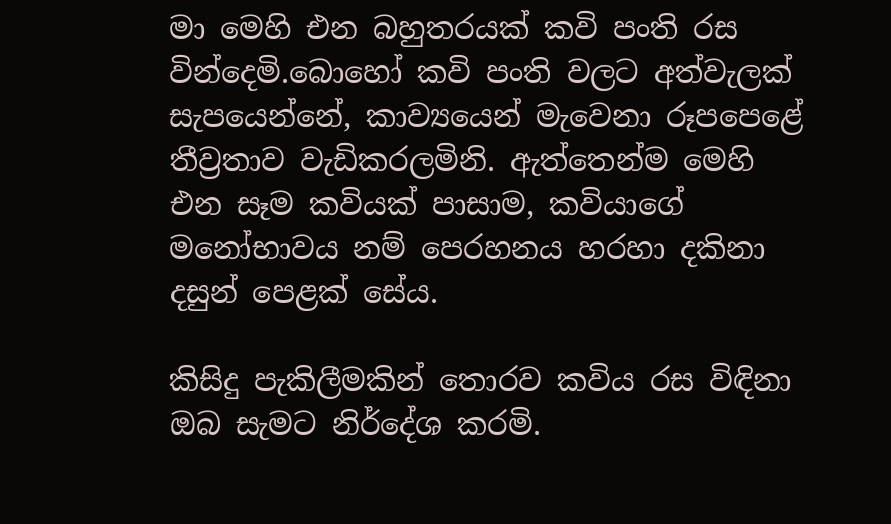මා මෙහි එන බහුතරයක් කවි පංති රස වින්දෙමි.බොහෝ කවි පංති වලට අත්වැලක් සැපයෙන්නේ, කාව්‍යයෙන් මැවෙනා රූපපෙළේ තීව්‍රතාව වැඩිකරලමිනි. ඇත්තෙන්ම මෙහි එන සෑම කවියක් පාසාම, කවියාගේ මනෝභාවය නම් පෙරහනය හරහා දකිනා දසුන් පෙළක් සේය.

කිසිදු පැකිලීමකින් තොරව කවිය රස විඳිනා ඔබ සැමට නිර්දේශ කරමි.